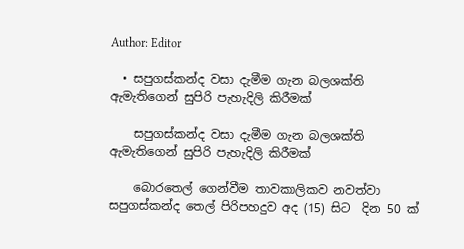Author: Editor

  • සපුගස්කන්ද වසා දැමීම ගැන බලශක්ති ඇමැතිගෙන් සුපිරි පැහැදිලි කිරීමක්

    සපුගස්කන්ද වසා දැමීම ගැන බලශක්ති ඇමැතිගෙන් සුපිරි පැහැදිලි කිරීමක්

    බොරතෙල් ගෙන්වීම තාවකාලිකව නවත්වා සපුගස්කන්ද තෙල් පිරිපහදුව අද (15) සිට  දින 50 ක්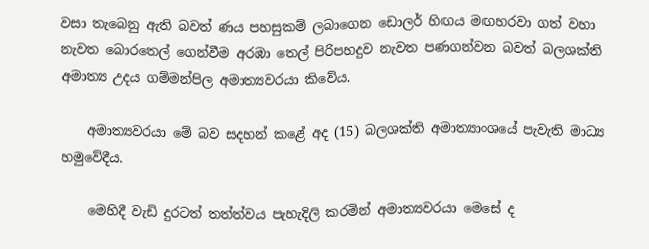වසා තැබෙනු ඇති බවත් ණය පහසුකම් ලබාගෙන ඩොලර් හිඟය මඟහරවා ගත් වහා නැවත බොරතෙල් ගෙන්වීම අරඹා තෙල් පිරිපහදුව නැවත පණගන්වන බවත් බලශක්ති අමාත්‍ය උදය ගම්මන්පිල අමාත්‍යවරයා කිවේය.

    අමාත්‍යවරයා මේ බව සදහන් කළේ අද (15) බලශක්ති අමාත්‍යාංශයේ පැවැති මාධ්‍ය හමුවේදීය.

    මෙහිදී වැඩි දුරටත් තත්ත්වය පැහැදිලි කරමින් අමාත්‍යවරයා මෙසේ ද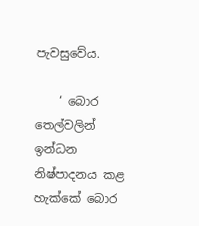පැවසුවේය.

    ‘ බොර තෙල්වලින් ඉන්ධන නිෂ්පාදනය කළ හැක්කේ බොර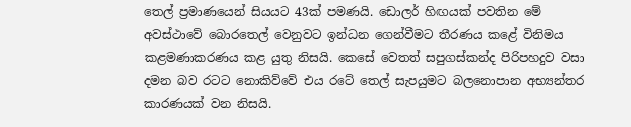තෙල් ප්‍රමාණයෙන් සියයට 43ක් පමණයි. ඩොලර් හිඟයක් පවතින මේ අවස්ථාවේ බොරතෙල් වෙනුවට ඉන්ධන ගෙන්වීමට තීරණය කළේ විනිමය කළමණාකරණය කළ යුතු නිසයි. කෙසේ වෙතත් සපුගස්කන්ද පිරිපහදුව වසා දමන බව රටට නොකිව්වේ එය රටේ තෙල් සැපයුමට බලනොපාන අභ්‍යන්තර කාරණයක් වන නිසයි.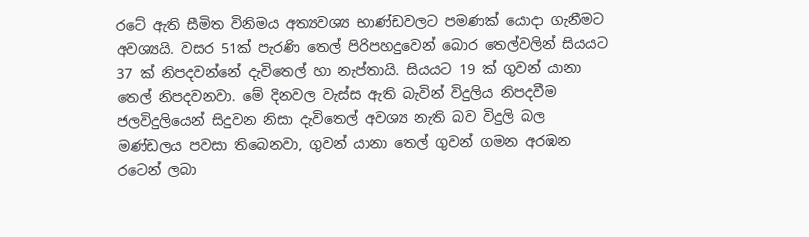රටේ ඇති සීමිත විනිමය අත්‍යවශ්‍ය භාණ්ඩවලට පමණක් යොදා ගැනීමට අවශ්‍යයි. වසර 51ක් පැරණි තෙල් පිරිපහදුවෙන් බොර තෙල්වලින් සියයට 37 ක් නිපදවන්නේ දැවිතෙල් හා නැප්තායි. සියයට 19 ක් ගුවන් යානා තෙල් නිපදවනවා. මේ දිනවල වැස්ස ඇති බැවින් විදුලිය නිපදවීම ජලවිදුලියෙන් සිදුවන නිසා දැවිතෙල් අවශ්‍ය නැති බව විදුලි බල මණ්ඩලය පවසා තිබෙනවා, ගුවන් යානා තෙල් ගුවන් ගමන අරඹන රටෙන් ලබා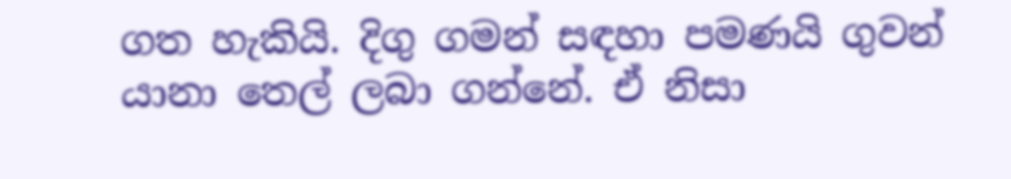ගත හැකියි. දිගු ගමන් සඳහා පමණයි ගුවන් යානා තෙල් ලබා ගන්නේ. ඒ නිසා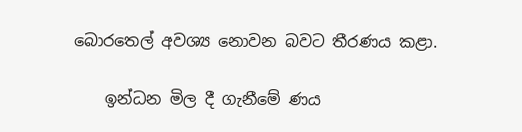බොරතෙල් අවශ්‍ය නොවන බවට තීරණය කළා.

    ඉන්ධන මිල දී ගැනීමේ ණය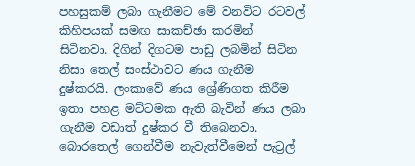පහසුකම් ලබා ගැනීමට මේ වනවිට රටවල් කිහිපයක් සමඟ සාකච්ඡා කරමින් සිටිනවා. දිගින් දිගටම පාඩු ලබමින් සිටින නිසා තෙල් සංස්ථාවට ණය ගැනීම දුෂ්කරයි. ලංකාවේ ණය ශ්‍රේණිගත කිරීම ඉතා පහළ මට්ටමක ඇති බැවින් ණය ලබා ගැනීම වඩාත් දුෂ්කර වී තිබෙනවා. බොරතෙල් ගෙන්වීම නැවැත්වීමෙන් පැට්‍රල්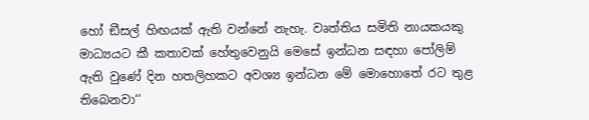හෝ ඞීසල් හිඟයක් ඇති වන්නේ නැහැ. වෘත්තිය සමිති නායකයකු මාධ්‍යයට කී කතාවක් හේතුවෙනුයි මෙසේ ඉන්ධන සඳහා පෝලිම් ඇති වුණේ දින හතලිහකට අවශ්‍ය ඉන්ධන මේ මොහොතේ රට තුළ තිබෙනවා‘‘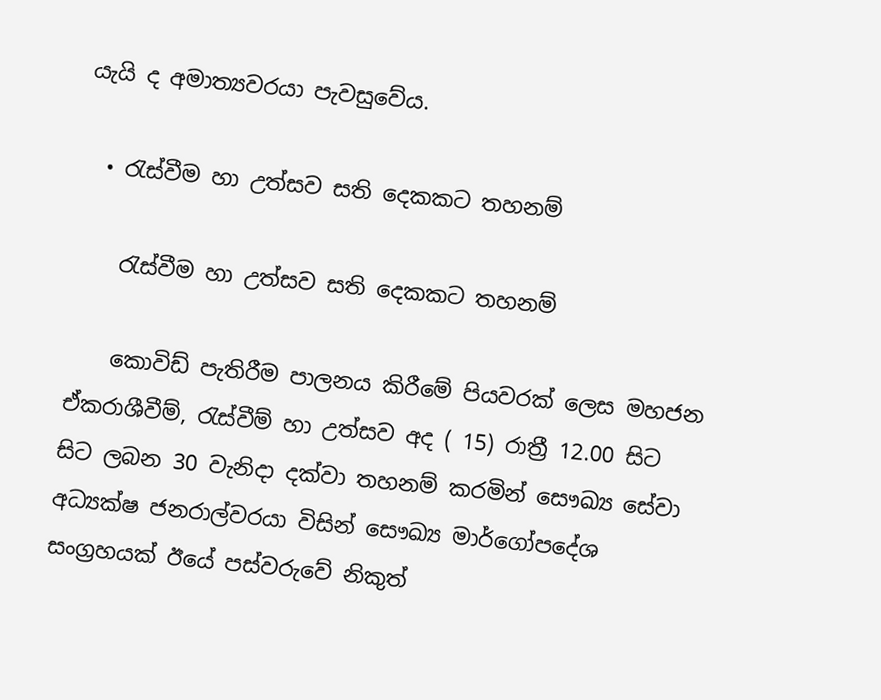යැයි ද අමාත්‍යවරයා පැවසුවේය.

  • රැස්වීම හා උත්සව සති දෙකකට තහනම්

    රැස්වීම හා උත්සව සති දෙකකට තහනම්

    කොවිඩ් පැතිරීම පාලනය කිරීමේ පියවරක් ලෙස මහජන ඒකරාශීවීම්, රැස්වීම් හා උත්සව අද ( 15) රාත්‍රී 12.00 සිට සිට ලබන 30 වැනිදා දක්වා තහනම් කරමින් සෞඛ්‍ය සේවා අධ්‍යක්ෂ ජනරාල්වරයා විසින් සෞඛ්‍ය මාර්ගෝපදේශ සංග්‍රහයක් ඊයේ පස්වරුවේ නිකුත්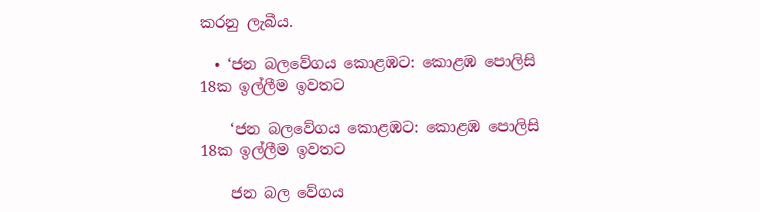කරනු ලැබීය.

  • ‘ජන බලවේගය කොළඹට: කොළඹ පොලිසි 18ක ඉල්ලීම ඉවතට

    ‘ජන බලවේගය කොළඹට: කොළඹ පොලිසි 18ක ඉල්ලීම ඉවතට

    ජන බල වේගය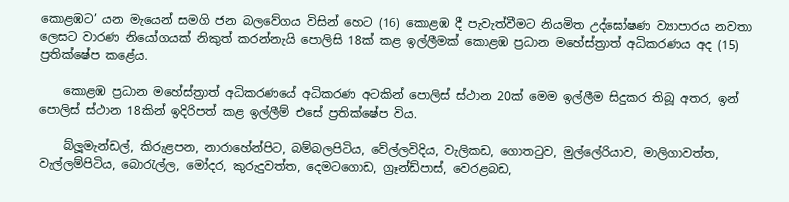කොළඹට’ යන මැයෙන් සමගි ජන බලවේගය විසින් හෙට (16) කොළඹ දී පැවැත්වීමට නියමිත උද්ඝෝෂණ ව්‍යාපාරය නවතා ලෙසට වාරණ නියෝගයක් නිකුත් කරන්නැයි පොලිසි 18ක් කළ ඉල්ලීමක් කොළඹ ප්‍රධාන මහේස්ත්‍රාත් අධිකරණය අද (15) ප්‍රතික්ෂේප කළේය.

    කොළඹ ප්‍රධාන මහේස්ත්‍රාත් අධිකරණයේ අධිකරණ අටකින් පොලිස් ස්ථාන 20ක් මෙම ඉල්ලීම සිදුකර තිබූ අතර, ඉන් පොලිස් ස්ථාන 18කින් ඉදිරිපත් කළ ඉල්ලීම් එසේ ප්‍රතික්ෂේප විය.

    බ්ලූමැන්ඩල්, කිරුළපන, නාරාහේන්පිට, බම්බලපිටිය, වේල්ලවිදිය, වැලිකඩ, ගොතටුව, මුල්ලේරියාව, මාලිගාවත්ත, වැල්ලම්පිටිය, බොරැල්ල, මෝදර, කුරුදුවත්ත, දෙමටගොඩ, ග්‍රෑන්ඩ්පාස්, වෙරළබඩ,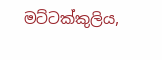මට්ටක්කුලිය,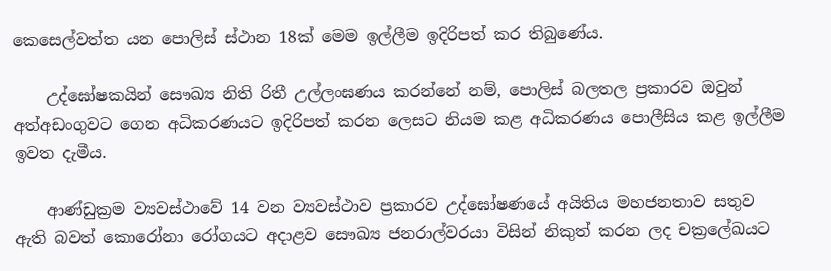කෙසෙල්වත්ත යන පොලිස් ස්ථාන 18ක් මෙම ඉල්ලීම ඉදිරිපත් කර තිබුණේය.

    උද්ඝෝෂකයින් සෞඛ්‍ය නිති රිතී උල්ලංඝණය කරන්නේ නම්, පොලිස් බලතල ප්‍රකාරව ඔවුන් අත්අඩංගුවට ගෙන අධිකරණයට ඉදිරිපත් කරන ලෙසට නියම කළ අධිකරණය පොලීසිය කළ ඉල්ලීම ඉවත දැමීය.

    ආණ්ඩුක්‍රම ව්‍යවස්ථාවේ 14 වන ව්‍යවස්ථාව ප්‍රකාරව උද්ඝෝෂණයේ අයිතිය මහජනතාව සතුව ඇති බවත් කොරෝනා රෝගයට අදාළව සෞඛ්‍ය ජනරාල්වරයා විසින් නිකුත් කරන ලද චක්‍රලේඛයට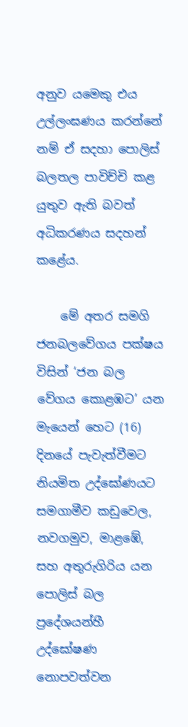අනුව යමෙකු එය උල්ලංඝණය කරන්නේ නම් ඒ සදහා පොලිස් බලතල පාවිච්චි කළ යුතුව ඇති බවත් අධිකරණය සදහන් කළේය.

    මේ අතර සමගි ජනබලවේගය පක්ෂය විසින් ‘ජන බල වේගය කොළඹට’ යන මැයෙන් හෙට (16) දිනයේ පැවැත්වීමට නියමිත උද්ඝෝණයට සමගාමීව කඩුවෙල, නවගමුව, මාළඹේ, සහ අතුරුගිරිය යන පොලිස් බල ප්‍රදේශයන්හී උද්ඝෝෂණ නොපවත්වන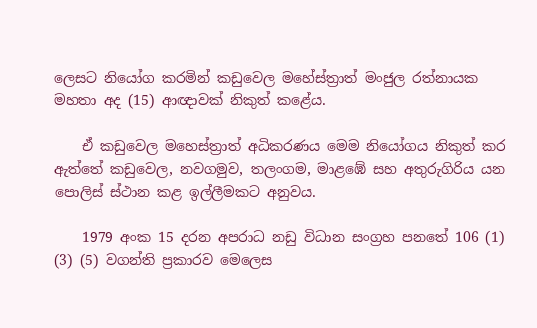ලෙසට නියෝග කරමින් කඩුවෙල මහේස්ත්‍රාත් මංජුල රත්නායක මහතා අද (15) ආඥාවක් නිකුත් කළේය.

    ඒ කඩුවෙල මහෙස්ත්‍රාත් අධිකරණය මෙම නියෝගය නිකුත් කර ඇත්තේ කඩුවෙල, නවගමුව, තලංගම, මාළඹේ සහ අතුරුගිරිය යන පොලිස් ස්ථාන කළ ඉල්ලීමකට අනුවය.

    1979 අංක 15 දරන අපරාධ නඩු විධාන සංග්‍රහ පනතේ 106 (1) (3) (5) වගන්ති ප්‍රකාරව මෙලෙස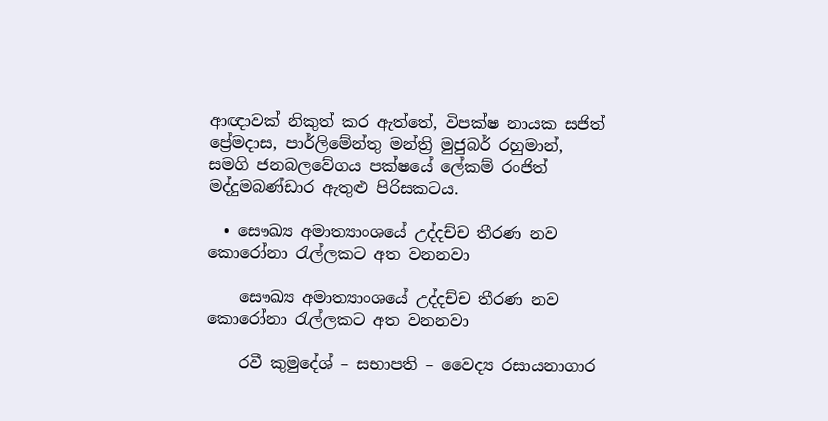ආඥාවක් නිකුත් කර ඇත්තේ, විපක්ෂ නායක සජිත් ප්‍රේමදාස, පාර්ලිමේන්තු මන්ත්‍රි මුජුබර් රහුමාන්, සමගි ජනබලවේගය පක්ෂයේ ලේකම් රංජිත් මද්දුමබණ්ඩාර ඇතුළු පිරිසකටය.

  • සෞඛ්‍ය අමාත්‍යාංශයේ උද්දච්ච තීරණ නව කොරෝනා රැල්ලකට අත වනනවා

    සෞඛ්‍ය අමාත්‍යාංශයේ උද්දච්ච තීරණ නව කොරෝනා රැල්ලකට අත වනනවා

    රවී කුමුදේශ් – සභාපති – වෛද්‍ය රසායනාගාර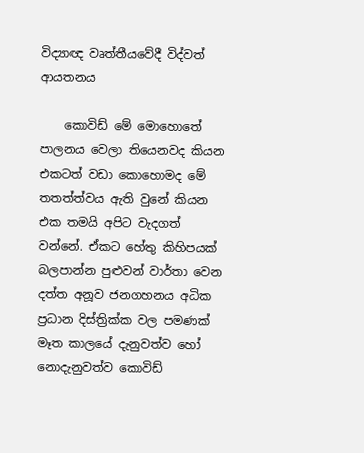විද්‍යාඥ වෘත්තීයවේදී විද්වත් ආයතනය

    කොවිඩ් මේ මොහොතේ පාලනය වෙලා තියෙනවද කියන එකටත් වඩා කොහොමද මේ තතත්ත්වය ඇති වුනේ කියන එක තමයි අපිට වැදගත් වන්නේ. ඒකට හේතු කිහිපයක් බලපාන්න පුළුවන් වාර්තා වෙන දත්ත අනූව ජනගහනය අධික ප්‍රධාන දිස්ත්‍රික්ක වල පමණක් මෑත කාලයේ දැනුවත්ව හෝ නොදැනුවත්ව කොවිඩ්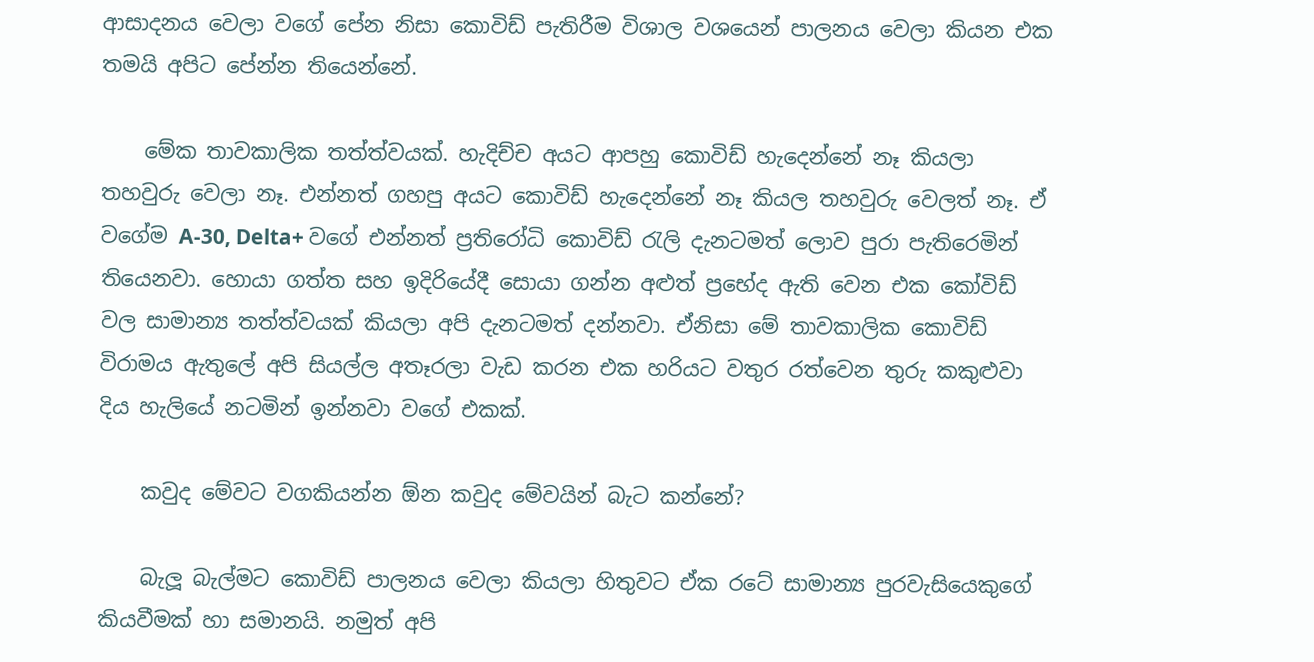ආසාදනය වෙලා වගේ පේන නිසා කොවිඩ් පැතිරීම විශාල වශයෙන් පාලනය වෙලා කියන එක තමයි අපිට පේන්න තියෙන්නේ.

    මේක තාවකාලික තත්ත්වයක්. හැදිච්ච අයට ආපහු කොවිඩ් හැදෙන්නේ නෑ කියලා තහවුරු වෙලා නෑ. එන්නත් ගහපු අයට කොවිඩ් හැදෙන්නේ නෑ කියල තහවුරු වෙලත් නෑ. ඒ වගේම A-30, Delta+ වගේ එන්නත් ප්‍රතිරෝධි කොවිඩ් රැලි දැනටමත් ලොව පුරා පැතිරෙමින් තියෙනවා. හොයා ගත්ත සහ ඉදිරියේදී සොයා ගන්න අළුත් ප්‍රභේද ඇති වෙන එක කෝවිඩ් වල සාමාන්‍ය තත්ත්වයක් කියලා අපි දැනටමත් දන්නවා. ඒනිසා මේ තාවකාලික කොවිඩ් විරාමය ඇතුලේ අපි සියල්ල අතෑරලා වැඩ කරන එක හරියට වතුර රත්වෙන තුරු කකුළුවා දිය හැලියේ නටමින් ඉන්නවා වගේ එකක්.

    කවුද මේවට වගකියන්න ඕන කවුද මේවයින් බැට කන්නේ?

    බැලූ බැල්මට කොවිඩ් පාලනය වෙලා කියලා හිතුවට ඒක රටේ සාමාන්‍ය පුරවැසියෙකුගේ කියවීමක් හා සමානයි. නමුත් අපි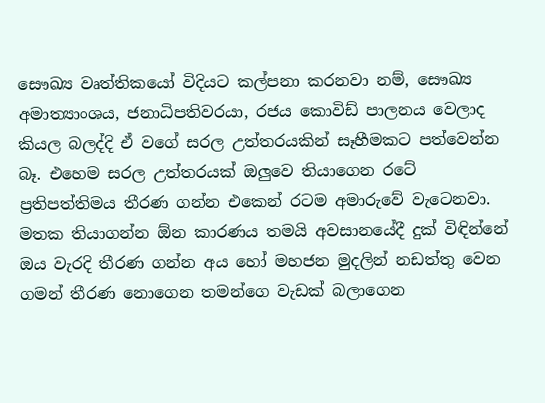සෞඛ්‍ය වෘත්තිකයෝ විදියට කල්පනා කරනවා නම්, සෞඛ්‍ය අමාත්‍යාංශය, ජනාධිපතිවරයා, රජය කොවිඩ් පාලනය වෙලාද කියල බලද්දි ඒ වගේ සරල උත්තරයකින් සෑහීමකට පත්වෙන්න බෑ. එහෙම සරල උත්තරයක් ඔලුවෙ තියාගෙන රටේ ප්‍රතිපත්තිමය තීරණ ගන්න එකෙන් රටම අමාරුවේ වැටෙනවා. මතක තියාගන්න ඕන කාරණය තමයි අවසානයේදී දුක් විඳින්නේ ඔය වැරදි තීරණ ගන්න අය හෝ මහජන මුදලින් නඩත්තු වෙන ගමන් තීරණ නොගෙන තමන්ගෙ වැඩක් බලාගෙන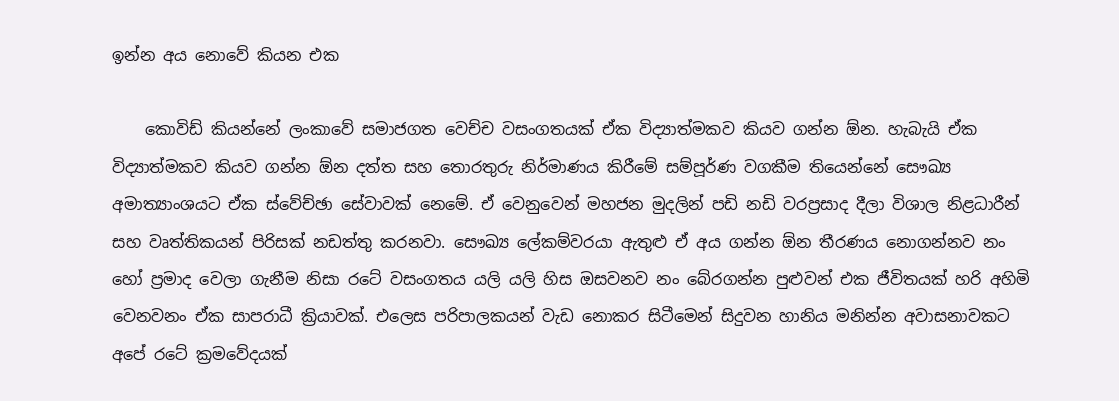ඉන්න අය නොවේ කියන එක

    කොවිඩ් කියන්නේ ලංකාවේ සමාජගත වෙච්ච වසංගතයක් ඒක විද්‍යාත්මකව කියව ගන්න ඕන. හැබැයි ඒක විද්‍යාත්මකව කියව ගන්න ඕන දත්ත සහ තොරතුරු නිර්මාණය කිරීමේ සම්පූර්ණ වගකීම තියෙන්නේ සෞඛ්‍ය අමාත්‍යාංශයට ඒක ස්වේච්ඡා සේවාවක් නෙමේ. ඒ වෙනුවෙන් මහජන මුදලින් පඩි නඩි වරප්‍රසාද දීලා විශාල නිළධාරීන් සහ වෘත්තිකයන් පිරිසක් නඩත්තු කරනවා. සෞඛ්‍ය ලේකම්වරයා ඇතුළු ඒ අය ගන්න ඕන තීරණය නොගන්නව නං හෝ ප්‍රමාද වෙලා ගැනීම නිසා රටේ වසංගතය යලි යලි හිස ඔසවනව නං බේරගන්න පුළුවන් එක ජීවිතයක් හරි අහිමි වෙනවනං ඒක සාපරාධී ක්‍රියාවක්. එලෙස පරිපාලකයන් වැඩ නොකර සිටීමෙන් සිදුවන හානිය මනින්න අවාසනාවකට අපේ රටේ ක්‍රමවේදයක්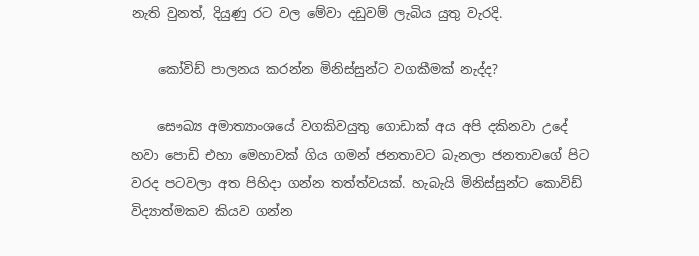නැති වුනත්, දියුණු රට වල මේවා දඩුවම් ලැබිය යුතු වැරදි.

    කෝවිඩ් පාලනය කරන්න මිනිස්සුන්ට වගකීමක් නැද්ද?

    සෞඛ්‍ය අමාත්‍යාංශයේ වගකිවයුතු ගොඩාක් අය අපි දකිනවා උදේ හවා පොඩි එහා මෙහාවක් ගිය ගමන් ජනතාවට බැනලා ජනතාවගේ පිට වරද පටවලා අත පිහිදා ගන්න තත්ත්වයක්. හැබැයි මිනිස්සුන්ට කොවිඩ් විද්‍යාත්මකව කියව ගන්න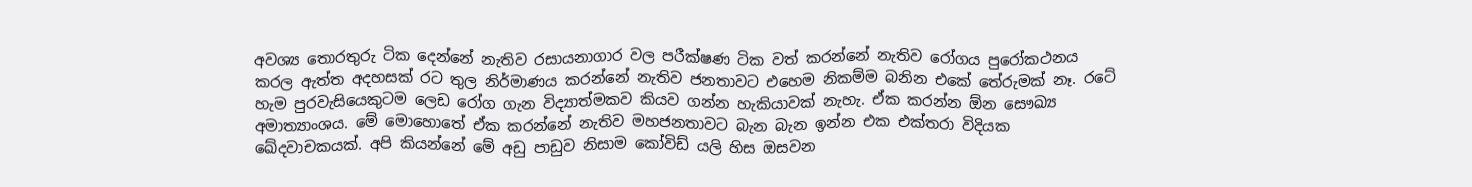අවශ්‍ය තොරතුරු ටික දෙන්නේ නැතිව රසායනාගාර වල පරීක්ෂණ ටික වත් කරන්නේ නැතිව රෝගය පුරෝකථනය කරල ඇත්ත අදහසක් රට තුල නිර්මාණය කරන්නේ නැතිව ජනතාවට එහෙම නිකම්ම බනින එකේ තේරුමක් නෑ. රටේ හැම පුරවැසියෙකුටම ලෙඩ රෝග ගැන විද්‍යාත්මකව කියව ගන්න හැකියාවක් නැහැ. ඒක කරන්න ඕන සෞඛ්‍ය අමාත්‍යාංශය. මේ මොහොතේ ඒක කරන්නේ නැතිව මහජනතාවට බැන බැන ඉන්න එක එක්තරා විදියක ඛේදවාචකයක්. අපි කියන්නේ මේ අඩු පාඩුව නිසාම කෝවිඩ් යලි හිස ඔසවන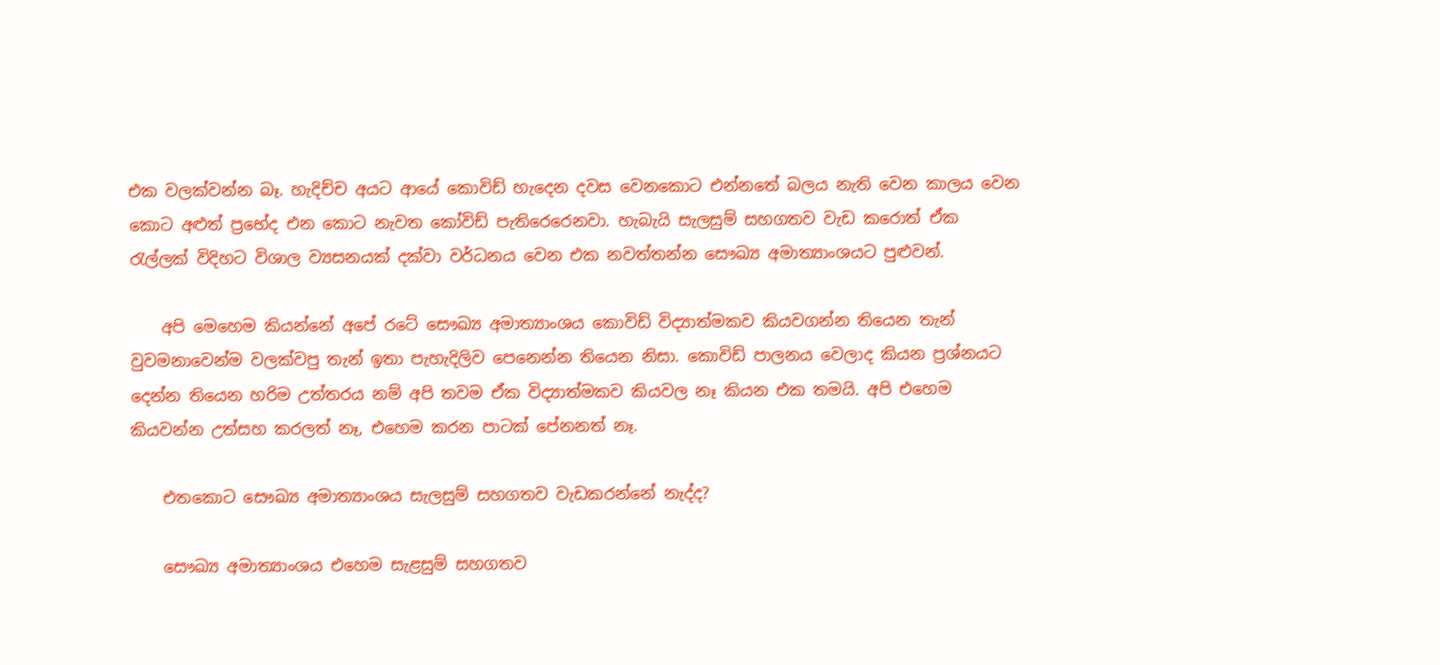එක වලක්වන්න බෑ. හැදිච්ච අයට ආයේ කොවිඩ් හැදෙන දවස වෙනකොට එන්නතේ බලය නැති වෙන කාලය වෙන කොට අළුත් ප්‍රභේද එන කොට නැවත කෝවිඩ් පැතිරෙරෙනවා. හැබැයි සැලසුම් සහගතව වැඩ කරොත් ඒක රැල්ලක් විදිහට විශාල ව්‍යසනයක් දක්වා වර්ධනය වෙන එක නවත්තන්න සෞඛ්‍ය අමාත්‍යාංශයට පුළුවන්.

    අපි මෙහෙම කියන්නේ අපේ රටේ සෞඛ්‍ය අමාත්‍යාංශය කොවිඩ් විද්‍යාත්මකව කියවගන්න තියෙන තැන් වුවමනාවෙන්ම වලක්වපු තැන් ඉතා පැහැදිලිව පෙනෙන්න තියෙන නිසා. කොවිඩ් පාලනය වෙලාද කියන ප්‍රශ්නයට දෙන්න තියෙන හරිම උත්තරය නම් අපි තවම ඒක විද්‍යාත්මකව කියවල නෑ කියන එක තමයි. අපි එහෙම කියවන්න උත්සහ කරලත් නෑ, එහෙම කරන පාටක් පේනනත් නෑ.

    එතකොට සෞඛ්‍ය අමාත්‍යාංශය සැලසුම් සහගතව වැඩකරන්නේ නැද්ද?

    සෞඛ්‍ය අමාත්‍යාංශය එහෙම සැළසුම් සහගතව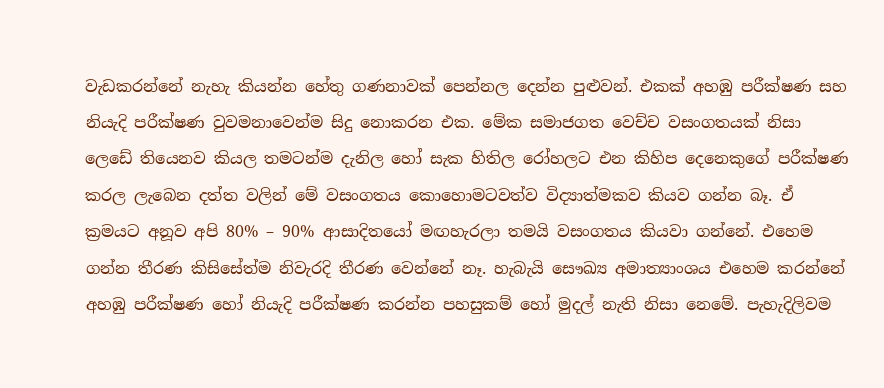වැඩකරන්නේ නැහැ කියන්න හේතු ගණනාවක් පෙන්නල දෙන්න පුළුවන්. එකක් අහඹු පරීක්ෂණ සහ නියැදි පරීක්ෂණ වුවමනාවෙන්ම සිදු නොකරන එක. මේක සමාජගත වෙච්ච වසංගතයක් නිසා ලෙඩේ තියෙනව කියල තමටන්ම දැනිල හෝ සැක හිතිල රෝහලට එන කිහිප දෙනෙකුගේ පරීක්ෂණ කරල ලැබෙන දත්ත වලින් මේ වසංගතය කොහොමටවත්ව විද්‍යාත්මකව කියව ගන්න බෑ. ඒ ක්‍රමයට අනූව අපි 80% – 90% ආසාදිතයෝ මඟහැරලා තමයි වසංගතය කියවා ගන්නේ. එහෙම ගන්න තීරණ කිසිසේත්ම නිවැරදි තීරණ වෙන්නේ නෑ. හැබැයි සෞඛ්‍ය අමාත්‍යාංශය එහෙම කරන්නේ අහඹු පරීක්ෂණ හෝ නියැදි පරීක්ෂණ කරන්න පහසුකම් හෝ මුදල් නැති නිසා නෙමේ. පැහැදිලිවම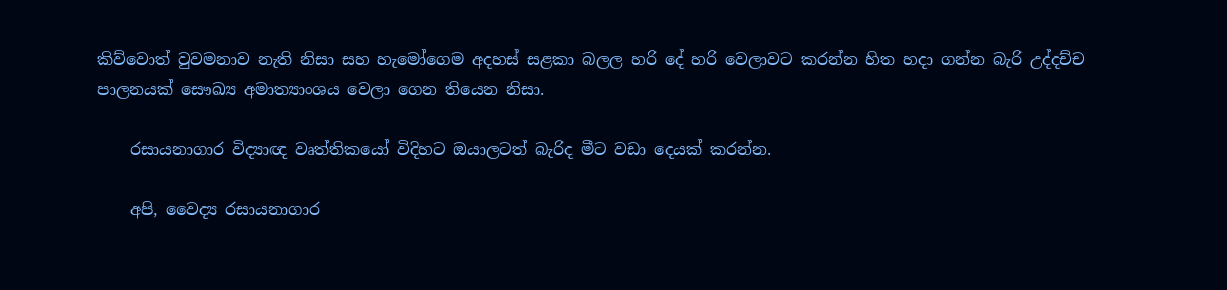කිව්වොත් වුවමනාව නැති නිසා සහ හැමෝගෙම අදහස් සළකා බලල හරි දේ හරි වෙලාවට කරන්න හිත හදා ගන්න බැරි උද්දච්ච පාලනයක් සෞඛ්‍ය අමාත්‍යාංශය වෙලා ගෙන තියෙන නිසා.

    රසායනාගාර විද්‍යාඥ වෘත්තිකයෝ විදිහට ඔයාලටත් බැරිද මීට වඩා දෙයක් කරන්න.

    අපි, වෛද්‍ය රසායනාගාර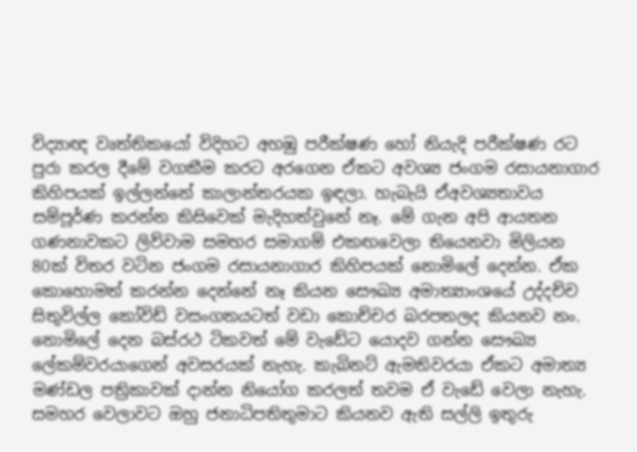විද්‍යාඥ වෘත්තිකයෝ විදිහට අහඹු පරීක්ෂණ හෝ නියැදි පරීක්ෂණ රට පුරා කරල දීමේ වගකීම කරට අරගෙන ඒකට අවශ්‍ය ජංගම රසායනාගාර කිහිපයක් ඉල්ලන්නේ කාලාන්තරයක ඉඳලා. හැබැයි ඒඅවශ්‍යතාවය සම්පූර්ණ කරන්න කිසිවෙක් මැදිහත්වුනේ නෑ. මේ ගැන අපි ආයතන ගණනාවකට ලිව්වාම සමහර සමාගම් එකඟවෙලා තියෙනවා මිලියන 80ක් විතර වටින ජංගම රසායනාගාර කිහිපයක් නොමිලේ දෙන්න. ඒක කොහොමත් කරන්න දෙන්නේ නෑ කියන සෞඛ්‍ය අමාත්‍යාංශයේ උද්දච්ච සිතුවිල්ල කෝවිඩ් වසංගතයටත් වඩා කොච්චර බරපතලද කියනව නං. නොමිලේ දෙන බස්රථ ටිකවත් මේ වැඩේට යොදව ගන්න සෞඛ්‍ය ලේකම්වරයාගෙන් අවසරයක් නැහැ. කැබිනට් ඇමතිවරයා ඒකට අමාත්‍ය මණ්ඩල පත්‍රිකාවක් දාන්න නියෝග කරලත් තවම ඒ වැඩේ වෙලා නැහැ. සමහර වෙලාවට ඔහු ජනාධිපතිතුමාට කියනව ඇති සල්ලි ඉතුරු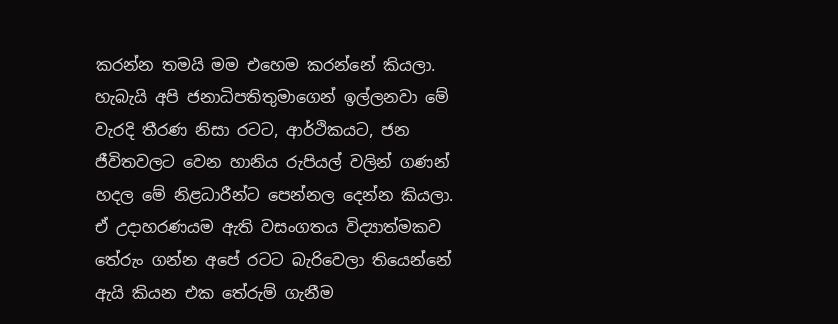කරන්න තමයි මම එහෙම කරන්නේ කියලා. හැබැයි අපි ජනාධිපතිතුමාගෙන් ඉල්ලනවා මේ වැරදි තීරණ නිසා රටට, ආර්ථිකයට, ජන ජීවිතවලට වෙන හානිය රුපියල් වලින් ගණන් හදල මේ නිළධාරීන්ට පෙන්නල දෙන්න කියලා. ඒ උදාහරණයම ඇති වසංගතය විද්‍යාත්මකව තේරුං ගන්න අපේ රටට බැරිවෙලා තියෙන්නේ ඇයි කියන එක තේරුම් ගැනීම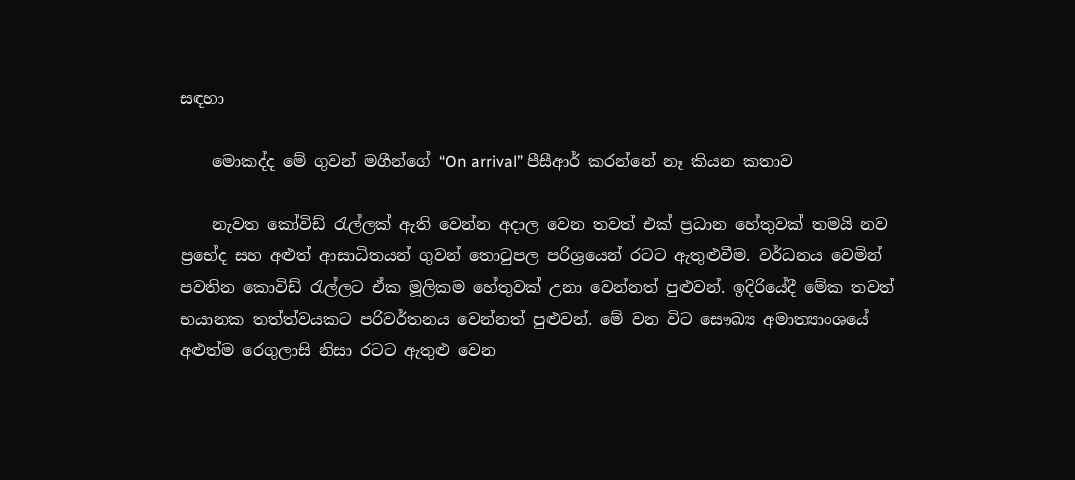සඳහා

    මොකද්ද මේ ගුවන් මගීන්ගේ “On arrival” පීසීආර් කරන්නේ නෑ කියන කතාව

    නැවත කෝවිඩ් රැල්ලක් ඇති වෙන්න අදාල වෙන තවත් එක් ප්‍රධාන හේතුවක් තමයි නව ප්‍රභේද සහ අළුත් ආසාධිතයන් ගුවන් තොටුපල පරිශ්‍රයෙන් රටට ඇතුළුවීම. වර්ධනය වෙමින් පවතින කොවිඩ් රැල්ලට ඒක මූලිකම හේතුවක් උනා වෙන්නත් පුළුවන්. ඉදිරියේදී මේක තවත් භයානක තත්ත්වයකට පරිවර්තනය වෙන්නත් පුළුවන්. මේ වන විට සෞඛ්‍ය අමාත්‍යාංශයේ අළුත්ම රෙගුලාසි නිසා රටට ඇතුළු වෙන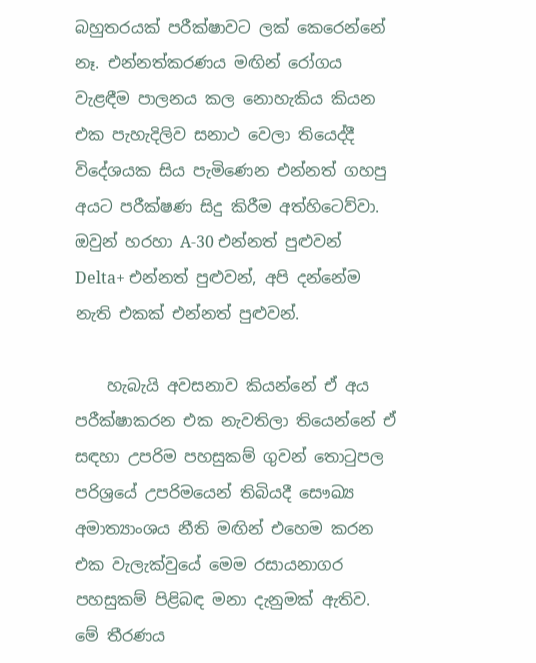බහුතරයක් පරීක්ෂාවට ලක් කෙරෙන්නේ නෑ. එන්නත්කරණය මඟින් රෝගය වැළඳීම පාලනය කල නොහැකිය කියන එක පැහැදිලිව සනාථ වෙලා තියෙද්දී විදේශයක සිය පැමිණෙන එන්නත් ගහපු අයට පරීක්ෂණ සිදු කිරීම අත්හිටෙව්වා. ඔවුන් හරහා A-30 එන්නත් පුළුවන් Delta+ එන්නත් පුළුවන්, අපි දන්නේම නැති එකක් එන්නත් පුළුවන්.

    හැබැයි අවසනාව කියන්නේ ඒ අය පරීක්ෂාකරන එක නැවතිලා තියෙන්නේ ඒ සඳහා උපරිම පහසුකම් ගුවන් තොටුපල පරිශ්‍රයේ උපරිමයෙන් තිබියදී සෞඛ්‍ය අමාත්‍යාංශය නීති මඟින් එහෙම කරන එක වැලැක්වුයේ මෙම රසායනාගර පහසුකම් පිළිබඳ මනා දැනුමක් ඇතිව. මේ තීරණය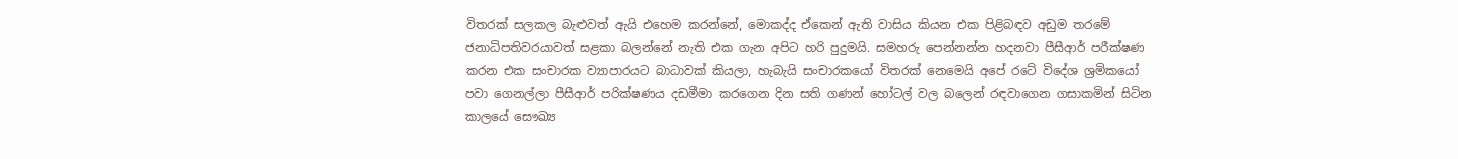විතරක් සලකල බැළුවත් ඇයි එහෙම කරන්නේ, මොකද්ද ඒකෙන් ඇති වාසිය කියන එක පිළිබඳව අඩුම තරමේ ජනාධිපතිවරයාවත් සළකා බලන්නේ නැති එක ගැන අපිට හරි පුදුමයි. සමහරු පෙන්නන්න හදනවා පීසීආර් පරීක්ෂණ කරන එක සංචාරක ව්‍යාපාරයට බාධාවක් කියලා, හැබැයි සංචාරකයෝ විතරක් නෙමෙයි අපේ රටේ විදේශ ශ්‍රමිකයෝ පවා ගෙනල්ලා පීසීආර් පරික්ෂණය දඩමීමා කරගෙන දින සති ගණන් හෝටල් වල බලෙන් රඳවාගෙන ගසාකමින් සිටින කාලයේ සෞඛ්‍ය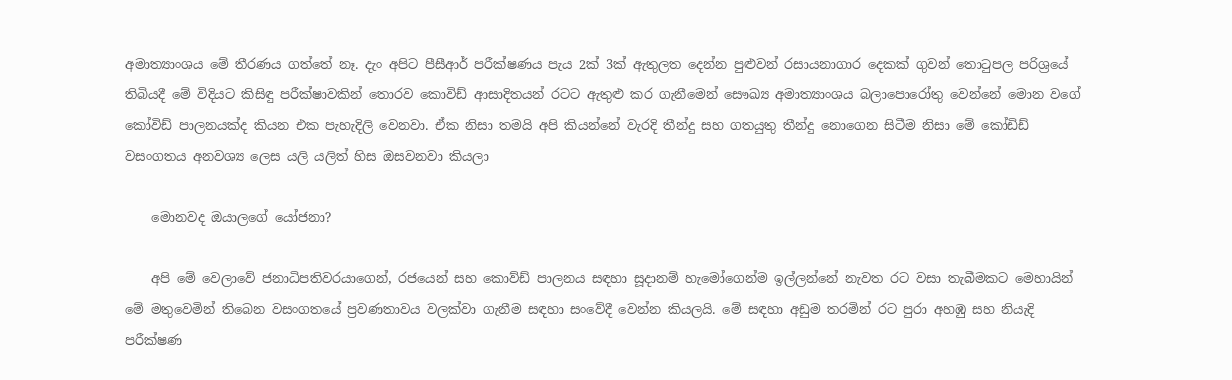අමාත්‍යාංශය මේ තීරණය ගත්තේ නෑ. දැං අපිට පීසීආර් පරීක්ෂණය පැය 2ක් 3ක් ඇතුලත දෙන්න පුළුවන් රසායනාගාර දෙකක් ගුවන් තොටුපල පරිශ්‍රයේ තිබියදී මේ විදියට කිසිඳු පරීක්ෂාවකින් තොරව කොවිඩ් ආසාදිතයන් රටට ඇතුළු කර ගැනීමෙන් සෞඛ්‍ය අමාත්‍යාංශය බලාපොරෝතු වෙන්නේ මොන වගේ කෝවිඩ් පාලනයක්ද කියන එක පැහැදිලි වෙනවා. ඒක නිසා තමයි අපි කියන්නේ වැරදි තීන්දු සහ ගතයුතු තීන්දු නොගෙන සිටීම නිසා මේ කෝඩිඩ් වසංගතය අනවශ්‍ය ලෙස යලි යලිත් හිස ඔසවනවා කියලා

    මොනවද ඔයාලගේ යෝජනා?

    අපි මේ වෙලාවේ ජනාධිපතිවරයාගෙන්, රජයෙන් සහ කොව්ඩ් පාලනය සඳහා සූදානම් හැමෝගෙන්ම ඉල්ලන්නේ නැවත රට වසා තැබීමකට මෙහායින් මේ මතුවෙමින් තිබෙන වසංගතයේ ප්‍රවණතාවය වලක්වා ගැනීම සඳහා සංවේදී වෙන්න කියලයි. මේ සඳහා අඩුම තරමින් රට පුරා අහඹු සහ නියැදි පරීක්ෂණ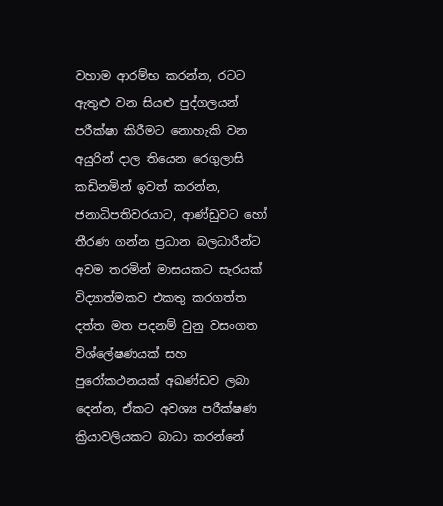වහාම ආරම්භ කරන්න, රටට ඇතුළු වන සියළු පුද්ගලයන් පරීක්ෂා කිරීමට නොහැකි වන අයුරින් දාල තියෙන රෙගුලාසි කඩිනමින් ඉවත් කරන්න, ජනාධිපතිවරයාට, ආණ්ඩුවට හෝ තීරණ ගන්න ප්‍රධාන බලධාරීන්ට අවම තරමින් මාසයකට සැරයක් විද්‍යාත්මකව එකතු කරගත්ත දත්ත මත පදනම් වුනු වසංගත විශ්ලේෂණයක් සහ පුරෝකථනයක් අඛණ්ඩව ලබා දෙන්න, ඒකට අවශ්‍ය පරීක්ෂණ ක්‍රියාවලියකට බාධා කරන්නේ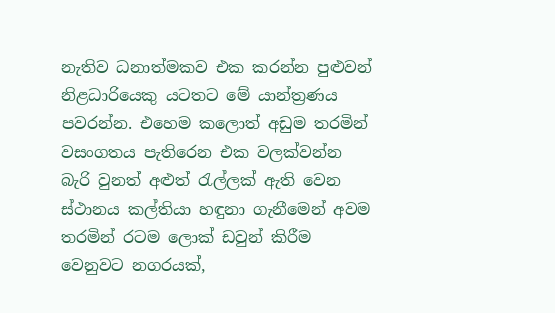නැතිව ධනාත්මකව එක කරන්න පුළුවන් නිළධාරියෙකු යටතට මේ යාන්ත්‍රණය පවරන්න. එහෙම කලොත් අඩුම තරමින් වසංගතය පැතිරෙන එක වලක්වන්න බැරි වුනත් අළුත් රැල්ලක් ඇති වෙන ස්ථානය කල්තියා හඳුනා ගැනීමෙන් අවම තරමින් රටම ලොක් ඩවුන් කිරීම වෙනුවට නගරයක්,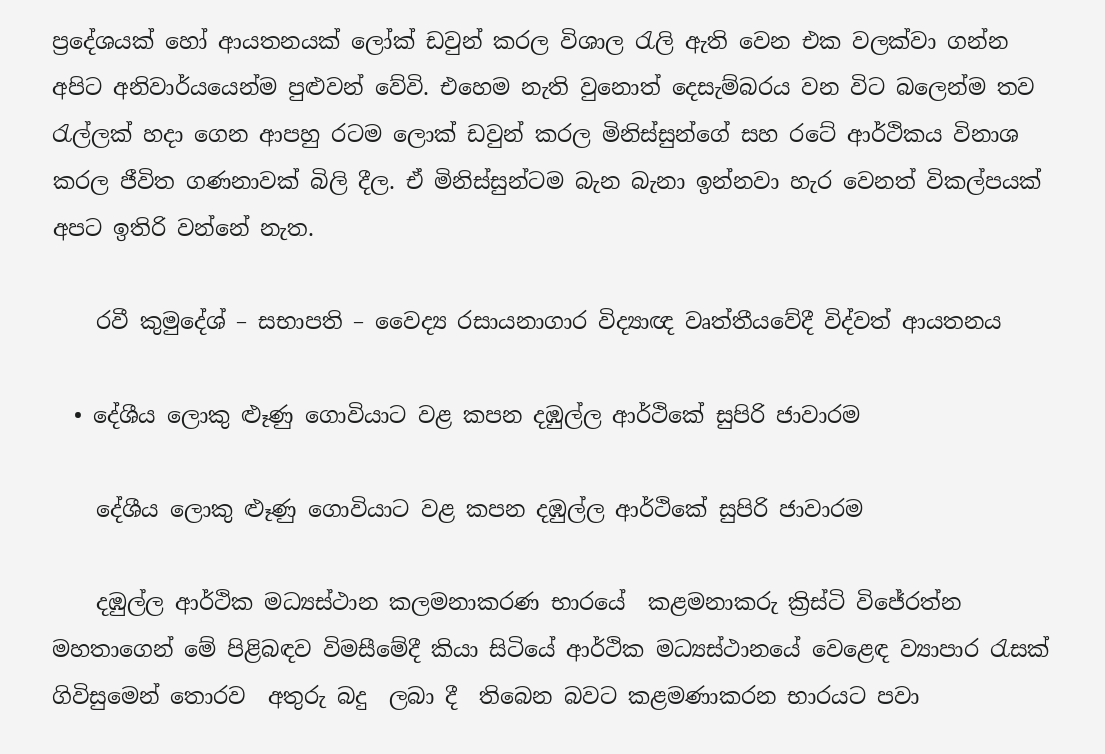ප්‍රදේශයක් හෝ ආයතනයක් ලෝක් ඩවුන් කරල විශාල රැලි ඇති වෙන එක වලක්වා ගන්න අපිට අනිවාර්යයෙන්ම පුළුවන් වේවි. එහෙම නැති වුනොත් දෙසැම්බරය වන විට බලෙන්ම තව රැල්ලක් හදා ගෙන ආපහු රටම ලොක් ඩවුන් කරල මිනිස්සුන්ගේ සහ රටේ ආර්ථිකය විනාශ කරල ජීවිත ගණනාවක් බිලි දීල. ඒ මිනිස්සුන්ටම බැන බැනා ඉන්නවා හැර වෙනත් විකල්පයක් අපට ඉතිරි වන්නේ නැත.

    රවී කුමුදේශ් – සභාපති – වෛද්‍ය රසායනාගාර විද්‍යාඥ වෘත්තීයවේදී විද්වත් ආයතනය

  • දේශීය ලොකු ළුෑණු ගොවියාට වළ කපන දඹුල්ල ආර්ථිකේ සුපිරි ජාවාරම

    දේශීය ලොකු ළුෑණු ගොවියාට වළ කපන දඹුල්ල ආර්ථිකේ සුපිරි ජාවාරම

    දඹුල්ල ආර්ථික මධ්‍යස්ථාන කලමනාකරණ භාරයේ  කළමනාකරු ක්‍රිස්ටි විජේරත්න මහතාගෙන් මේ පිළිබඳව විමසීමේදී කියා සිටියේ ආර්ථික මධ්‍යස්ථානයේ වෙළෙඳ ව්‍යාපාර රැසක් ගිවිසුමෙන් තොරව  අතුරු බදු  ලබා දී  තිබෙන බවට කළමණාකරන භාරයට පවා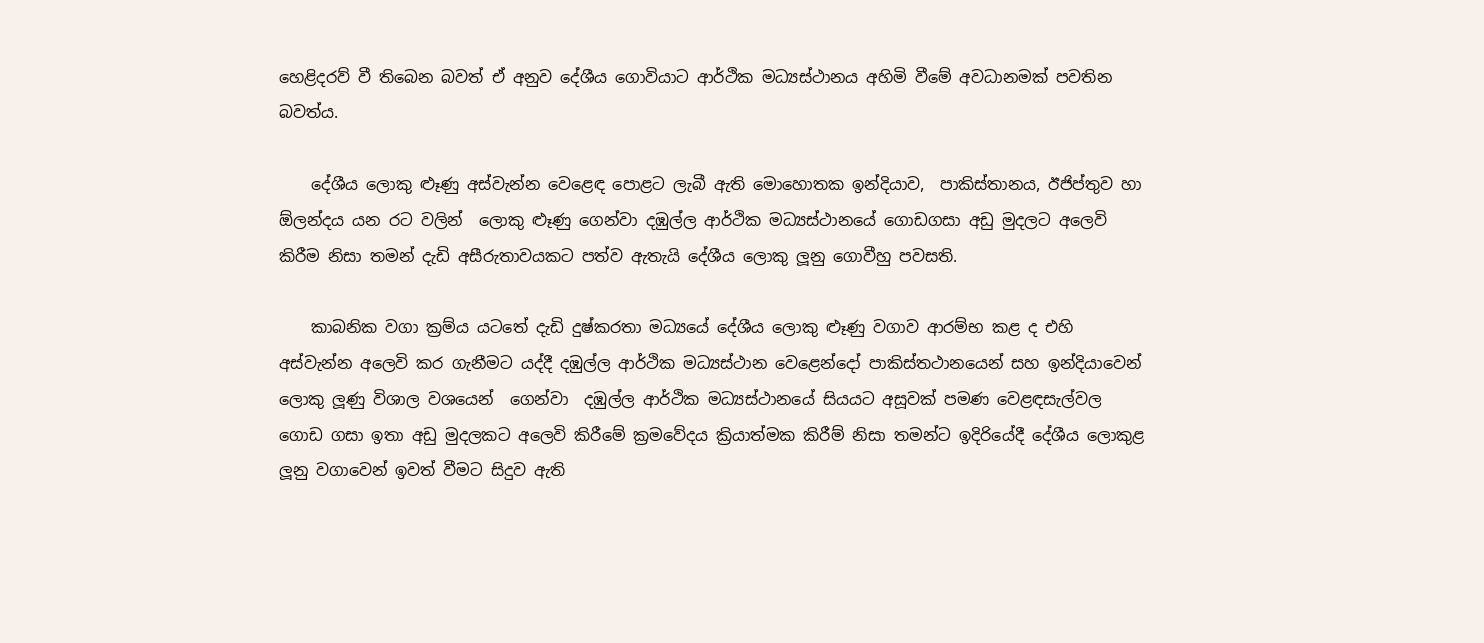හෙළිදරව් වී තිබෙන බවත් ඒ අනුව දේශීය ගොවියාට ආර්ථික මධ්‍යස්ථානය අහිමි වීමේ අවධානමක් පවතින බවත්ය.

    දේශීය ලොකු ළුෑණු අස්වැන්න වෙළෙඳ පොළට ලැබී ඇති මොහොතක ඉන්දියාව,  පාකිස්තානය, ඊජිප්තුව හා ඕලන්දය යන රට වලින්  ලොකු ළුෑණු ගෙන්වා දඹුල්ල ආර්ථික මධ්‍යස්ථානයේ ගොඩගසා අඩු මුදලට අලෙවි කිරීම නිසා තමන් දැඩි අසීරුතාවයකට පත්ව ඇතැයි දේශීය ලොකු ලූනු ගොවීහු පවසති.

    කාබනික වගා ක්‍රම්ය යටතේ දැඩි දුෂ්කරතා මධ්‍යයේ දේශීය ලොකු ළුෑණු වගාව ආරම්භ කළ ද එහි අස්වැන්න අලෙවි කර ගැනීමට යද්දී දඹුල්ල ආර්ථික මධ්‍යස්ථාන වෙළෙන්දෝ පාකිස්තථානයෙන් සහ ඉන්දියාවෙන් ලොකු ලූණු විශාල වශයෙන්  ගෙන්වා  දඹුල්ල ආර්ථික මධ්‍යස්ථානයේ සියයට අසූවක් පමණ වෙළඳසැල්වල ගොඩ ගසා ඉතා අඩු මුදලකට අලෙවි කිරීමේ ක්‍රමවේදය ක්‍රියාත්මක කිරීම් නිසා තමන්ට ඉදිරියේදී දේශීය ලොකුළ ලූනු වගාවෙන් ඉවත් වීමට සිදුව ඇති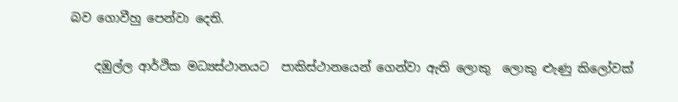බව ගොවීහු පෙන්වා දෙති.

    දඹුල්ල ආර්ථික මධ්‍යස්ථානයට  පාකිස්ථානයෙන් ගෙන්වා ඇති ලොකු  ලොකු ළුැණු කිලෝවක්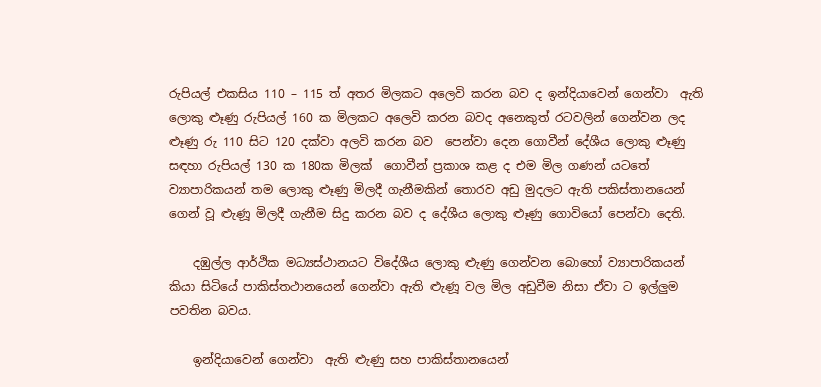රුපියල් එකසිය 110 – 115 ත් අතර මිලකට අලෙවි කරන බව ද ඉන්දියාවෙන් ගෙන්වා  ඇති ලොකු ළුෑණු රුපියල් 160 ක මිලකට අලෙවි කරන බවද අනෙකුත් රටවලින් ගෙන්වන ලද ළුෑණු රු 110 සිට 120 දක්වා අලවි කරන බව  පෙන්වා දෙන ගොවීන් දේශීය ලොකු ළුෑණු සඳහා රුපියල් 130 ක 180ක මිලක්  ගොවීන් ප්‍රකාශ කළ ද එම මිල ගණන් යටතේ ව්‍යාපාරිකයන් තම ලොකු ළුෑණු මිලදී ගැනීමකින් තොරව අඩු මුදලට ඇති පකිස්තානයෙන් ගෙන් වූ ළුැණූ මිලදී ගැනීම සිදු කරන බව ද දේශීය ලොකු ළුෑණු ගොවියෝ පෙන්වා දෙති.

    දඹුල්ල ආර්ථික මධ්‍යස්ථානයට විදේශීය ලොකු ළුැණු ගෙන්වන බොහෝ ව්‍යාපාරිකයන් කියා සිටියේ පාකිස්තථානයෙන් ගෙන්වා ඇති ළුැණූ වල මිල අඩුවීම නිසා ඒවා ට ඉල්ලුම පවතින බවය.

    ඉන්දියාවෙන් ගෙන්වා  ඇති ළුැණු සහ පාකිස්තානයෙන්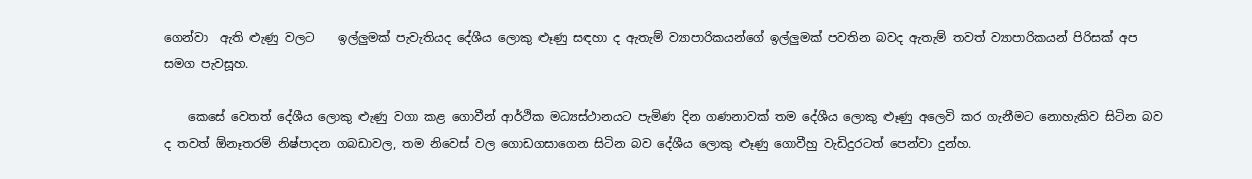ගෙන්වා  ඇති ළුැණු වලට    ඉල්ලුමක් පැවැතියද දේශීය ලොකු ළුෑණු සඳහා ද ඇතැම් ව්‍යාපාරිකයන්ගේ ඉල්ලුමක් පවතින බවද ඇතැම් තවත් ව්‍යාපාරිකයන් පිරිසක් අප සමග පැවසූහ.

    කෙසේ වෙතත් දේශීය ලොකු ළුැණු වගා කළ ගොවීන් ආර්ථික මධ්‍යස්ථානයට පැමිණ දින ගණනාවක් තම දේශීය ලොකු ළුෑණු අලෙවි කර ගැනීමට නොහැකිව සිටින බව ද තවත් ඕනෑතරම් නිෂ්පාදන ගබඩාවල, තම නිවෙස් වල ගොඩගසාගෙන සිටින බව දේශීය ලොකු ළුෑණු ගොවීහු වැඩිදුරටත් පෙන්වා දුන්හ.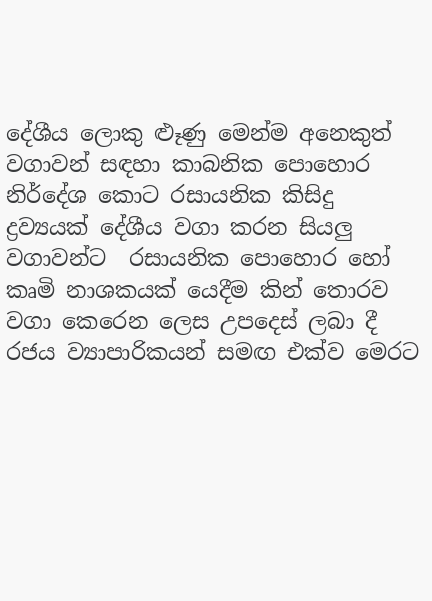දේශීය ලොකු ළුෑණු මෙන්ම අනෙකුත් වගාවන් සඳහා කාබනික පොහොර නිර්දේශ කොට රසායනික කිසිදු ද්‍රව්‍යයක් දේශීය වගා කරන සියලු වගාවන්ට  රසායනික පොහොර හෝ කෘමි නාශකයක් යෙදීම කින් තොරව වගා කෙරෙන ලෙස උපදෙස් ලබා දී රජය ව්‍යාපාරිකයන් සමඟ එක්ව මෙරට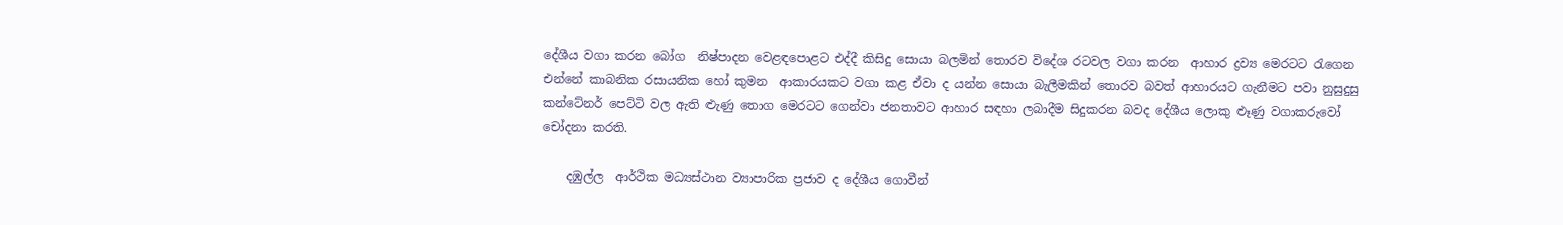දේශීය වගා කරන බෝග  නිෂ්පාදන වෙළඳපොළට එද්දී කිසිදු සොයා බලමින් තොරව විදේශ රටවල වගා කරන  ආහාර ද්‍රව්‍ය මෙරටට රැගෙන එන්නේ කාබනික රසායනික හෝ කුමන  ආකාරයකට වගා කළ ඒවා ද යන්න සොයා බැලීමකින් තොරව බවත් ආහාරයට ගැනීමට පවා නුසුදුසු කන්ටේනර් පෙට්ටි වල ඇති ළුැණු තොග මෙරටට ගෙන්වා ජනතාවට ආහාර සඳහා ලබාදීම සිදුකරන බවද දේශීය ලොකු ළුෑණු වගාකරුවෝ චෝදනා කරති.

    දඹුල්ල  ආර්ථික මධ්‍යස්ථාන ව්‍යාපාරික ප්‍රජාව ද දේශීය ගොවීන්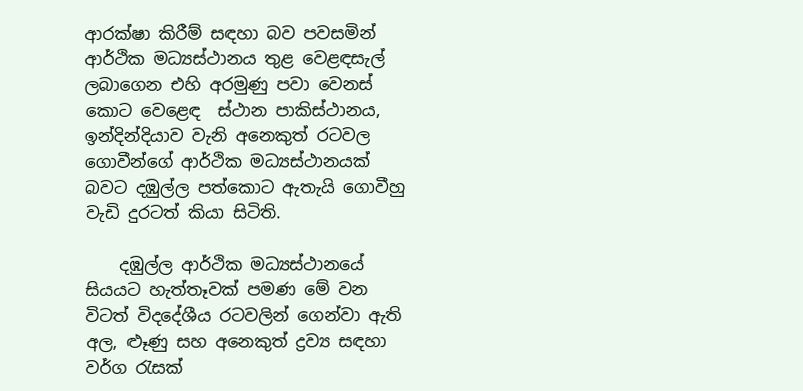ආරක්ෂා කිරීම් සඳහා බව පවසමින් ආර්ථික මධ්‍යස්ථානය තුළ වෙළඳසැල් ලබාගෙන එහි අරමුණු පවා වෙනස් කොට වෙළෙඳ  ස්ථාන පාකිස්ථානය, ඉන්දින්දියාව වැනි අනෙකුත් රටවල ගොවීන්ගේ ආර්ථික මධ්‍යස්ථානයක් බවට දඹුල්ල පත්කොට ඇතැයි ගොවීහු වැඩි දුරටත් කියා සිටිති.

    දඹුල්ල ආර්ථික මධ්‍යස්ථානයේ සියයට හැත්තෑවක් පමණ මේ වන විටත් විදදේශීය රටවලින් ගෙන්වා ඇති අල, ළුෑණු සහ අනෙකුත් ද්‍රව්‍ය සඳහා වර්ග රැසක්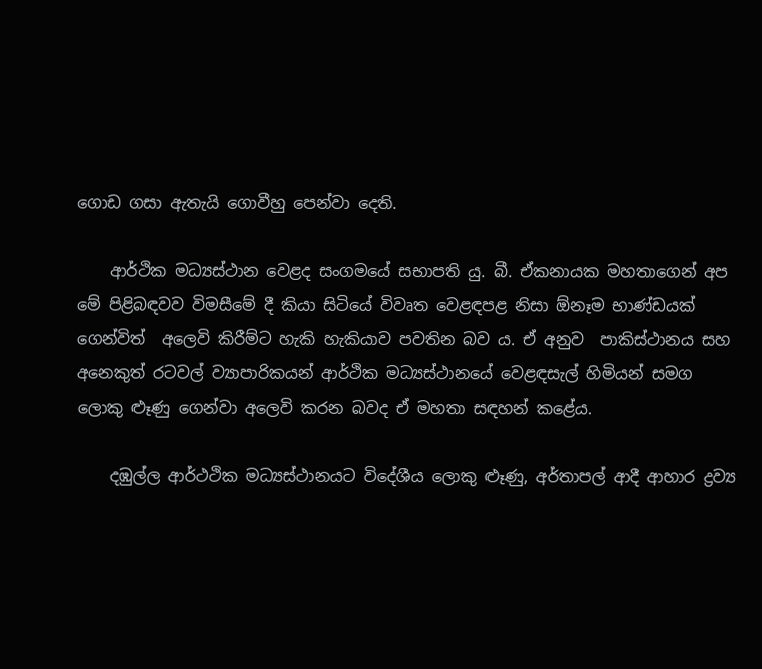ගොඩ ගසා ඇතැයි ගොවීහු පෙන්වා දෙති.

    ආර්ථික මධ්‍යස්ථාන වෙළද සංගමයේ සභාපති යු. බී. ඒකනායක මහතාගෙන් අප මේ පිළිබඳවව විමසීමේ දී කියා සිටියේ විවෘත වෙළඳපළ නිසා ඕනෑම භාණ්ඩයක් ගෙන්විත්  අලෙවි කිරීම්ට හැකි හැකියාව පවතින බව ය. ඒ අනුව  පාකිස්ථානය සහ අනෙකුත් රටවල් ව්‍යාපාරිකයන් ආර්ථික මධ්‍යස්ථානයේ වෙළඳසැල් හිමියන් සමග ලොකු ළුෑණු ගෙන්වා අලෙවි කරන බවද ඒ මහතා සඳහන් කළේය.

    දඹුල්ල ආර්ථථික මධ්‍යස්ථානයට විදේශීය ලොකු ළුෑණු, අර්තාපල් ආදී ආහාර ද්‍රව්‍ය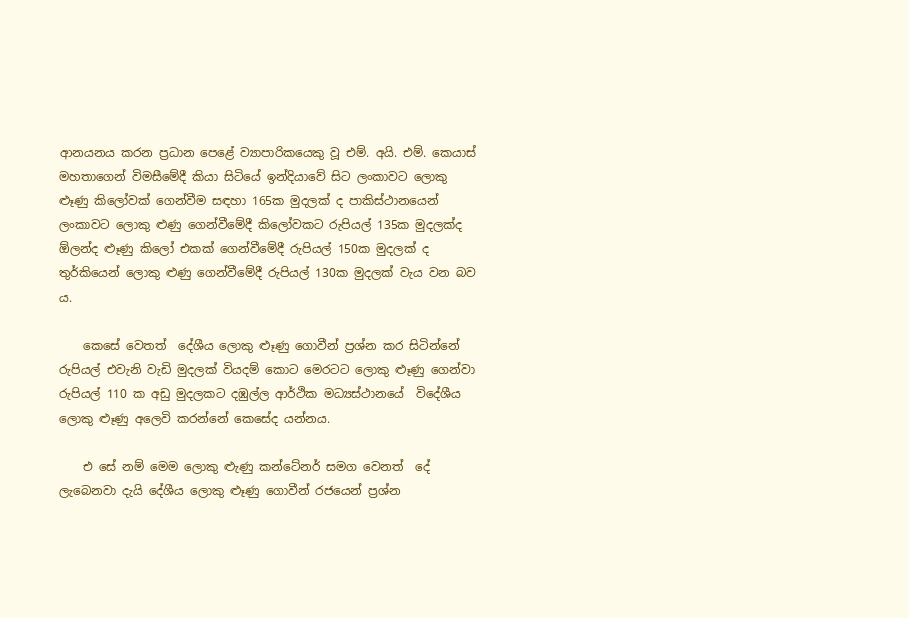ආනයනය කරන ප්‍රධාන පෙළේ ව්‍යාපාරිකයෙකු වූ එම්. අයි. එම්. කෙයාස්  මහතාගෙන් විමසීමේදී කියා සිටියේ ඉන්දියාවේ සිට ලංකාවට ලොකු  ළුෑණු කිලෝවක් ගෙන්වීම සඳහා 165ක මුදලක් ද පාකිස්ථානයෙන් ලංකාවට ලොකු ළුණු ගෙන්වීමේදී කිලෝවකට රුපියල් 135ක මුදලක්ද ඕලන්ද ළුෑණු කිලෝ එකක් ගෙන්වීමේදී රුපියල් 150ක මුදලක් ද  තුර්කියෙන් ලොකු ළුණු ගෙන්වීමේදී රුපියල් 130ක මුදලක් වැය වන බව ය.

    කෙසේ වෙතත්  දේශීය ලොකු ළුෑණු ගොවීන් ප්‍රශ්න කර සිටින්නේ රුපියල් එවැනි වැඩි මුදලක් වියදම් කොට මෙරටට ලොකු ළුෑණු ගෙන්වා  රුපියල් 110 ක අඩු මුදලකට දඹුල්ල ආර්ථික මධ්‍යස්ථානයේ  විදේශීය ලොකු ළුෑණු අලෙවි කරන්නේ කෙසේද යන්නය.

    එ සේ නම් මෙම ලොකු ළුැණු කන්ටේනර් සමග වෙනත්  දේ  ලැබෙනවා දැයි දේශීය ලොකු ළුෑණු ගොවීන් රජයෙන් ප්‍රශ්න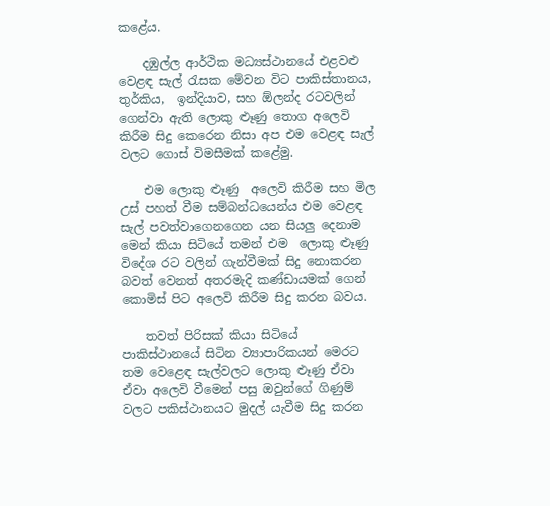කළේය.

    දඹුල්ල ආර්ථික මධ්‍යස්ථානයේ එළවළු වෙළඳ සැල් රැසක මේවන විට පාකිස්තානය, තුර්කිය,  ඉන්දියාව, සහ ඕලන්ද රටවලින් ගෙන්වා ඇති ලොකු ළුෑණු තොග අලෙවි කිරීම සිදු කෙරෙන නිසා අප එම වෙළඳ සැල් වලට ගොස් විමසීමක් කළේමු.

    එම ලොකු ළුෑණු  අලෙවි කිරීම සහ මිල උස් පහත් වීම සම්බන්ධයෙන්ය එම වෙළඳ සැල් පවත්වාගෙනගෙන යන සියලු දෙනාම මෙන් කියා සිටියේ තමන් එම  ලොකු ළුෑණු විදේශ රට වලින් ගැන්වීමක් සිදු නොකරන බවත් වෙනත් අතරමැදි කණ්ඩායමක් ගෙන්  කොමිස් පිට අලෙවි කිරීම සිදු කරන බවය.

    තවත් පිරිසක් කියා සිටියේ පාකිස්ථානයේ සිටින ව්‍යාපාරිකයන් මෙරට තම වෙළෙඳ සැල්වලට ලොකු ළුෑණු ඒවා ඒවා අලෙවි වීමෙන් පසු ඔවුන්ගේ ගිණුම් වලට පකිස්ථානයට මුදල් යැවීම සිදු කරන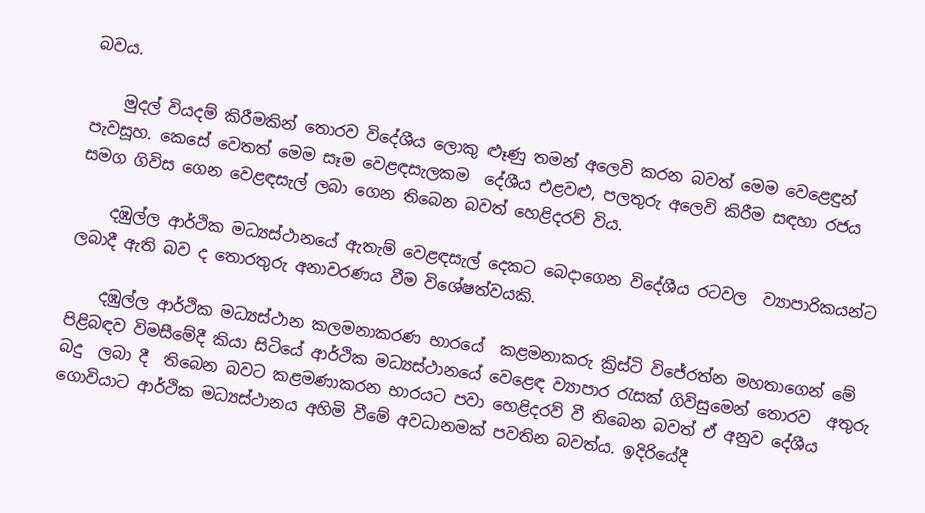බවය.

    මුදල් වියදම් කිරීමකින් තොරව විදේශීය ලොකු ළුෑණු තමන් අලෙවි කරන බවත් මෙම වෙළෙඳුන් පැවසූහ. කෙසේ වෙතත් මෙම සෑම වෙළඳසැලකම  දේශීය එළවළු, පලතුරු අලෙවි කිරීම සඳහා රජය සමග ගිවිස ගෙන වෙළඳසැල් ලබා ගෙන තිබෙන බවත් හෙළිදරව් විය.

    දඹුල්ල ආර්ථික මධ්‍යස්ථානයේ ඇතැම් වෙළඳසැල් දෙකට බෙදාගෙන විදේශීය රටවල  ව්‍යාපාරිකයන්ට ලබාදී ඇති බව ද තොරතුරු අනාවරණය වීම විශේෂත්වයකි.

    දඹුල්ල ආර්ථික මධ්‍යස්ථාන කලමනාකරණ භාරයේ  කළමනාකරු ක්‍රිස්ටි විජේරත්න මහතාගෙන් මේ පිළිබඳව විමසීමේදී කියා සිටියේ ආර්ථික මධ්‍යස්ථානයේ වෙළෙඳ ව්‍යාපාර රැසක් ගිවිසුමෙන් තොරව  අතුරු බදු  ලබා දී  තිබෙන බවට කළමණාකරන භාරයට පවා හෙළිදරව් වී තිබෙන බවත් ඒ අනුව දේශීය ගොවියාට ආර්ථික මධ්‍යස්ථානය අහිමි වීමේ අවධානමක් පවතින බවත්ය. ඉදිරියේදී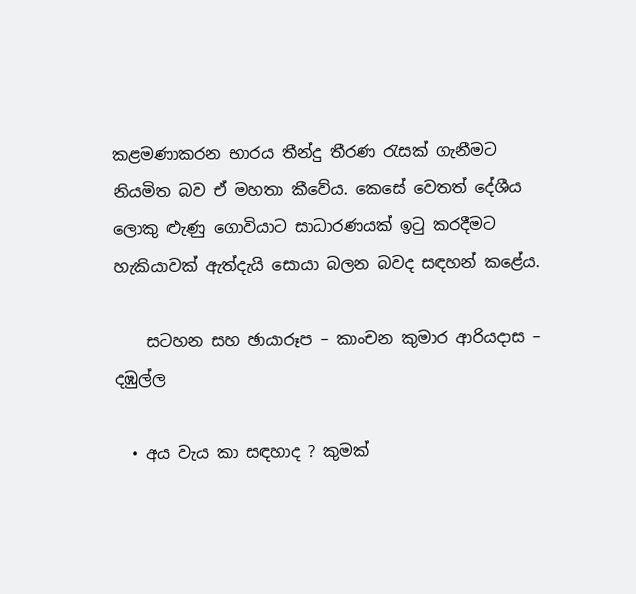කළමණාකරන භාරය තීන්දු තීරණ රැසක් ගැනීමට නියමිත බව ඒ මහතා කීවේය. කෙසේ වෙතත් දේශීය ලොකු ළුැණු ගොවියාට සාධාරණයක් ඉටු කරදීමට හැකියාවක් ඇත්දැයි සොයා බලන බවද සඳහන් කළේය.

    සටහන සහ ඡායාරූප – කාංචන කුමාර ආරියදාස – දඹුල්ල

  • අය වැය කා සඳහාද ? කුමක්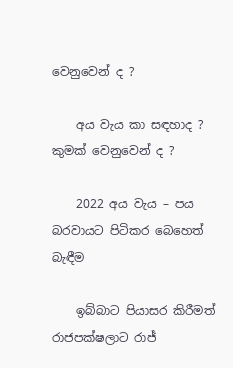වෙනුවෙන් ද ?

    අය වැය කා සඳහාද ? කුමක් වෙනුවෙන් ද ?

    2022 අය වැය – පය බරවායට පිටිකර බෙහෙත් බැඳීම

    ඉබ්බාට පියාසර කිරීමත්  රාජපක්ෂලාට රාජ්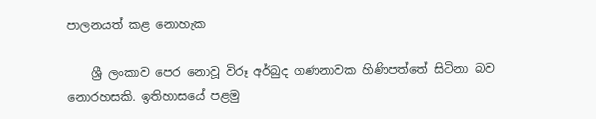පාලනයත් කළ නොහැක

    ශ්‍රී ලංකාව පෙර නොවූ විරූ අර්බුද ගණනාවක හිණිපත්තේ සිටිනා බව නොරහසකි. ඉතිහාසයේ පළමු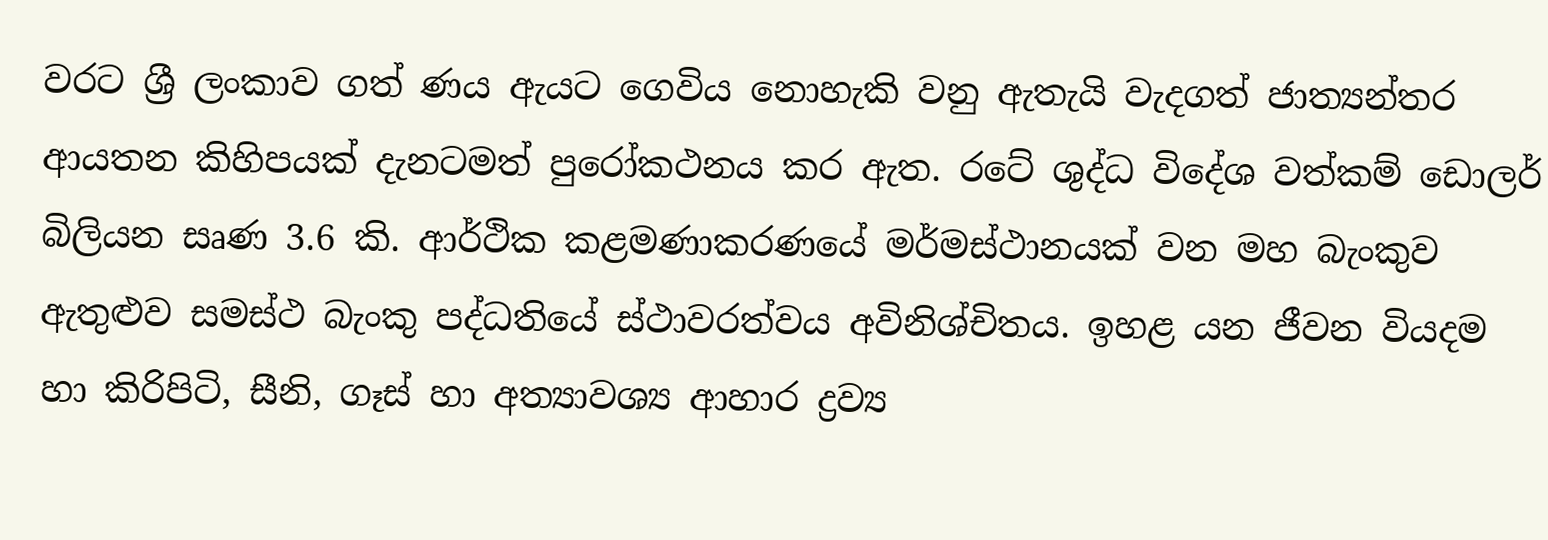වරට ශ්‍රී ලංකාව ගත් ණය ඇයට ගෙවිය නොහැකි වනු ඇතැයි වැදගත් ජාත්‍යන්තර ආයතන කිහිපයක් දැනටමත් පුරෝකථනය කර ඇත. රටේ ශුද්ධ විදේශ වත්කම් ඩොලර් බිලියන සෘණ 3.6 කි. ආර්ථික කළමණාකරණයේ මර්මස්ථානයක් වන මහ බැංකුව ඇතුළුව සමස්ථ බැංකු පද්ධතියේ ස්ථාවරත්වය අවිනිශ්චිතය. ඉහළ යන ජීවන වියදම හා කිරිපිටි, සීනි, ගෑස් හා අත්‍යාවශ්‍ය ආහාර ද්‍රව්‍ය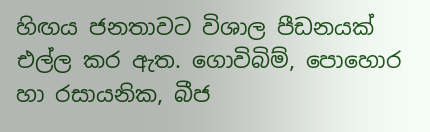හිඟය ජනතාවට විශාල පීඩනයක් එල්ල කර ඇත. ගොවිබිම්, පොහොර හා රසායනික, බීජ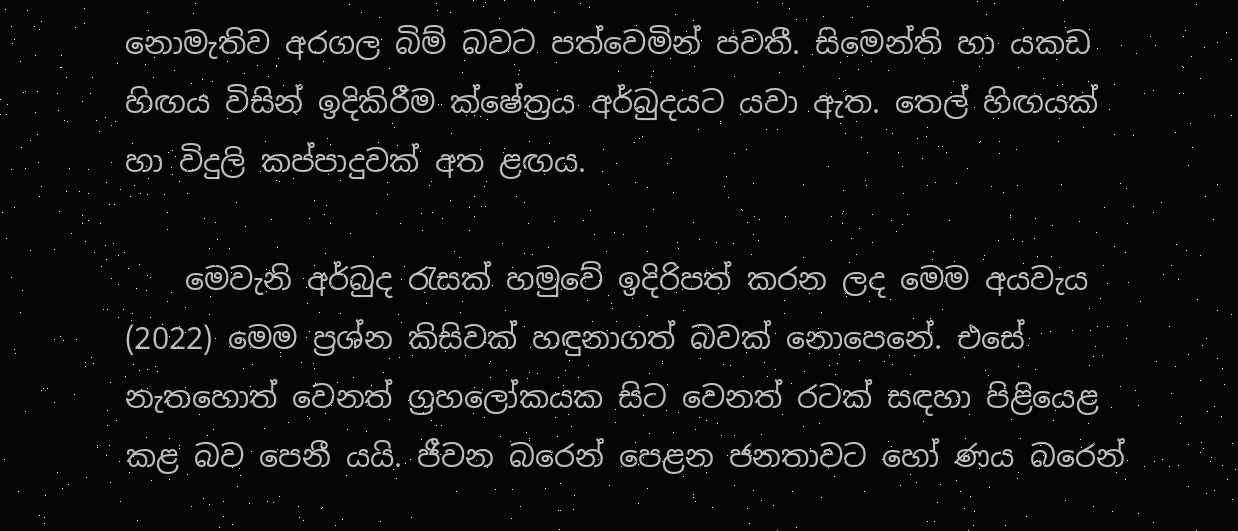නොමැතිව අරගල බිම් බවට පත්වෙමින් පවතී. සිමෙන්ති හා යකඩ හිඟය විසින් ඉදිකිරීම ක්ෂේත්‍රය අර්බුදයට යවා ඇත. තෙල් හිඟයක් හා විදුලි කප්පාදුවක් අත ළඟය.

    මෙවැනි අර්බුද රැසක් හමුවේ ඉදිරිපත් කරන ලද මෙම අයවැය (2022) මෙම ප්‍රශ්න කිසිවක් හඳුනාගත් බවක් නොපෙනේ. එසේ නැතහොත් වෙනත් ග්‍රහලෝකයක සිට වෙනත් රටක් සඳහා පිළියෙළ කළ බව පෙනී යයි. ජීවන බරෙන් පෙළන ජනතාවට හෝ ණය බරෙන්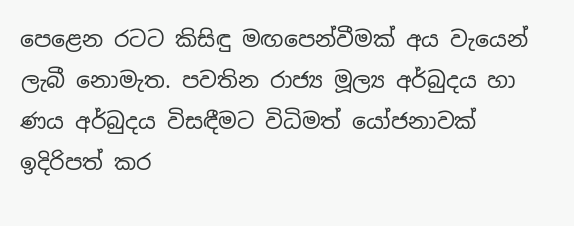පෙළෙන රටට කිසිඳු මඟපෙන්වීමක් අය වැයෙන් ලැබී නොමැත. පවතින රාජ්‍ය මූල්‍ය අර්බුදය හා ණය අර්බුදය විසඳීමට විධිමත් යෝජනාවක් ඉදිරිපත් කර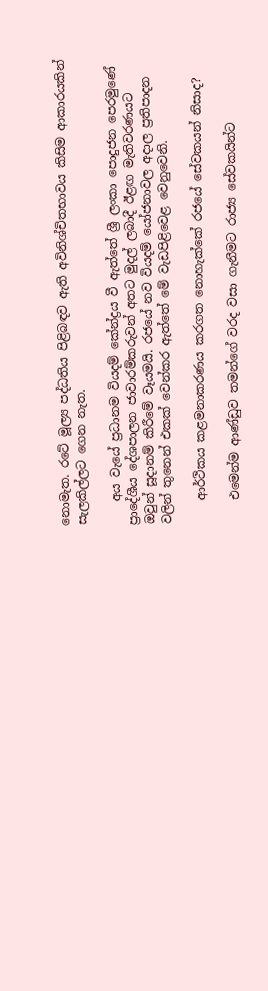නොමැත. රටේ මූල්‍ය පද්ධතිය පිළිබඳව ඇති අවිනිශ්චිතභාවය කිසිම ආකාරයකින් සැලකිල්ලට ගෙන නැත.

    අය වැයේ ප්‍රධානම වියදම් කේන්ද්‍රය වී ඇත්තේ ශ්‍රී ලංකා පොදුජන පෙරමුණේ ප්‍රාදේශීය දේශපාලන ජාවාරම්කරුවන් අතට මුදල් ලබාදී ඊළඟ මැතිවරණයට ඔවුන් සූදානම් කිරීමේ වෑයමයි. රජයේ නව වියදම් යෝජනාවල අදාල ප්‍රතිපාදන වලින් තුනෙන් එකක් වෙන්කර ඇත්තේ මේ වැඩපිළිවෙළ වෙනුවෙනි.

    ආර්ථිකය කළමනාකරණය කරගත නොහැක්කේ රජයේ සේවකයන් නිසාද?

    එමෙන්ම ආණ්ඩුව තමන්ගේ වරද වසා ගැනීමට රාජ්‍ය සේවකයින්ට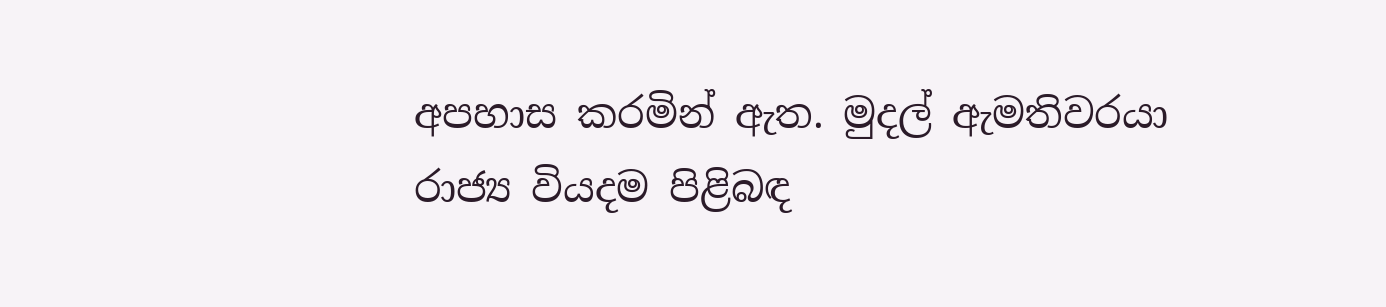අපහාස කරමින් ඇත. මුදල් ඇමතිවරයා රාජ්‍ය වියදම පිළිබඳ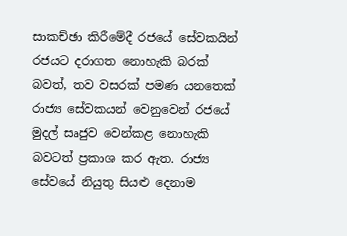සාකච්ඡා කිරීමේදී රජයේ සේවකයින් රජයට දරාගත නොහැකි බරක් බවත්, තව වසරක් පමණ යනතෙක් රාජ්‍ය සේවකයන් වෙනුවෙන් රජයේ මුදල් සෘජුව වෙන්කළ නොහැකි බවටත් ප්‍රකාශ කර ඇත. රාජ්‍ය සේවයේ නියුතු සියළු දෙනාම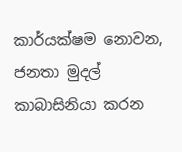කාර්යක්ෂම නොවන, ජනතා මුදල් කාබාසිනියා කරන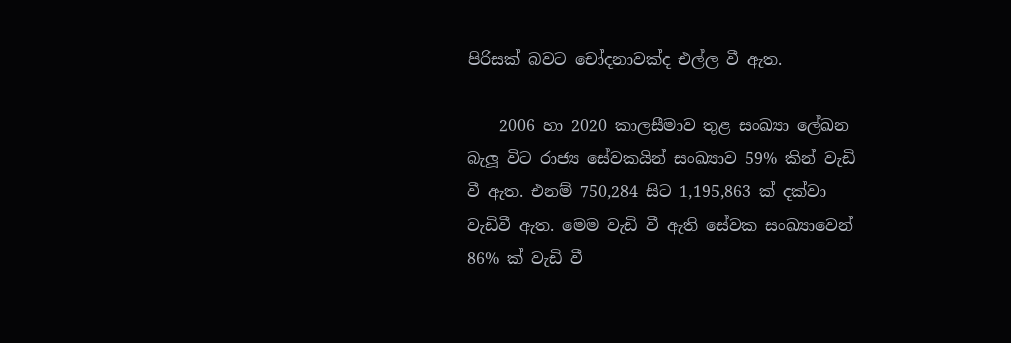පිරිසක් බවට චෝදනාවක්ද එල්ල වී ඇත.

    2006 හා 2020 කාලසීමාව තුළ සංඛ්‍යා ලේඛන බැලූ විට රාජ්‍ය සේවකයින් සංඛ්‍යාව 59% කින් වැඩි වී ඇත. එනම් 750,284 සිට 1,195,863 ක් දක්වා වැඩිවී ඇත. මෙම වැඩි වී ඇති සේවක සංඛ්‍යාවෙන් 86% ක් වැඩි වී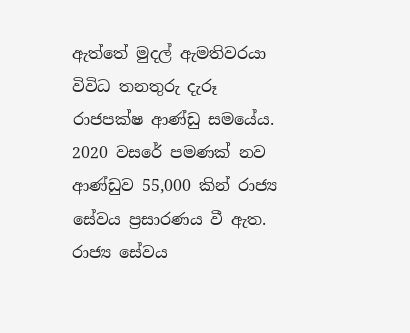ඇත්තේ මුදල් ඇමතිවරයා විවිධ තනතුරු දැරූ රාජපක්ෂ ආණ්ඩු සමයේය. 2020 වසරේ පමණක් නව ආණ්ඩුව 55,000 කින් රාජ්‍ය සේවය ප්‍රසාරණය වී ඇත. රාජ්‍ය සේවය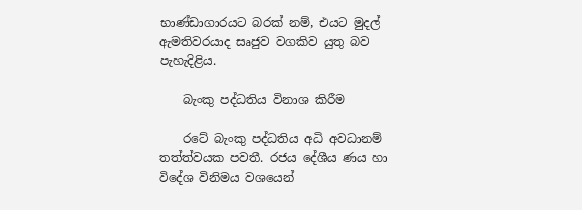භාණ්ඩාගාරයට බරක් නම්, එයට මුදල් ඇමතිවරයාද සෘජුව වගකිව යුතු බව පැහැදිළිය.

    බැංකු පද්ධතිය විනාශ කිරීම

    රටේ බැංකු පද්ධතිය අධි අවධානම් තත්ත්වයක පවතී. රජය දේශීය ණය හා විදේශ විනිමය වශයෙන්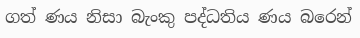ගත් ණය නිසා බැංකු පද්ධතිය ණය බරෙන්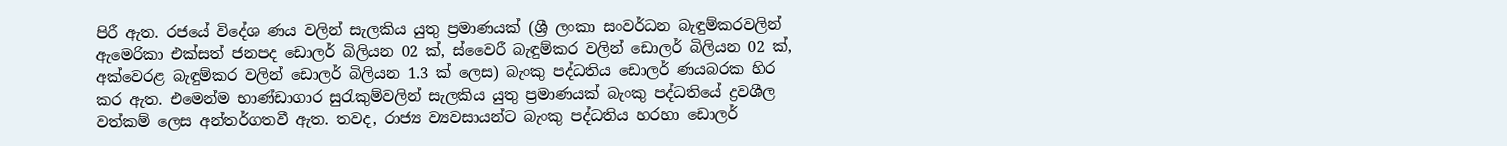පිරී ඇත. රජයේ විදේශ ණය වලින් සැලකිය යුතු ප්‍රමාණයක් (ශ්‍රී ලංකා සංවර්ධන බැඳුම්කරවලින් ඇමෙරිකා එක්සත් ජනපද ඩොලර් බිලියන 02 ක්, ස්වෛරී බැඳුම්කර වලින් ඩොලර් බිලියන 02 ක්, අක්වෙරළ බැඳුම්කර වලින් ඩොලර් බිලියන 1.3 ක් ලෙස) බැංකු පද්ධතිය ඩොලර් ණයබරක හිර කර ඇත. එමෙන්ම භාණ්ඩාගාර සුරැකුම්වලින් සැලකිය යුතු ප්‍රමාණයක් බැංකු පද්ධතියේ ද්‍රවශීල වත්කම් ලෙස අන්තර්ගතවී ඇත. තවද, රාජ්‍ය ව්‍යවසායන්ට බැංකු පද්ධතිය හරහා ඩොලර්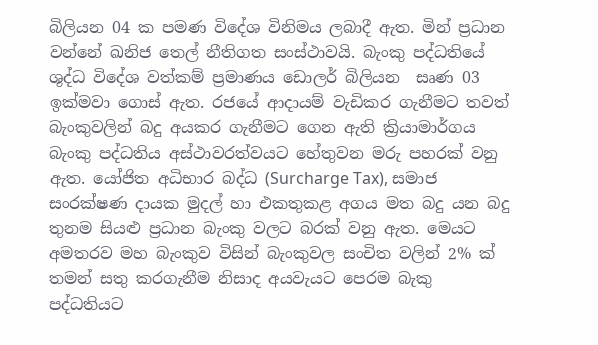බිලියන 04 ක පමණ විදේශ විනිමය ලබාදී ඇත. මින් ප්‍රධාන වන්නේ ඛනිජ තෙල් නීතිගත සංස්ථාවයි. බැංකු පද්ධතියේ ශුද්ධ විදේශ වත්කම් ප්‍රමාණය ඩොලර් බිලියන  සෘණ 03 ඉක්මවා ගොස් ඇත. රජයේ ආදායම් වැඩිකර ගැනීමට තවත් බැංකුවලින් බදු අයකර ගැනීමට ගෙන ඇති ක්‍රියාමාර්ගය බැංකු පද්ධතිය අස්ථාවරත්වයට හේතුවන මරු පහරක් වනු ඇත. යෝජිත අධිභාර බද්ධ (Surcharge Tax), සමාජ සංරක්ෂණ දායක මුදල් හා එකතුකළ අගය මත බදු යන බදු තුනම සියළු ප්‍රධාන බැංකු වලට බරක් වනු ඇත. මෙයට අමතරව මහ බැංකුව විසින් බැංකුවල සංචිත වලින් 2% ක් තමන් සතු කරගැනීම නිසාද අයවැයට පෙරම බැකු පද්ධතියට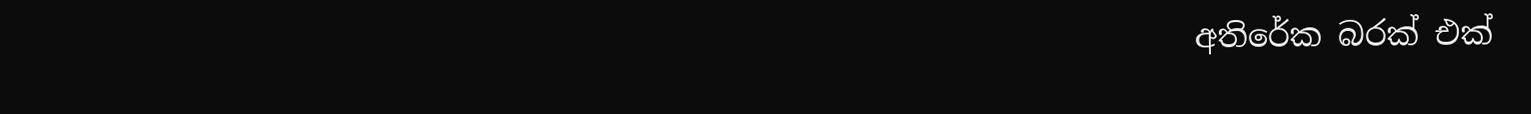අතිරේක බරක් එක්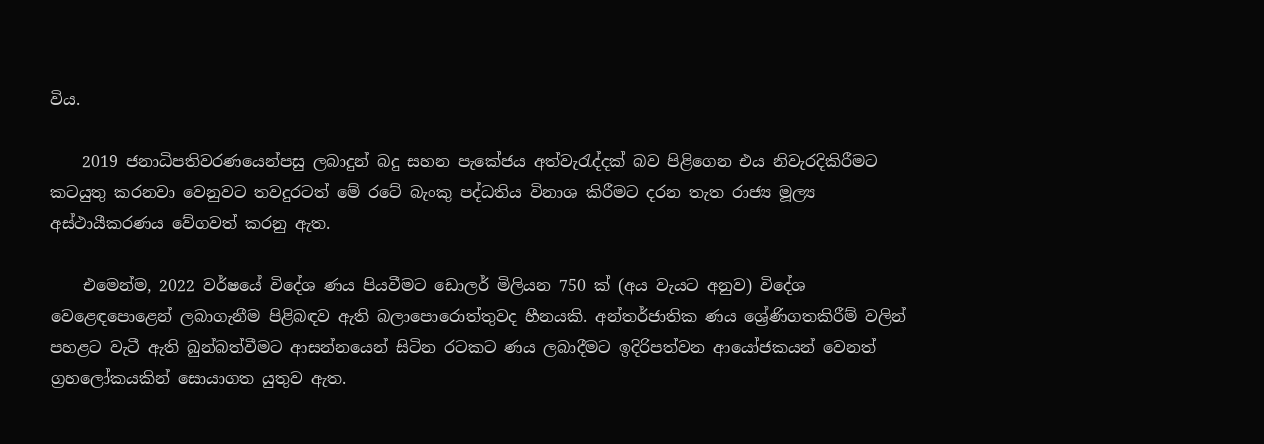විය.

    2019 ජනාධිපතිවරණයෙන්පසු ලබාදුන් බදු සහන පැකේජය අත්වැරැද්දක් බව පිළිගෙන එය නිවැරදිකිරීමට කටයුතු කරනවා වෙනුවට තවදුරටත් මේ රටේ බැංකු පද්ධතිය විනාශ කිරීමට දරන තැත රාජ්‍ය මූල්‍ය අස්ථායීකරණය වේගවත් කරනු ඇත.

    එමෙන්ම, 2022 වර්ෂයේ විදේශ ණය පියවීමට ඩොලර් මිලියන 750 ක් (අය වැයට අනුව) විදේශ වෙළෙඳපොළෙන් ලබාගැනීම පිළිබඳව ඇති බලාපොරොත්තුවද හීනයකි. අන්තර්ජාතික ණය ශ්‍රේණිගතකිරීම් වලින් පහළට වැටී ඇති බුන්බත්වීමට ආසන්නයෙන් සිටින රටකට ණය ලබාදීමට ඉදිරිපත්වන ආයෝජකයන් වෙනත් ග්‍රහලෝකයකින් සොයාගත යුතුව ඇත.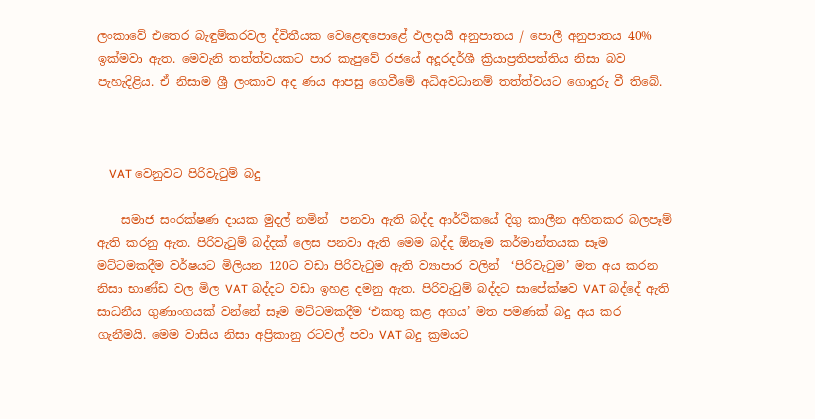ලංකාවේ එතෙර බැඳුම්කරවල ද්විතීයක වෙළෙඳපොළේ ඵලදායී අනුපාතය / පොලී අනුපාතය 40% ඉක්මවා ඇත. මෙවැනි තත්ත්වයකට පාර කැපුවේ රජයේ අදූරදර්ශී ක්‍රියාප්‍රතිපත්තිය නිසා බව පැහැදිළිය. ඒ නිසාම ශ්‍රී ලංකාව අද ණය ආපසු ගෙවීමේ අධිඅවධානම් තත්ත්වයට ගොදුරු වී තිබේ.



    VAT වෙනුවට පිරිවැටුම් බදු

    සමාජ සංරක්ෂණ දායක මුදල් නමින්  පනවා ඇති බද්ද ආර්ථිකයේ දිගු කාලීන අහිතකර බලපෑම් ඇති කරනු ඇත. පිරිවැටුම් බද්දක් ලෙස පනවා ඇති මෙම බද්ද ඕනෑම කර්මාන්තයක සෑම මට්ටමකදීම වර්ෂයට මිලියන 120ට වඩා පිරිවැටුම ඇති ව්‍යාපාර වලින්  ‘පිරිවැටුම’ මත අය කරන නිසා භාණ්ඩ වල මිල VAT බද්දට වඩා ඉහළ දමනු ඇත. පිරිවැටුම් බද්දට සාපේක්ෂව VAT බද්දේ ඇති සාධනීය ගුණාංගයක් වන්නේ සෑම මට්ටමකදීම ‘එකතු කළ අගය’ මත පමණක් බදු අය කර ගැනීමයි. මෙම වාසිය නිසා අප්‍රිකානු රටවල් පවා VAT බදු ක්‍රමයට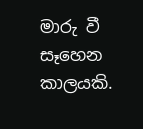මාරු වී සෑහෙන කාලයකි.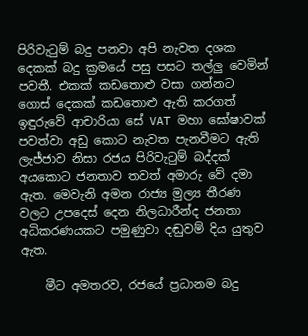පිරිවැටුම් බදු පනවා අපි නැවත දශක දෙකක් බදු ක්‍රමයේ පසු පසට තල්ලු වෙමින් පවතී. එකක් කඩතොළු වසා ගන්නට ගොස් දෙකක් කඩතොළු ඇති කරගත් ඉඳුරුවේ ආචාරියා සේ VAT මහා ඝෝෂාවක් පවත්වා අඩු කොට නැවත පැනවීමට ඇති ලැජ්ජාව නිසා රජය පිරිවැටුම් බද්දක් අයකොට ජනතාව තවත් අමාරු වේ දමා ඇත. මෙවැනි අමන රාජ්‍ය මුල්‍ය තීරණ වලට උපදෙස් දෙන නිලධාරීන්ද ජනතා අධිකරණයකට පමුණුවා දඬුවම් දිය යුතුව ඇත.

    මීට අමතරව, රජයේ ප්‍රධානම බදු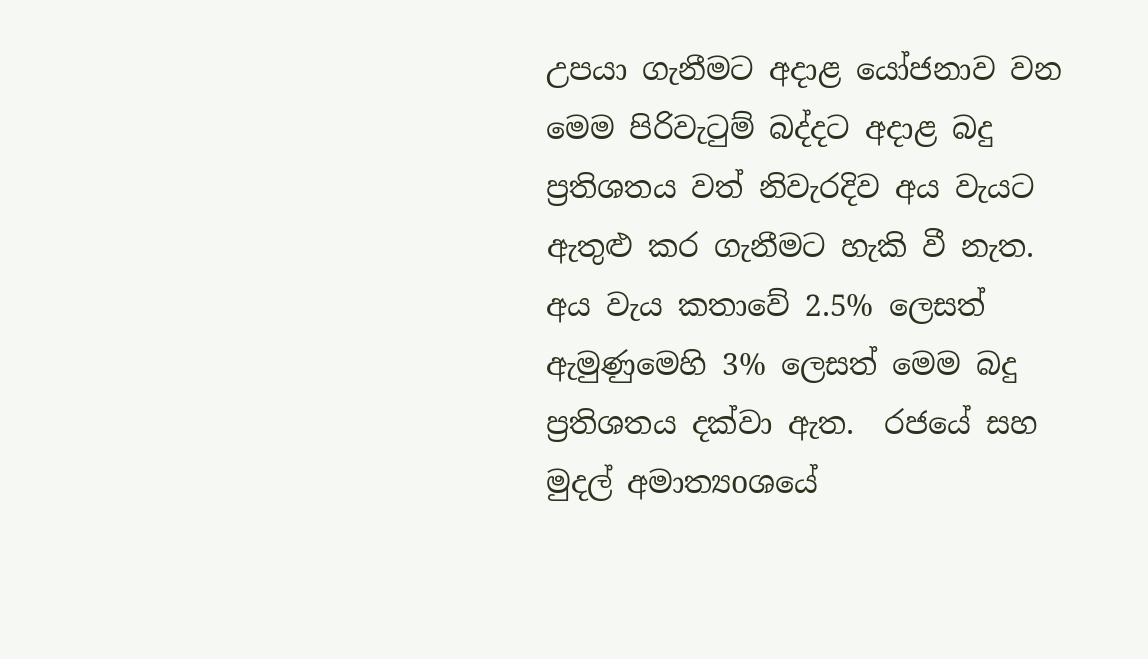උපයා ගැනීමට අදාළ යෝජනාව වන මෙම පිරිවැටුම් බද්දට අදාළ බදු ප්‍රතිශතය වත් නිවැරදිව අය වැයට ඇතුළු කර ගැනීමට හැකි වී නැත. අය වැය කතාවේ 2.5% ලෙසත් ඇමුණුමෙහි 3% ලෙසත් මෙම බදු ප්‍රතිශතය දක්වා ඇත.  රජයේ සහ මුදල් අමාත්‍යoශයේ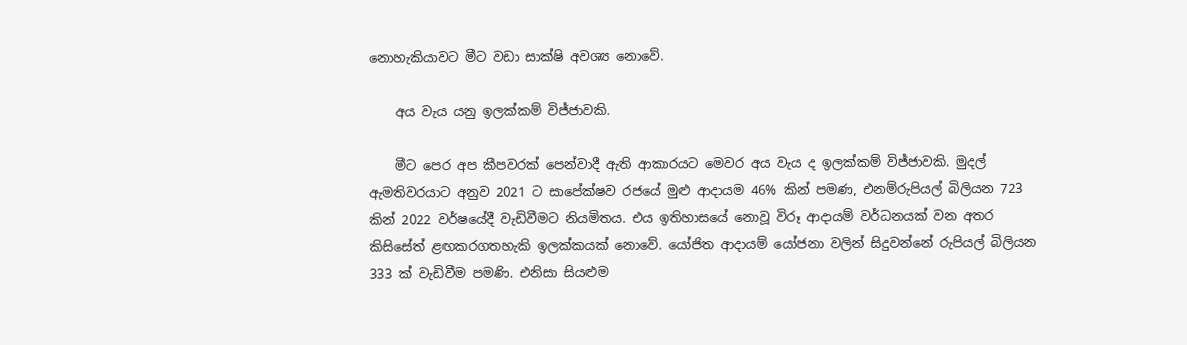නොහැකියාවට මීට වඩා සාක්ෂි අවශ්‍ය නොවේ.

    අය වැය යනු ඉලක්කම් විජ්ජාවකි.

    මීට පෙර අප කීපවරක් පෙන්වාදී ඇති ආකාරයට මෙවර අය වැය ද ඉලක්කම් විජ්ජාවකි. මුදල් ඇමතිවරයාට අනුව 2021 ට සාපේක්ෂව රජයේ මුළු ආදායම 46% කින් පමණ, එනම්රුපියල් බිලියන 723 කින් 2022 වර්ෂයේදී වැඩිවීමට නියමිතය. එය ඉතිහාසයේ නොවූ විරූ ආදායම් වර්ධනයක් වන අතර කිසිසේත් ළඟකරගතහැකි ඉලක්කයක් නොවේ. යෝජිත ආදායම් යෝජනා වලින් සිදුවන්නේ රුපියල් බිලියන 333 ක් වැඩිවීම පමණි. එනිසා සියළුම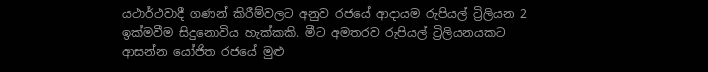යථාර්ථවාදී ගණන් කිරීම්වලට අනුව රජයේ ආදායම රුපියල් ට්‍රිලියන 2 ඉක්මවීම සිදුනොවිය හැක්කකි. මීට අමතරව රුපියල් ට්‍රිලියනයකට ආසන්න යෝජිත රජයේ මුළු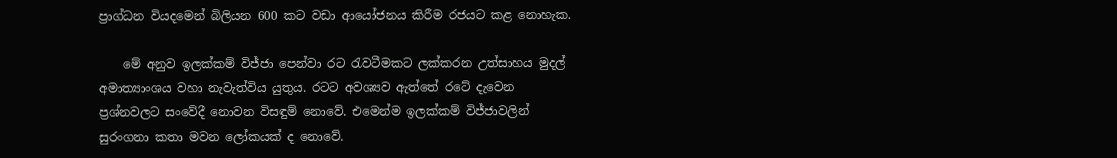ප්‍රාග්ධන වියදමෙන් බිලියන 600 කට වඩා ආයෝජනය කිරීම රජයට කළ නොහැක.

    මේ අනුව ඉලක්කම් විජ්ජා පෙන්වා රට රැවටීමකට ලක්කරන උත්සාහය මුදල් අමාත්‍යාංශය වහා නැවැත්විය යුතුය. රටට අවශ්‍යව ඇත්තේ රටේ දැවෙන ප්‍රශ්නවලට සංවේදී නොවන විසඳුම් නොවේ. එමෙන්ම ඉලක්කම් විජ්ජාවලින් සුරංගනා කතා මවන ලෝකයක් ද නොවේ.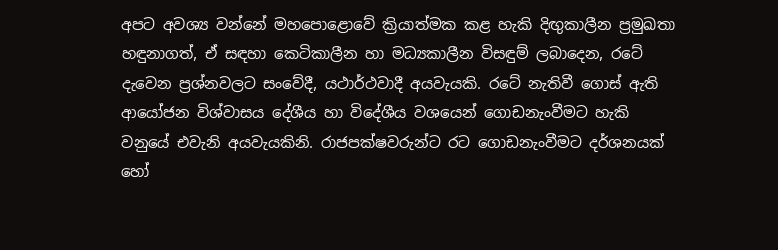අපට අවශ්‍ය වන්නේ මහපොළොවේ ක්‍රියාත්මක කළ හැකි දිඟුකාලීන ප්‍රමුඛතා හඳුනාගත්, ඒ සඳහා කෙටිකාලීන හා මධ්‍යකාලීන විසඳුම් ලබාදෙන, රටේ දැවෙන ප්‍රශ්නවලට සංවේදී, යථාර්ථවාදී අයවැයකි. රටේ නැතිවී ගොස් ඇති ආයෝජන විශ්වාසය දේශීය හා විදේශීය වශයෙන් ගොඩනැංවීමට හැකි වනුයේ එවැනි අයවැයකිනි. රාජපක්ෂවරුන්ට රට ගොඩනැංවීමට දර්ශනයක් හෝ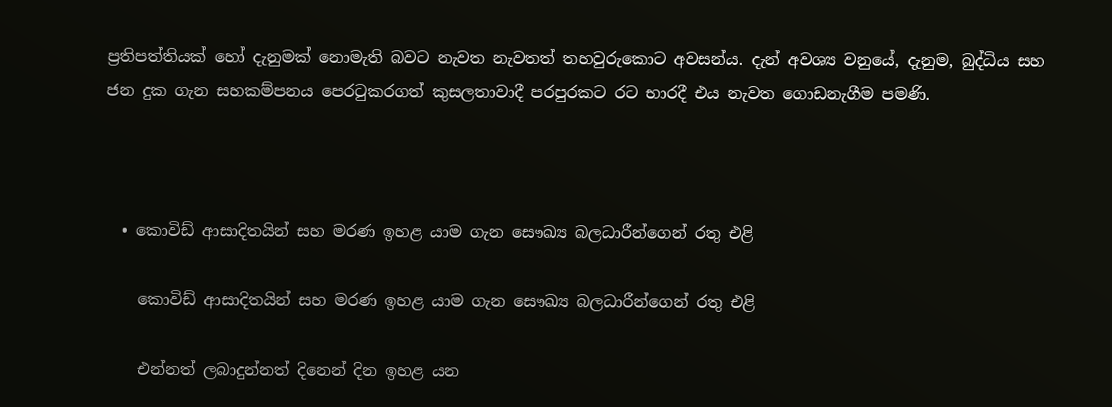ප්‍රතිපත්තියක් හෝ දැනුමක් නොමැති බවට නැවත නැවතත් තහවුරුකොට අවසන්ය. දැන් අවශ්‍ය වනුයේ, දැනුම, බුද්ධිය සහ ජන දුක ගැන සහකම්පනය පෙරටුකරගත් කුසලතාවාදී පරපුරකට රට භාරදී එය නැවත ගොඩනැගීම පමණි.



  • කොවිඩ් ආසාදිතයින් සහ මරණ ඉහළ යාම ගැන සෞඛ්‍ය බලධාරීන්ගෙන් රතු එළි

    කොවිඩ් ආසාදිතයින් සහ මරණ ඉහළ යාම ගැන සෞඛ්‍ය බලධාරීන්ගෙන් රතු එළි

    එන්නත් ලබාදුන්නත් දිනෙන් දින ඉහළ යන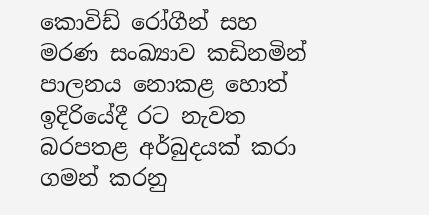කොවිඩ් රෝගීන් සහ මරණ සංඛ්‍යාව කඩිනමින් පාලනය නොකළ හොත් ඉදිරියේදී රට නැවත බරපතළ අර්බුදයක් කරා ගමන් කරනු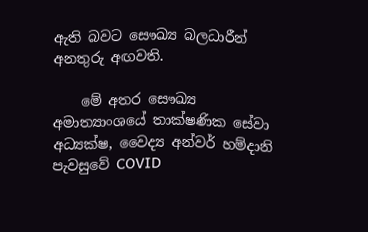ඇති බවට සෞඛ්‍ය බලධාරීන් අනතුරු අඟවති.

    මේ අතර සෞඛ්‍ය අමාත්‍යාංශයේ තාක්ෂණික සේවා අධ්‍යක්ෂ, වෛද්‍ය අන්වර් හම්දානි පැවසුවේ COVID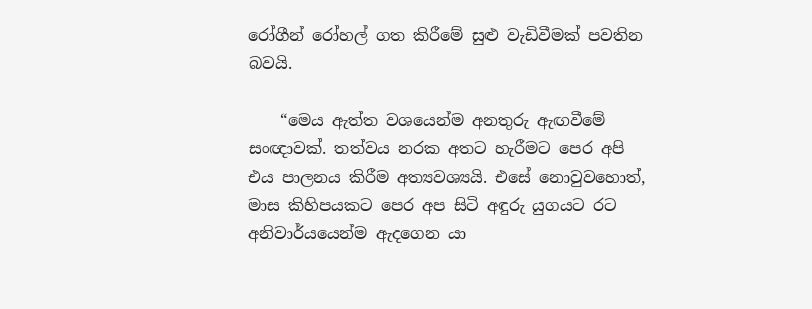රෝගීන් රෝහල් ගත කිරීමේ සුළු වැඩිවීමක් පවතින බවයි.

    “මෙය ඇත්ත වශයෙන්ම අනතුරු ඇඟවීමේ සංඥාවක්. තත්වය නරක අතට හැරීමට පෙර අපි එය පාලනය කිරීම අත්‍යවශ්‍යයි. එසේ නොවුවහොත්, මාස කිහිපයකට පෙර අප සිටි අඳුරු යුගයට රට අනිවාර්යයෙන්ම ඇදගෙන යා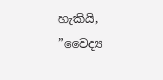හැකියි, ”වෛද්‍ය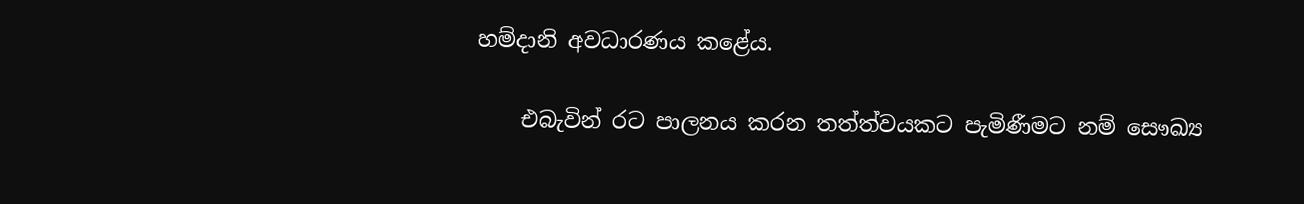හම්දානි අවධාරණය කළේය.

    එබැවින් රට පාලනය කරන තත්ත්වයකට පැමිණීමට නම් සෞඛ්‍ය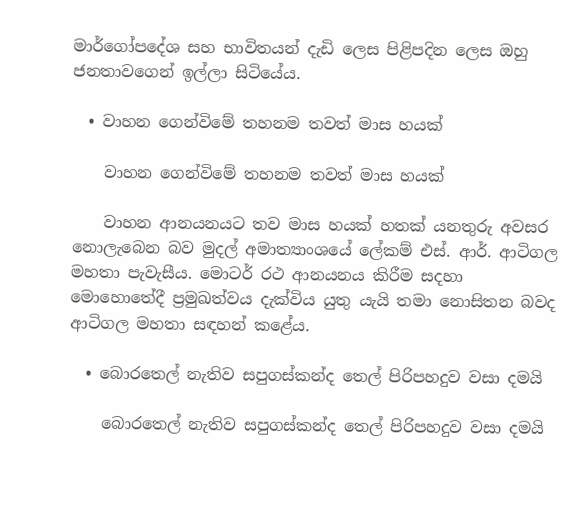මාර්ගෝපදේශ සහ භාවිතයන් දැඩි ලෙස පිළිපදින ලෙස ඔහු ජනතාවගෙන් ඉල්ලා සිටියේය.

  • වාහන ගෙන්විමේ තහනම තවත් මාස හයක්

    වාහන ගෙන්විමේ තහනම තවත් මාස හයක්

    වාහන ආනයනයට තව මාස හයක් හතක් යනතුරු අවසර නොලැබෙන බව මුදල් අමාත්‍යාංශයේ ලේකම් එස්. ආර්. ආටිගල මහතා පැවැසීය. මොටර් රථ ආනයනය කිරීම සදහා මොහොතේදී ප්‍රමුඛත්වය දැක්විය යුතු යැයි තමා නොසිතන බවද ආටිගල මහතා සඳහන් කළේ‍ය.

  • බොරතෙල් නැතිව සපුගස්කන්ද තෙල් පිරිපහදුව වසා දමයි

    බොරතෙල් නැතිව සපුගස්කන්ද තෙල් පිරිපහදුව වසා දමයි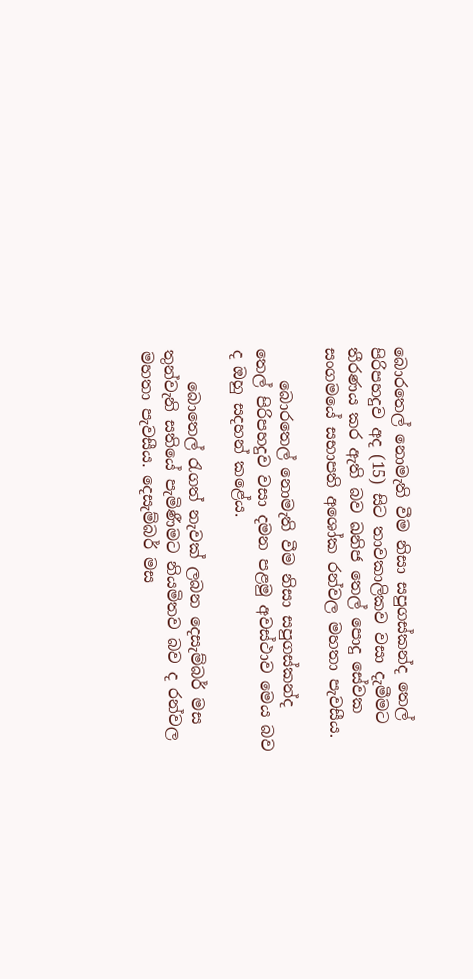බොරතෙල් නොමැති වීම නිසා සපුගස්කන්ද තෙල් පිරිපහදුව අද (15) සිට තාවකාලිකව වසා දැමීමට තීරණය කර ඇති බව ඛනිජ තෙල් පොදු සේවක සංගමයේ සභාපති අශෝක රන්වල මහතා පැවසීය.

    බොරතෙල් නොමැති වීම නිසා සපුගස්කන්ද තෙල් පිරිපහදුව වසා දමන පළමු අවස්ථාව මෙය බව ද ඔහු සදහන් කළේය.

    බොතෙල් රැගත් නැවක් ලබන දෙසැම්බර් මස තුන්වැනි සතියේ පැමිණීමට නියමිතව බව ද රන්වල මහතා පැවසීය. දෙසැම්බර් මස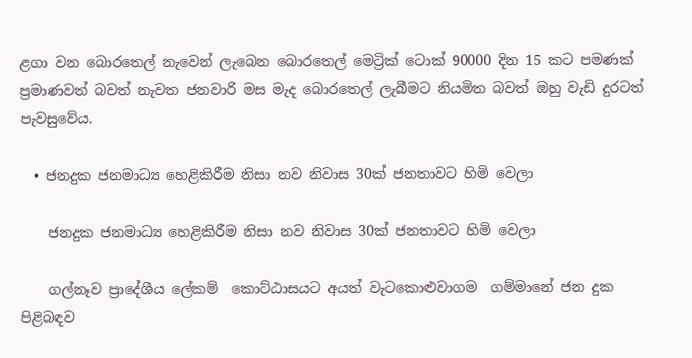ළගා වන බොරතෙල් නැවෙන් ලැබෙන බොරතෙල් මෙට්‍රික් ටොක් 90000 දින 15 කට පමණක් ප්‍රමාණවත් බවත් නැවත ජනවාරි මස මැද බොරතෙල් ලැබීමට නියමිත බවත් ඔහු වැඩි දුරටත් පැවසුවේය.

  • ජනදුක ජනමාධ්‍ය හෙළිකිරීම නිසා නව නිවාස 30ක් ජනතාවට හිමි වෙලා

    ජනදුක ජනමාධ්‍ය හෙළිකිරීම නිසා නව නිවාස 30ක් ජනතාවට හිමි වෙලා

    ගල්නෑව ප්‍රාදේශීය ලේකම්  කොට්ඨාසයට අයත් වැටකොළුවාගම  ගම්මානේ ජන දුක පිළිබඳව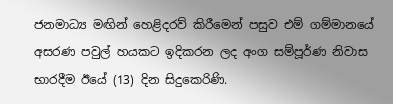ජනමාධ්‍ය මඟින් හෙළිදරව් කිරීමෙන් පසුව එම් ගම්මානයේ අසරණ පවුල් හයකට ඉදිකරන ලද අංග සම්පූර්ණ නිවාස භාරදීම ඊයේ (13) දින සිදුකෙරිණි.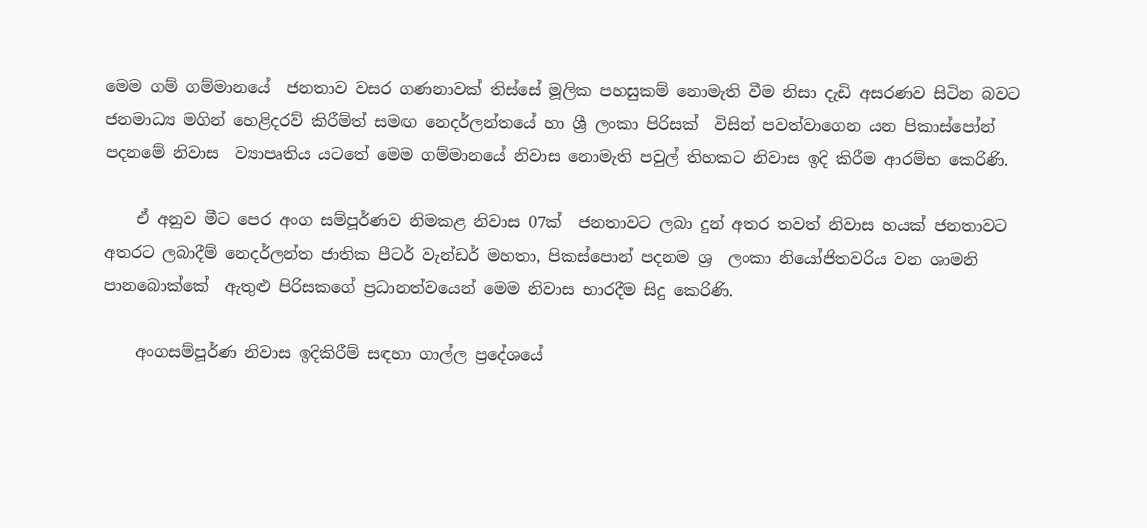මෙම ගම් ගම්මානයේ  ජනතාව වසර ගණනාවක් තිස්සේ මූලික පහසුකම් නොමැති වීම නිසා දැඩි අසරණව සිටින බවට ජනමාධ්‍ය මගින් හෙළිදරව් කිරීම්ත් සමඟ නෙදර්ලන්තයේ හා ශ්‍රී ලංකා පිරිසක්  විසින් පවත්වාගෙන යන පිකාස්පෝන්  පදනමේ නිවාස  ව්‍යාපෘතිය යටතේ මෙම ගම්මානයේ නිවාස නොමැති පවුල් තිහකට නිවාස ඉදි කිරීම ආරම්භ කෙරිණි.

    ඒ අනුව මීට පෙර අංග සම්පූර්ණව නිමකළ නිවාස 07ක්  ජනතාවට ලබා දුන් අතර තවත් නිවාස හයක් ජනතාවට අතරට ලබාදීම් නෙදර්ලන්ත ජාතික පීටර් වැන්ඩර් මහතා, පිකස්පොන් පදනම ශ්‍ර  ලංකා නියෝජිතවරිය වන ශාමනි  පානබොක්කේ  ඇතුළු පිරිසකගේ ප්‍රධානත්වයෙන් මෙම නිවාස භාරදීම සිදු කෙරිණි.

    අංගසම්පූර්ණ නිවාස ඉදිකිරීම් සඳහා ගාල්ල ප්‍රදේශයේ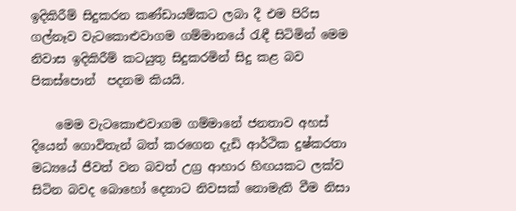ඉදිකිරීම් සිදුකරන කණ්ඩායම්කට ලබා දී එම පිරිස ගල්නෑව වැටකොළුවාගම ගම්මානයේ රැඳී සිටිමින් මෙම නිවාස ඉදිකිරීම් කටයුතු සිදුකරමින් සිදු කළ බව පිකස්පොන්  පදනම කියයි.

    මෙම වැටකොළුවාගම ගම්මානේ ජනතාව අහස් දියෙන් ගොවිතැන් බත් කරගෙන දැඩි ආර්ථික දුෂ්කරතා මධ්‍යයේ ජීවත් වන බවත් උග්‍ර ආහාර හිඟයකට ලක්ව සිටින බවද බොහෝ දෙනාට නිවසක් නොමැති වීම නිසා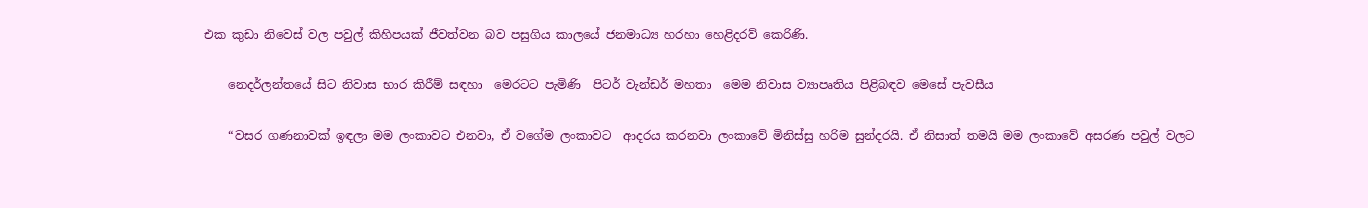එක කුඩා නිවෙස් වල පවුල් කිහිපයක් ජීවත්වන බව පසුගිය කාලයේ ජනමාධ්‍ය හරහා හෙළිදරව් කෙරිණි.

    නෙදර්ලන්තයේ සිට නිවාස භාර කිරීම් සඳහා  මෙරටට පැමිණි  පිටර් වැන්ඩර් මහතා  මෙම නිවාස ව්‍යාපෘතිය පිළිබඳව මෙසේ පැවසීය

    “වසර ගණනාවක් ඉඳලා මම ලංකාවට එනවා, ඒ වගේම ලංකාවට  ආදරය කරනවා ලංකාවේ මිනිස්සු හරිම සුන්දරයි. ඒ නිසාත් තමයි මම ලංකාවේ අසරණ පවුල් වලට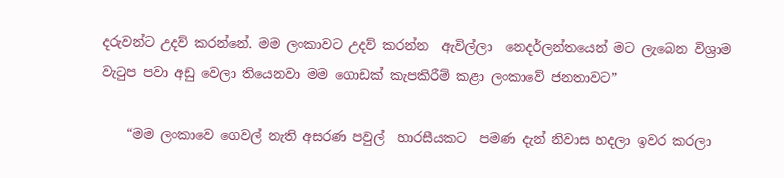දරුවන්ට උදව් කරන්නේ. මම ලංකාවට උදව් කරන්න  ඇවිල්ලා  නෙදර්ලන්තයෙන් මට ලැබෙන විශ්‍රාම වැටුප පවා අඩු වෙලා තියෙනවා මම ගොඩක් කැපකිරීම් කළා ලංකාවේ ජනතාවට”

    “මම ලංකාවෙ ගෙවල් නැති අසරණ පවුල්  හාරසීයකට  පමණ දැන් නිවාස හදලා ඉවර කරලා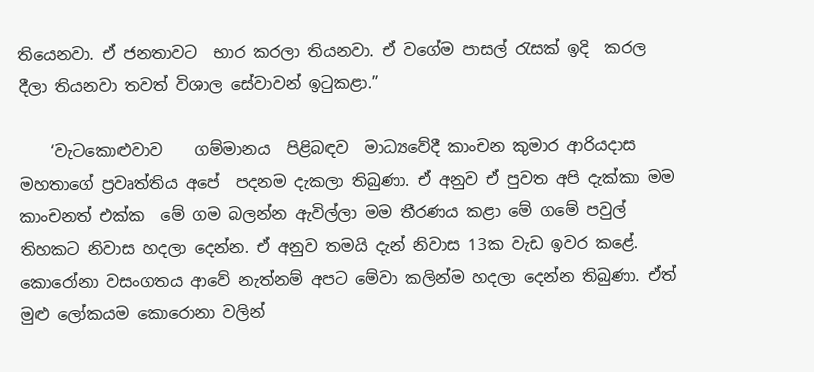තියෙනවා. ඒ ජනතාවට  භාර කරලා තියනවා. ඒ වගේම පාසල් රැසක් ඉදි  කරල දීලා තියනවා තවත් විශාල සේවාවන් ඉටුකළා.”

    ‘වැටකොළුවාව    ගම්මානය  පිළිබඳව  මාධ්‍යවේදී කාංචන කුමාර ආරියදාස මහතාගේ ප්‍රවෘත්තිය අපේ  පදනම දැකලා තිබුණා. ඒ අනුව ඒ පුවත අපි දැක්කා මම කාංචනත් එක්ක  මේ ගම බලන්න ඇවිල්ලා මම තීරණය කළා මේ ගමේ පවුල් තිහකට නිවාස හදලා දෙන්න. ඒ අනුව තමයි දැන් නිවාස 13ක වැඩ ඉවර කළේ. කොරෝනා වසංගතය ආවේ නැත්නම් අපට මේවා කලින්ම හදලා දෙන්න තිබුණා. ඒත් මුළු ලෝකයම කොරොනා වලින්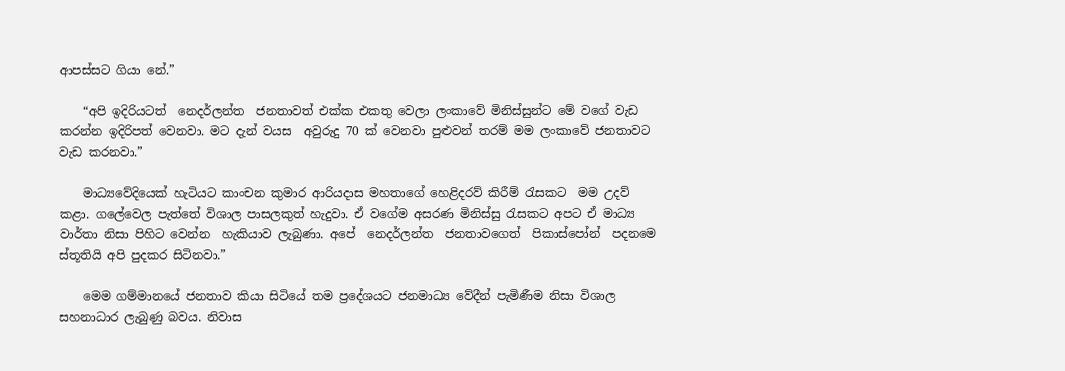ආපස්සට ගියා නේ.”

    “අපි ඉදිරියටත්  නෙදර්ලන්ත  ජනතාවත් එක්ක එකතු වෙලා ලංකාවේ මිනිස්සුන්ට මේ වගේ වැඩ කරන්න ඉදිරිපත් වෙනවා. මට දැන් වයස  අවුරුදු 70 ක් වෙනවා පුළුවන් තරම් මම ලංකාවේ ජනතාවට වැඩ කරනවා.”

    මාධ්‍යවේදියෙක් හැටියට කාංචන කුමාර ආරියදාස මහතාගේ හෙළිදරව් කිරීම් රැසකට  මම උදව් කළා. ගලේවෙල පැත්තේ විශාල පාසලකුත් හැදුවා. ඒ වගේම අසරණ මිනිස්සු රැසකට අපට ඒ මාධ්‍ය වාර්තා නිසා පිහිට වෙන්න  හැකියාව ලැබුණා. අපේ  නෙදර්ලන්ත  ජනතාවගෙත්  පිකාස්පෝන්  පදනමෙ  ස්තූතියි අපි පුදකර සිටිනවා.”

    මෙම ගම්මානයේ ජනතාව කියා සිටියේ තම ප්‍රදේශයට ජනමාධ්‍ය වේදීන් පැමිණීම නිසා විශාල සහනාධාර ලැබුණු බවය. නිවාස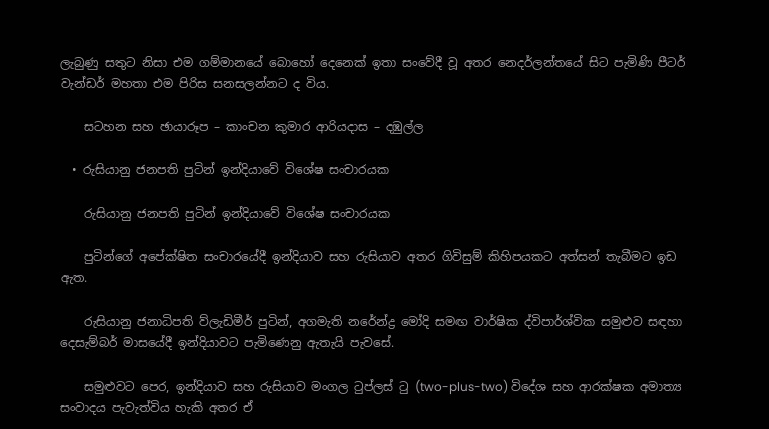ලැබුණු සතුට නිසා එම ගම්මානයේ බොහෝ දෙනෙක් ඉතා සංවේදී වූ අතර නෙදර්ලන්තයේ සිට පැමිණි පීටර් වැන්ඩර් මහතා එම පිරිස සනසලන්නට ද විය.

    සටහන සහ ඡායාරූප – කාංචන කුමාර ආරියදාස – දඹුල්ල

  • රුසියානු ජනපති පුටින් ඉන්දියාවේ විශේෂ සංචාරයක

    රුසියානු ජනපති පුටින් ඉන්දියාවේ විශේෂ සංචාරයක

    පුටින්ගේ අපේක්ෂිත සංචාරයේදී ඉන්දියාව සහ රුසියාව අතර ගිවිසුම් කිහිපයකට අත්සන් තැබීමට ඉඩ ඇත.

    රුසියානු ජනාධිපති ව්ලැඩිමීර් පුටින්, අගමැති නරේන්ද්‍ර මෝදි සමඟ වාර්ෂික ද්විපාර්ශ්වික සමුළුව සඳහා දෙසැම්බර් මාසයේදී ඉන්දියාවට පැමිණෙනු ඇතැයි පැවසේ.

    සමුළුවට පෙර, ඉන්දියාව සහ රුසියාව මංගල ටුප්ලස් ටු (two-plus-two) විදේශ සහ ආරක්ෂක අමාත්‍ය සංවාදය පැවැත්විය හැකි අතර ඒ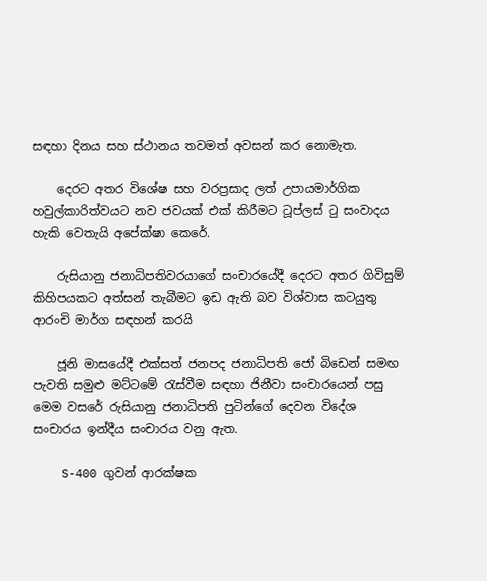සඳහා දිනය සහ ස්ථානය තවමත් අවසන් කර නොමැත.

    දෙරට අතර විශේෂ සහ වරප්‍රසාද ලත් උපායමාර්ගික හවුල්කාරිත්වයට නව ජවයක් එක් කිරීමට ටූප්ලස් ටු සංවාදය හැකි වෙතැයි අපේක්ෂා කෙරේ.

    රුසියානු ජනාධිපතිවරයාගේ සංචාරයේදී දෙරට අතර ගිවිසුම් කිහිපයකට අත්සන් තැබීමට ඉඩ ඇති බව විශ්වාස කටයුතු ආරංචි මාර්ග සඳහන් කරයි

    ජූනි මාසයේදී එක්සත් ජනපද ජනාධිපති ජෝ බිඩෙන් සමඟ පැවති සමුළු මට්ටමේ රැස්වීම සඳහා ජිනීවා සංචාරයෙන් පසු මෙම වසරේ රුසියානු ජනාධිපති පුටින්ගේ දෙවන විදේශ සංචාරය ඉන්දීය සංචාරය වනු ඇත.

    S-400 ගුවන් ආරක්ෂක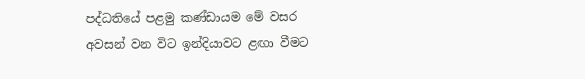පද්ධතියේ පළමු කණ්ඩායම මේ වසර අවසන් වන විට ඉන්දියාවට ළඟා වීමට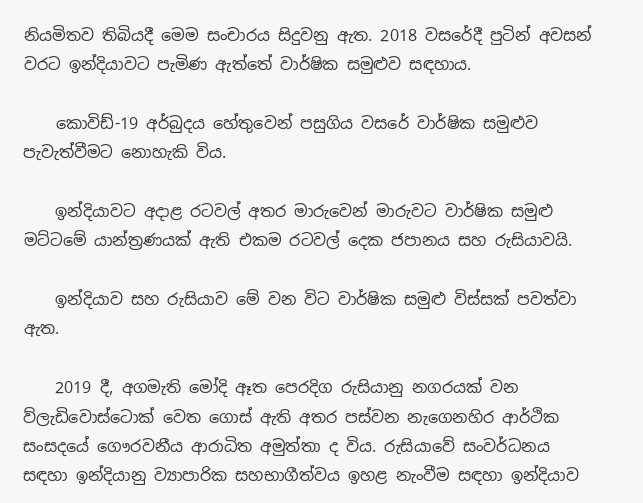නියමිතව තිබියදී මෙම සංචාරය සිදුවනු ඇත. 2018 වසරේදී පුටින් අවසන් වරට ඉන්දියාවට පැමිණ ඇත්තේ වාර්ෂික සමුළුව සඳහාය.

    කොවිඩ්-19 අර්බුදය හේතුවෙන් පසුගිය වසරේ වාර්ෂික සමුළුව පැවැත්වීමට නොහැකි විය.

    ඉන්දියාවට අදාළ රටවල් අතර මාරුවෙන් මාරුවට වාර්ෂික සමුළු මට්ටමේ යාන්ත්‍රණයක් ඇති එකම රටවල් දෙක ජපානය සහ රුසියාවයි.

    ඉන්දියාව සහ රුසියාව මේ වන විට වාර්ෂික සමුළු විස්සක් පවත්වා ඇත.

    2019 දී, අගමැති මෝදි ඈත පෙරදිග රුසියානු නගරයක් වන ව්ලැඩිවොස්ටොක් වෙත ගොස් ඇති අතර පස්වන නැගෙනහිර ආර්ථික සංසදයේ ගෞරවනීය ආරාධිත අමුත්තා ද විය. රුසියාවේ සංවර්ධනය සඳහා ඉන්දියානු ව්‍යාපාරික සහභාගීත්වය ඉහළ නැංවීම සඳහා ඉන්දියාව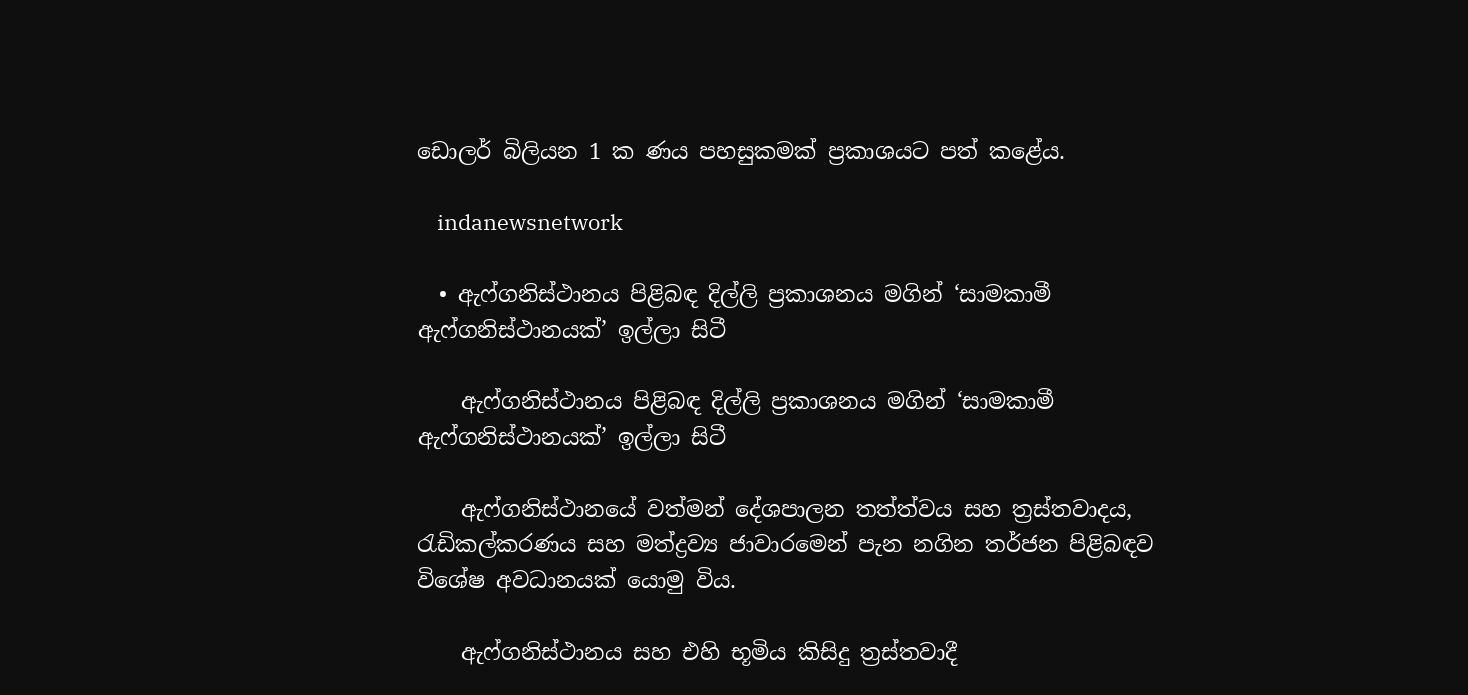ඩොලර් බිලියන 1 ක ණය පහසුකමක් ප්‍රකාශයට පත් කළේය.

    indanewsnetwork

  • ඇෆ්ගනිස්ථානය පිළිබඳ දිල්ලි ප්‍රකාශනය මගින් ‘සාමකාමී ඇෆ්ගනිස්ථානයක්’ ඉල්ලා සිටී

    ඇෆ්ගනිස්ථානය පිළිබඳ දිල්ලි ප්‍රකාශනය මගින් ‘සාමකාමී ඇෆ්ගනිස්ථානයක්’ ඉල්ලා සිටී

    ඇෆ්ගනිස්ථානයේ වත්මන් දේශපාලන තත්ත්වය සහ ත්‍රස්තවාදය, රැඩිකල්කරණය සහ මත්ද්‍රව්‍ය ජාවාරමෙන් පැන නගින තර්ජන පිළිබඳව විශේෂ අවධානයක් යොමු විය.

    ඇෆ්ගනිස්ථානය සහ එහි භූමිය කිසිදු ත්‍රස්තවාදී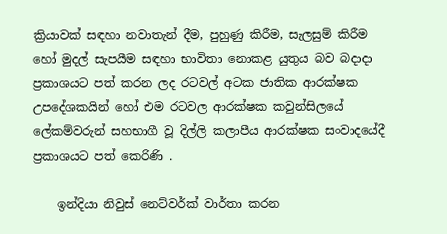ක්‍රියාවක් සඳහා නවාතැන් දීම, පුහුණු කිරීම, සැලසුම් කිරීම හෝ මුදල් සැපයීම සඳහා භාවිතා නොකළ යුතුය බව බදාදා ප්‍රකාශයට පත් කරන ලද රටවල් අටක ජාතික ආරක්ෂක උපදේශකයින් හෝ එම රටවල ආරක්ෂක කවුන්සිලයේ ලේකම්වරුන් සහභාගී වූ දිල්ලි කලාපීය ආරක්ෂක සංවාදයේදී ප්‍රකාශයට පත් කෙරිණි .

    ඉන්දියා නිවුස් නෙට්වර්ක් වාර්තා කරන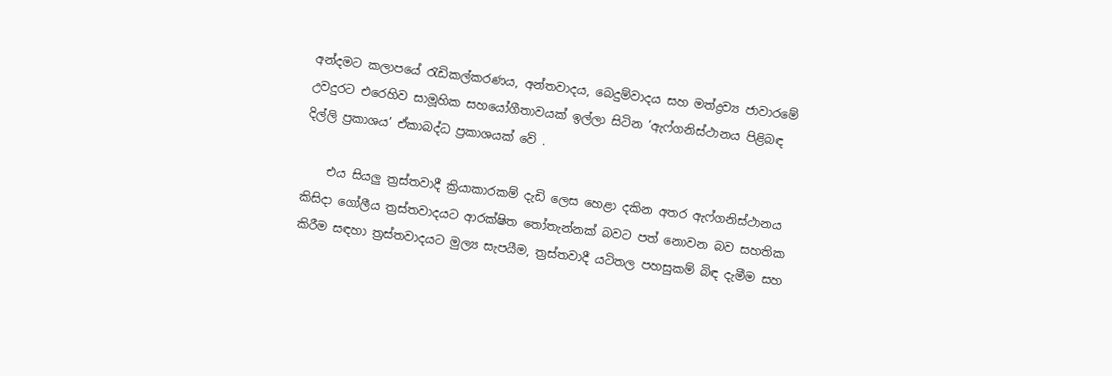අන්දමට කලාපයේ රැඩිකල්කරණය, අන්තවාදය, බෙදුම්වාදය සහ මත්ද්‍රව්‍ය ජාවාරමේ උවදුරට එරෙහිව සාමූහික සහයෝගීතාවයක් ඉල්ලා සිටින ‘ඇෆ්ගනිස්ථානය පිළිබඳ දිල්ලි ප්‍රකාශය’ ඒකාබද්ධ ප්‍රකාශයක් වේ .

    එය සියලු ත්‍රස්තවාදී ක්‍රියාකාරකම් දැඩි ලෙස හෙළා දකින අතර ඇෆ්ගනිස්ථානය කිසිදා ගෝලීය ත්‍රස්තවාදයට ආරක්ෂිත තෝතැන්නක් බවට පත් නොවන බව සහතික කිරීම සඳහා ත්‍රස්තවාදයට මුල්‍ය සැපයීම, ත්‍රස්තවාදී යටිතල පහසුකම් බිඳ දැමීම සහ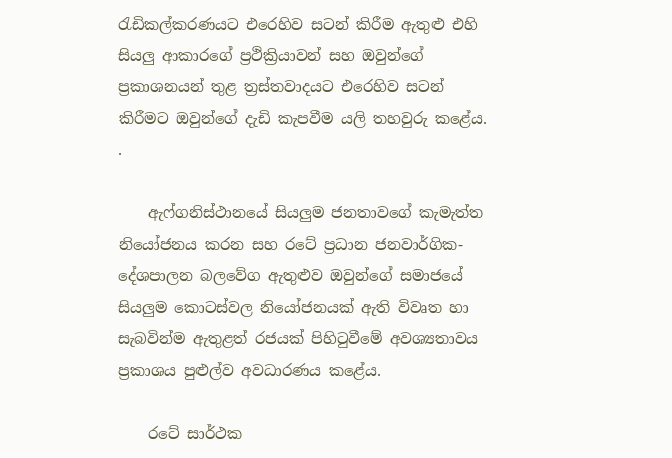රැඩිකල්කරණයට එරෙහිව සටන් කිරීම ඇතුළු එහි සියලු ආකාරගේ ප්‍රථික්‍රියාවන් සහ ඔවුන්ගේ ප්‍රකාශනයන් තුළ ත්‍රස්තවාදයට එරෙහිව සටන් කිරීමට ඔවුන්ගේ දැඩි කැපවීම යලි තහවුරු කළේය. .

    ඇෆ්ගනිස්ථානයේ සියලුම ජනතාවගේ කැමැත්ත නියෝජනය කරන සහ රටේ ප්‍රධාන ජනවාර්ගික-දේශපාලන බලවේග ඇතුළුව ඔවුන්ගේ සමාජයේ සියලුම කොටස්වල නියෝජනයක් ඇති විවෘත හා සැබවින්ම ඇතුළත් රජයක් පිහිටුවීමේ අවශ්‍යතාවය ප්‍රකාශය පුළුල්ව අවධාරණය කළේය.

    රටේ සාර්ථක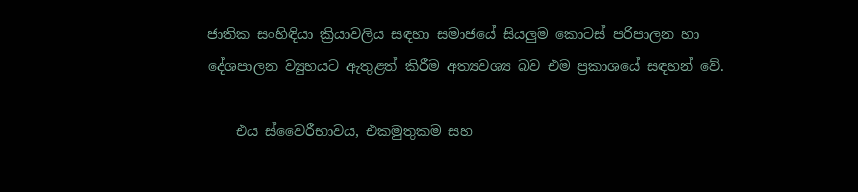ජාතික සංහිඳියා ක්‍රියාවලිය සඳහා සමාජයේ සියලුම කොටස් පරිපාලන හා දේශපාලන ව්‍යුහයට ඇතුළත් කිරීම අත්‍යවශ්‍ය බව එම ප්‍රකාශයේ සඳහන් වේ.

    එය ස්වෛරීභාවය, එකමුතුකම සහ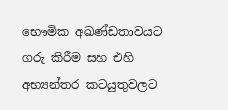භෞමික අඛණ්ඩතාවයට ගරු කිරීම සහ එහි අභ්‍යන්තර කටයුතුවලට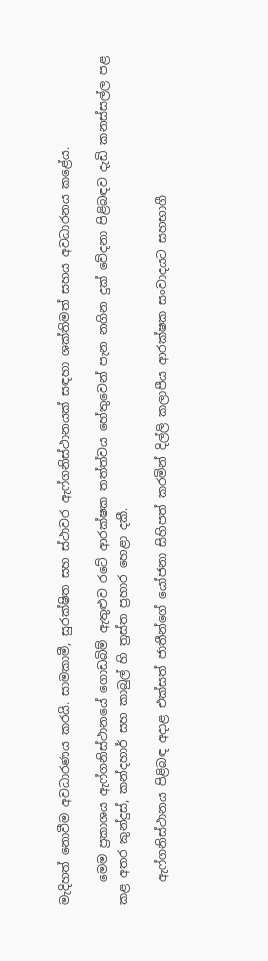මැදිහත් නොවීම අවධාරණය කරයි. සාමකාමී, සුරක්ෂිත සහ ස්ථාවර ඇෆ්ගනිස්ථානයක් සඳහා ශක්තිමත් සහය අවධාරනය කළේය.

    මෙම ප්‍රකාශය ඇෆ්ගනිස්ථානයේ ගොඩබිම් ඇතුළුව රටේ ආරක්ෂක තත්ත්වය හේතුවෙන් පැන නගින දුක් වේදනා පිළිබඳව දැඩි කනස්සල්ල පළ කළ අතර කුන්දුස්, කන්දහාර් සහ කාබුල් හි ත්‍රස්ත ප්‍රහාර හෙළා දකී.

    ඇෆ්ගනිස්ථානය පිළිබඳ අදාළ එක්සත් ජාතීන්ගේ යෝජනා සිහිපත් කරමින් දිල්ලි කලාපීය ආරක්ෂක සංවාදයට සහභාගී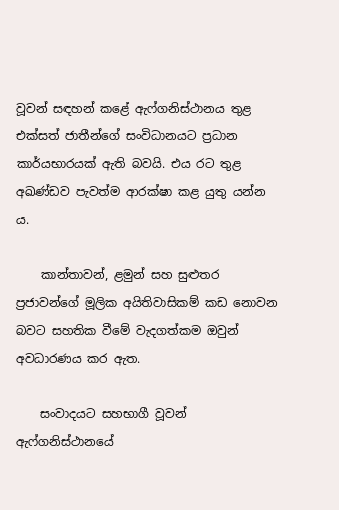වූවන් සඳහන් කළේ ඇෆ්ගනිස්ථානය තුළ එක්සත් ජාතීන්ගේ සංවිධානයට ප්‍රධාන කාර්යභාරයක් ඇති බවයි. එය රට තුළ අඛණ්ඩව පැවත්ම ආරක්ෂා කළ යුතු යන්න ය.

    කාන්තාවන්, ළමුන් සහ සුළුතර ප්‍රජාවන්ගේ මූලික අයිතිවාසිකම් කඩ නොවන බවට සහතික වීමේ වැදගත්කම ඔවුන් අවධාරණය කර ඇත.

    සංවාදයට සහභාගී වූවන් ඇෆ්ගනිස්ථානයේ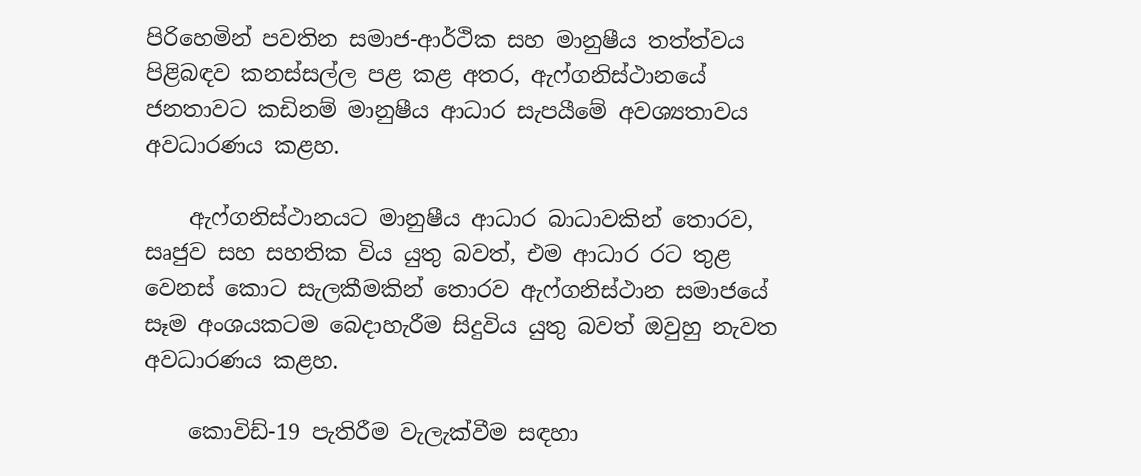පිරිහෙමින් පවතින සමාජ-ආර්ථික සහ මානුෂීය තත්ත්වය පිළිබඳව කනස්සල්ල පළ කළ අතර, ඇෆ්ගනිස්ථානයේ ජනතාවට කඩිනම් මානුෂීය ආධාර සැපයීමේ අවශ්‍යතාවය අවධාරණය කළහ.

    ඇෆ්ගනිස්ථානයට මානුෂීය ආධාර බාධාවකින් තොරව, සෘජුව සහ සහතික විය යුතු බවත්, එම ආධාර රට තුළ වෙනස් කොට සැලකීමකින් තොරව ඇෆ්ගනිස්ථාන සමාජයේ සෑම අංශයකටම බෙදාහැරීම සිදුවිය යුතු බවත් ඔවුහු නැවත අවධාරණය කළහ.

    කොවිඩ්-19 පැතිරීම වැලැක්වීම සඳහා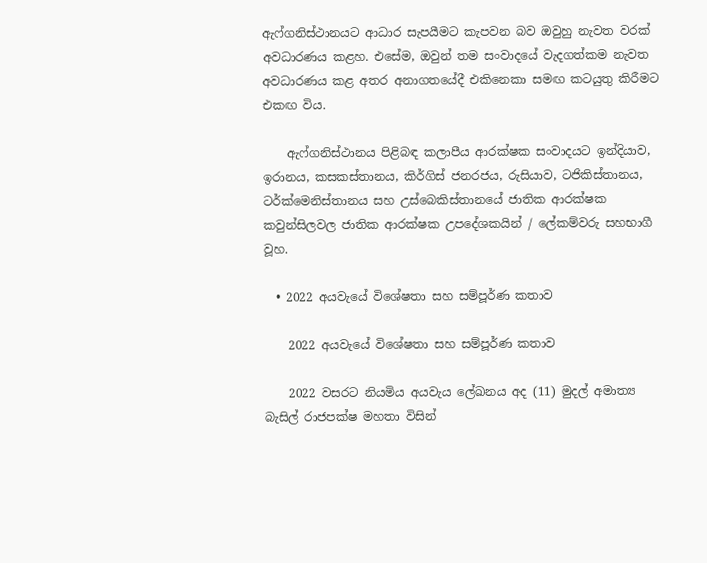ඇෆ්ගනිස්ථානයට ආධාර සැපයීමට කැපවන බව ඔවුහු නැවත වරක් අවධාරණය කළහ. එසේම, ඔවුන් තම සංවාදයේ වැදගත්කම නැවත අවධාරණය කළ අතර අනාගතයේදී එකිනෙකා සමඟ කටයුතු කිරීමට එකඟ විය.

    ඇෆ්ගනිස්ථානය පිළිබඳ කලාපීය ආරක්ෂක සංවාදයට ඉන්දියාව, ඉරානය, කසකස්තානය, කිර්ගිස් ජනරජය, රුසියාව, ටජිකිස්තානය, ටර්ක්මෙනිස්තානය සහ උස්බෙකිස්තානයේ ජාතික ආරක්ෂක කවුන්සිලවල ජාතික ආරක්ෂක උපදේශකයින් / ලේකම්වරු සහභාගී වූහ.

  • 2022 අයවැයේ විශේෂතා සහ සම්පූර්ණ කතාව

    2022 අයවැයේ විශේෂතා සහ සම්පූර්ණ කතාව

    2022 වසරට නියමිය අයවැය ලේඛනය අද (11) මුදල් අමාත්‍ය බැසිල් රාජපක්ෂ මහතා විසින්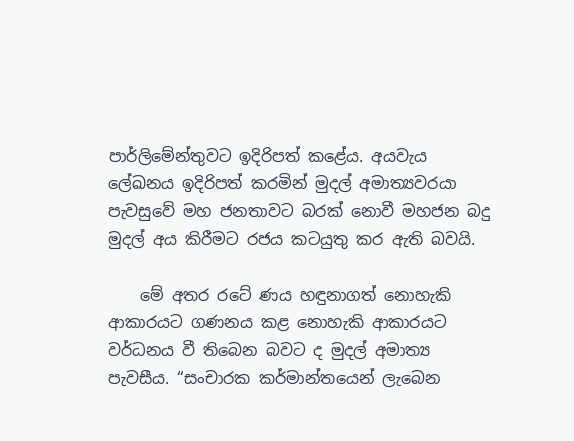පාර්ලිමේන්තුවට ඉදිරිපත් කළේය. අයවැය ලේඛනය ඉදිරිපත් කරමින් මුදල් අමාත්‍යවරයා පැවසුවේ මහ ජනතාවට බරක් නොවී මහජන බදු මුදල් අය කිරීමට රජය කටයුතු කර ඇති බවයි.

    මේ අතර රටේ ණය හඳුනාගත් නොහැකි ආකාරයට ගණනය කළ නොහැකි ආකාරයට වර්ධනය වී තිබෙන බවට ද මුදල් අමාත්‍ය පැවසීය. “සංචාරක කර්මාන්තයෙන් ලැබෙන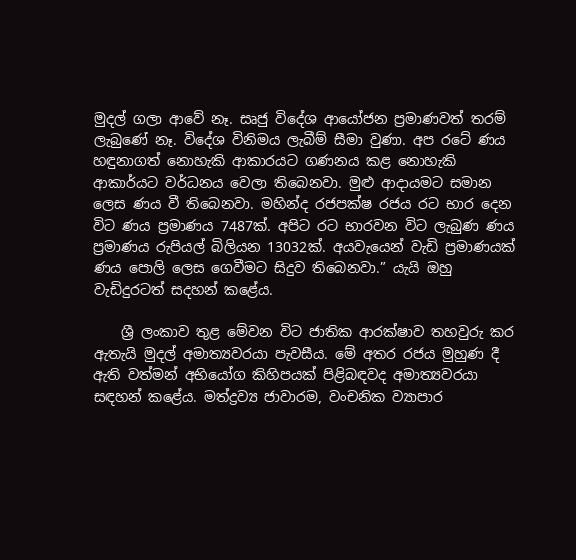මුදල් ගලා ආවේ නෑ. සෘජු විදේශ ආයෝජන ප්‍රමාණවත් තරම් ලැබුණේ නෑ. විදේශ විනිමය ලැබීම් සීමා වුණා. අප රටේ ණය හඳුනාගත් නොහැකි ආකාරයට ගණනය කළ නොහැකි ආකාර්යට වර්ධනය වෙලා තිබෙනවා. මුළු ආදායමට සමාන ලෙස ණය වී තිබෙනවා. මහින්ද රජපක්ෂ රජය රට භාර දෙන විට ණය ප්‍රමාණය 7487ක්. අපිට රට භාරවන විට ලැබුණ ණය ප්‍රමාණය රුපියල් බිලියන 13032ක්. අයවැයෙන් වැඩි ප්‍රමාණයක් ණය පොලි ලෙස ගෙවීමට සිදුව තිබෙනවා.” යැයි ඔහු වැඩිදුරටත් සදහන් කළේය.

    ශ්‍රී ලංකාව තුළ මේවන විට ජාතික ආරක්ෂාව තහවුරු කර ඇතැයි මුදල් අමාත්‍යවරයා පැවසීය. මේ අතර රජය මුහුණ දී ඇති වත්මන් අභියෝග කිහිපයක් පිළිබඳවද අමාත්‍යවරයා සඳහන් කළේය. මත්ද්‍රව්‍ය ජාවාරම, වංචනික ව්‍යාපාර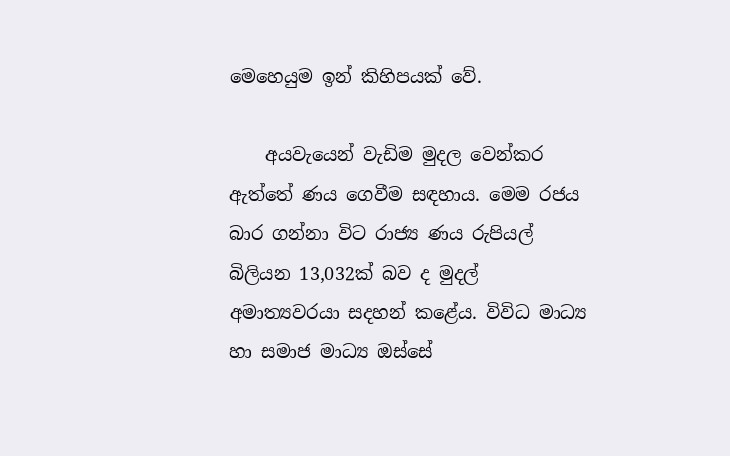මෙහෙයුම ඉන් කිහිපයක් වේ.

    අයවැයෙන් වැඩිම මුදල වෙන්කර ඇත්තේ ණය ගෙවීම සඳහාය. මෙම රජය බාර ගන්නා විට රාජ්‍ය ණය රුපියල් බිලියන 13,032ක් බව ද මුදල් අමාත්‍යවරයා සදහන් කළේය. විවිධ මාධ්‍ය හා සමාජ මාධ්‍ය ඔස්සේ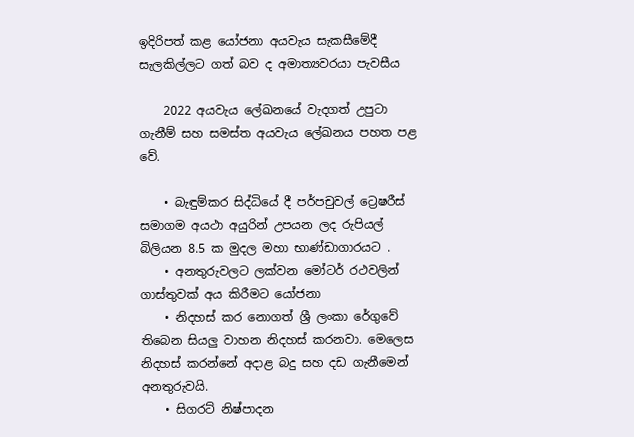ඉදිරිපත් කළ යෝජනා අයවැය සැකසීමේදී සැලකිල්ලට ගත් බව ද අමාත්‍යවරයා පැවසීය

    2022 අයවැය ලේඛනයේ වැදගත් උපුටා ගැනීම් සහ සමස්ත අයවැය ලේඛනය පහත පළ වේ.

    • බැඳුම්කර සිද්ධියේ දී පර්පචුවල් ට්‍රෙෂරීස් සමාගම අයථා අයුරින් උපයන ලද රුපියල් බිලියන 8.5 ක මුදල මහා භාණ්ඩාගාරයට .
    • අනතුරුවලට ලක්වන මෝටර් රථවලින් ගාස්තුවක් අය කිරීමට යෝජනා
    • නිදහස් කර නොගත් ශ්‍රී ලංකා රේගුවේ තිබෙන සියලු වාහන නිදහස් කරනවා. මෙලෙස නිදහස් කරන්නේ අදාළ බදු සහ දඩ ගැනීමෙන් අනතුරුවයි.
    • සිගරට් නිෂ්පාදන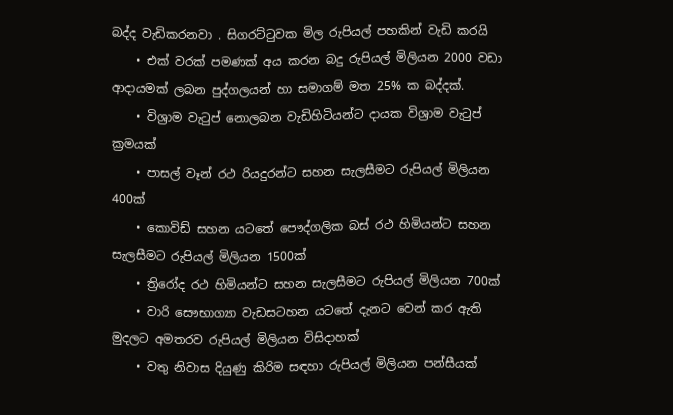බද්ද වැඩිකරනවා . සිගරට්ටුවක මිල රුපියල් පහකින් වැඩි කරයි
    • එක් වරක් පමණක් අය කරන බදු රුපියල් මිලියන 2000 වඩා ආදායමක් ලබන පුද්ගලයන් හා සමාගම් මත 25% ක බද්දක්.
    • විශ්‍රාම වැටුප් නොලබන වැඩිහිටියන්ට දායක විශ්‍රාම වැටුප් ක්‍රමයක්
    • පාසල් වෑන් රථ රියදුරන්ට සහන සැලසීමට රුපියල් මිලියන 400ක්
    • කොවිඩ් සහන යටතේ පෞද්ගලික බස් රථ හිමියන්ට සහන සැලසීමට රුපියල් මිලියන 1500ක්
    • ත්‍රිරෝද රථ හිමියන්ට සහන සැලසීමට රුපියල් මිලියන 700ක්
    • වාරි සෞභාග්‍යා වැඩසටහන යටතේ දැනට වෙන් කර ඇති මුදලට අමතරව රුපියල් මිලියන විසිදාහක්
    • වතු නිවාස දියුණු කිරිම සඳහා රුපියල් මිලියන පන්සීයක්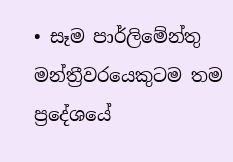• සෑම පාර්ලිමේන්තු මන්ත්‍රීවරයෙකුටම තම ප්‍රදේශයේ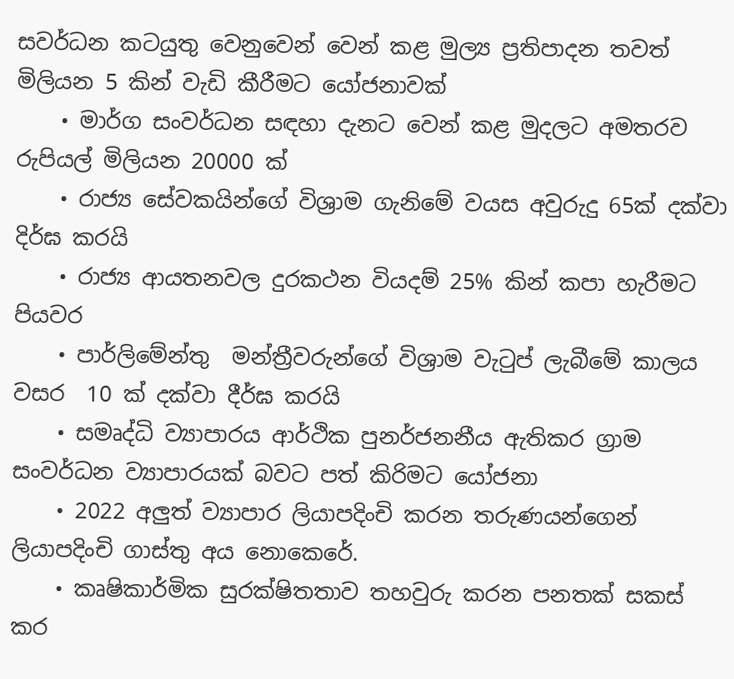සවර්ධන කටයුතු වෙනුවෙන් වෙන් කළ මුල්‍ය ප්‍රතිපාදන තවත් මිලියන 5 කින් වැඩි කීරීමට යෝජනාවක්
    • මාර්ග සංවර්ධන සඳහා දැනට වෙන් කළ මුදලට අමතරව රුපියල් මිලියන 20000 ක්
    • රාජ්‍ය සේවකයින්ගේ විශ්‍රාම ගැනිමේ වයස අවුරුදු 65ක් දක්වා දිර්ඝ කරයි
    • රාජ්‍ය ආයතනවල දුරකථන වියදම් 25% කින් කපා හැරීමට පියවර
    • පාර්ලිමේන්තු  මන්ත්‍රීවරුන්ගේ විශ්‍රාම වැටුප් ලැබීමේ කාලය වසර  10 ක් දක්වා දීර්ඝ කරයි
    • සමෘද්ධි ව්‍යාපාරය ආර්ථික පුනර්ජනනීය ඇතිකර ග්‍රාම සංවර්ධන ව්‍යාපාරයක් බවට පත් කිරිමට යෝජනා
    • 2022 අලුත් ව්‍යාපාර ලියාපදිංචි කරන තරුණයන්ගෙන් ලියාපදිංචි ගාස්තු අය නොකෙරේ.
    • කෘෂිකාර්මික සුරක්ෂිතතාව තහවුරු කරන පනතක් සකස් කර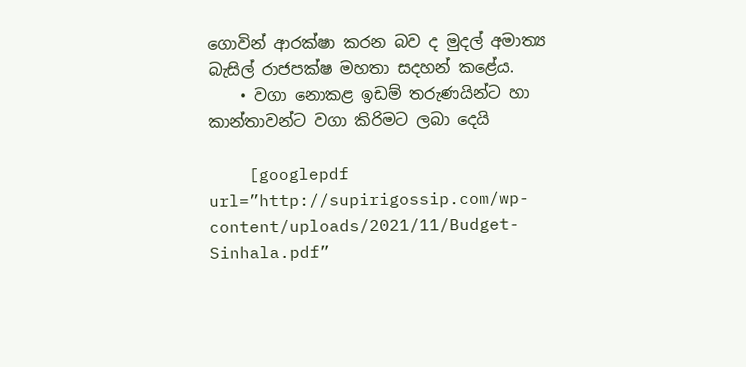ගොවින් ආරක්ෂා කරන බව ද මුදල් අමාත්‍ය බැසිල් රාජපක්ෂ මහතා සදහන් කළේය.
    • වගා නොකළ ඉඩම් තරුණයින්ට හා කාන්තාවන්ට වගා කිරිමට ලබා දෙයි

    [googlepdf url=”http://supirigossip.com/wp-content/uploads/2021/11/Budget-Sinhala.pdf”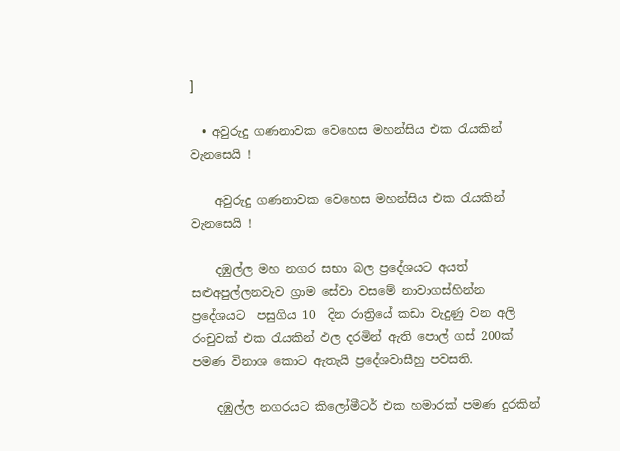]

  • අවුරුදු ගණනාවක වෙහෙස මහන්සිය එක රැයකින් වැනසෙයි !

    අවුරුදු ගණනාවක වෙහෙස මහන්සිය එක රැයකින් වැනසෙයි !

    දඹුල්ල මහ නගර සභා බල ප්‍රදේශයට අයත් සළුඅපුල්ලනවැව ග්‍රාම සේවා වසමේ නාවාගස්හින්න ප්‍රදේශයට  පසුගිය 10  දින රාත්‍රියේ කඩා වැදුණු වන අලි  රංචුවක් එක රැයකින් ඵල දරමින් ඇති පොල් ගස් 200ක් පමණ විනාශ කොට ඇතැයි ප්‍රදේශවාසීහු පවසති.

    දඹුල්ල නගරයට කිලෝමීටර් එක හමාරක් පමණ දුරකින්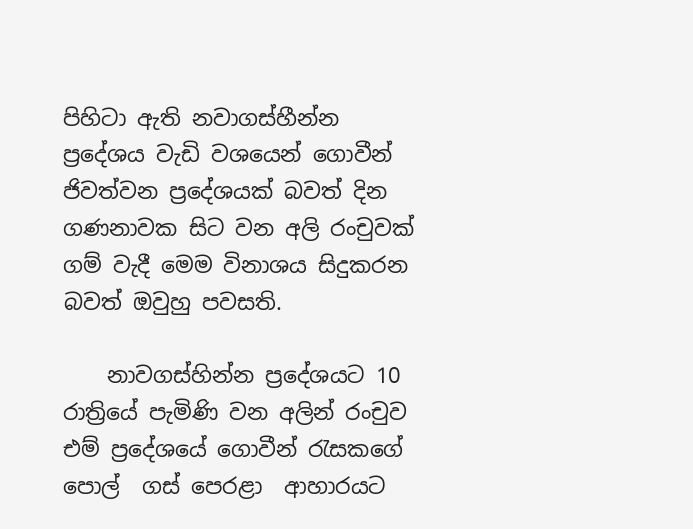පිහිටා ඇති නවාගස්හීන්න  ප්‍රදේශය වැඩි වශයෙන් ගොවීන් ජිවත්වන ප්‍රදේශයක් බවත් දින ගණනාවක සිට වන අලි රංචුවක් ගම් වැදී මෙම විනාශය සිදුකරන බවත් ඔවුහු පවසති.

    නාවගස්හින්න ප්‍රදේශයට 10 රාත්‍රියේ පැමිණි වන අලින් රංචුව එම් ප්‍රදේශයේ ගොවීන් රැසකගේ පොල්  ගස් පෙරළා  ආහාරයට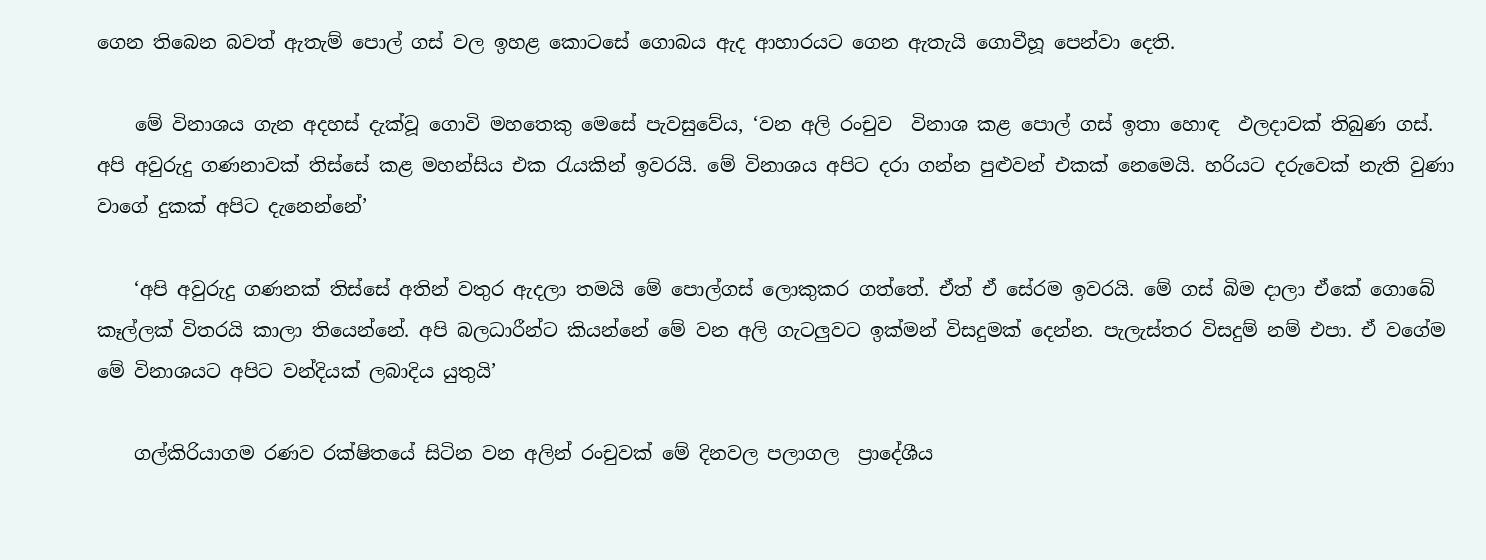ගෙන තිබෙන බවත් ඇතැම් පොල් ගස් වල ඉහළ කොටසේ ගොබය ඇද ආහාරයට ගෙන ඇතැයි ගොවීහූ පෙන්වා දෙති.

    මේ විනාශය ගැන අදහස් දැක්වූ ගොවි මහතෙකු මෙසේ පැවසුවේය, ‘වන අලි රංචුව  විනාශ කළ පොල් ගස් ඉතා හොඳ  ඵලදාවක් තිබුණ ගස්. අපි අවුරුදු ගණනාවක් තිස්සේ කළ මහන්සිය එක රැයකින් ඉවරයි. මේ විනාශය අපිට දරා ගන්න පුළුවන් එකක් නෙමෙයි. හරියට දරුවෙක් නැති වුණා වාගේ දුකක් අපිට දැනෙන්නේ’

    ‘අපි අවුරුදු ගණනක් තිස්සේ අතින් වතුර ඇදලා තමයි මේ පොල්ගස් ලොකුකර ගත්තේ. ඒත් ඒ සේරම ඉවරයි. මේ ගස් බිම දාලා ඒකේ ගොබේ කෑල්ලක් විතරයි කාලා තියෙන්නේ. අපි බලධාරීන්ට කියන්නේ මේ වන අලි ගැටලුවට ඉක්මන් විසදුමක් දෙන්න. පැලැස්තර විසදුම් නම් එපා. ඒ වගේම මේ විනාශයට අපිට වන්දියක් ලබාදිය යුතුයි’

    ගල්කිරියාගම රණව රක්ෂිතයේ සිටින වන අලින් රංචුවක් මේ දිනවල පලාගල  ප්‍රාදේශීය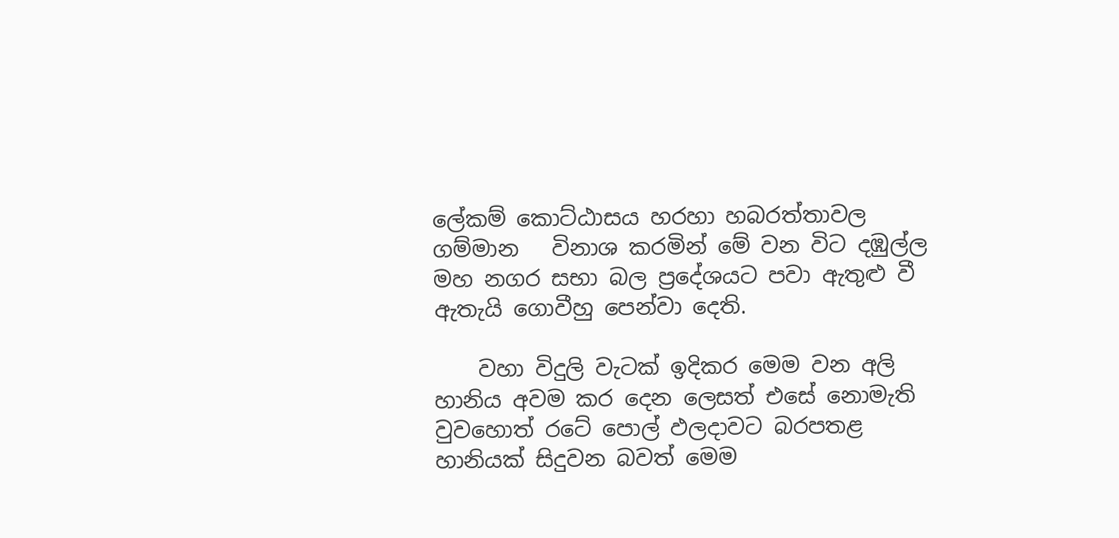ලේකම් කොට්ඨාසය හරහා හබරත්තාවල  ගම්මාන   විනාශ කරමින් මේ වන විට දඹුල්ල මහ නගර සභා බල ප්‍රදේශයට පවා ඇතුළු වී ඇතැයි ගොවීහු පෙන්වා දෙති.

    වහා විදුලි වැටක් ඉදිකර මෙම වන අලි හානිය අවම කර දෙන ලෙසත් එසේ නොමැති වුවහොත් රටේ පොල් ඵලදාවට බරපතළ හානියක් සිදුවන බවත් මෙම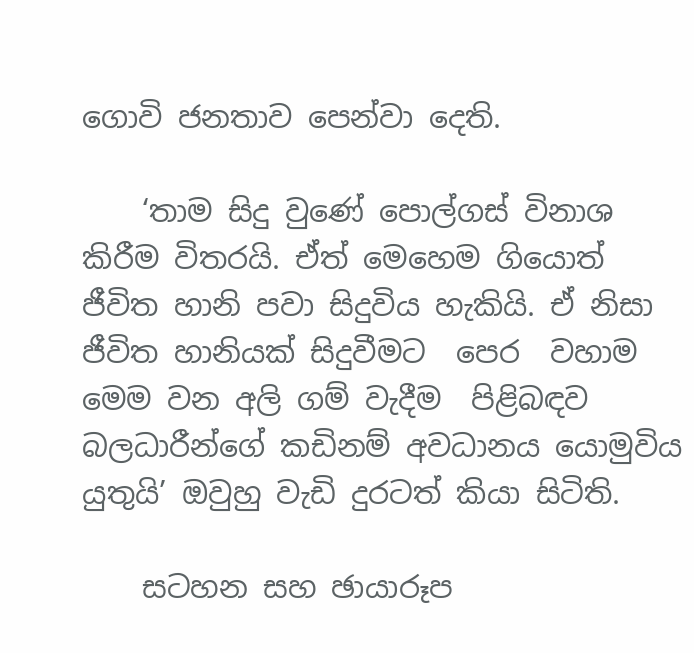ගොවි ජනතාව පෙන්වා දෙති.

    ‘තාම සිදු වුණේ පොල්ගස් විනාශ කිරීම විතරයි. ඒත් මෙහෙම ගියොත් ජීවිත හානි පවා සිදුවිය හැකියි. ඒ නිසා ජීවිත හානියක් සිදුවීමට  පෙර  වහාම මෙම වන අලි ගම් වැදීම  පිළිබඳව  බලධාරීන්ගේ කඩිනම් අවධානය යොමුවිය යුතුයි’ ඔවුහු වැඩි දුරටත් කියා සිටිති.

    සටහන සහ ඡායාරූප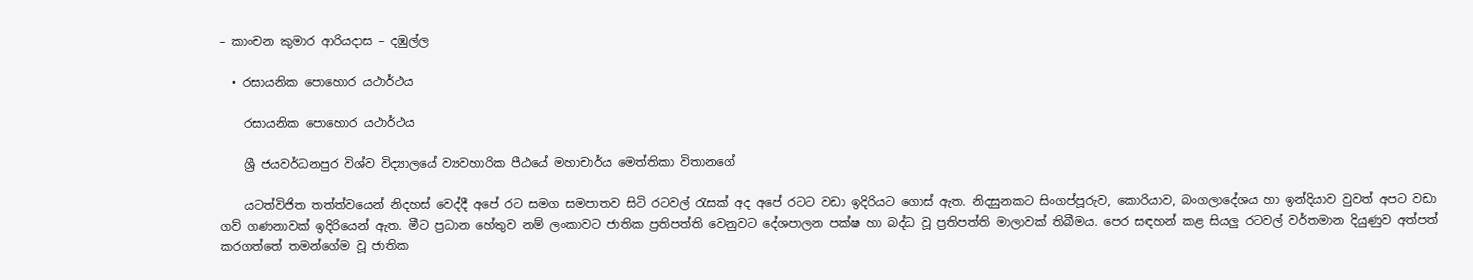– කාංචන කුමාර ආරියදාස – දඹුල්ල

  • රසායනික පොහොර යථාර්ථය

    රසායනික පොහොර යථාර්ථය

    ශ්‍රී ජයවර්ධනපුර විශ්ව විද්‍යාලයේ ව්‍යවහාරික පීඨයේ මහාචාර්ය මෙත්තිකා විතානගේ

    යටත්විජිත තත්ත්වයෙන් නිදහස් වෙද්දී අපේ රට සමග සමපාතව සිටි රටවල් රැසක් අද අපේ රටට වඩා ඉදිරියට ගොස් ඇත. නිදසුනකට සිංගප්පූරුව, කොරියාව, බංගලාදේශය හා ඉන්දියාව වුවත් අපට වඩා ගව් ගණනාවක් ඉදිරියෙන් ඇත. මීට ප්‍රධාන හේතුව නම් ලංකාවට ජාතික ප්‍රතිපත්ති වෙනුවට දේශපාලන පක්ෂ හා බද්ධ වූ ප්‍රතිපත්ති මාලාවක් තිබීමය. පෙර සඳහන් කළ සියලු රටවල් වර්තමාන දියුණුව අත්පත් කරගත්තේ තමන්ගේම වූ ජාතික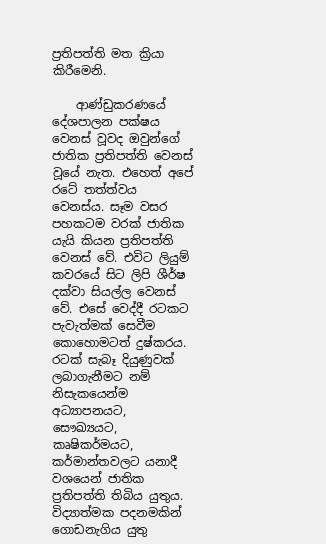ප්‍රතිපත්ති මත ක්‍රියා කිරීමෙනි.

    ආණ්ඩුකරණයේ දේශපාලන පක්ෂය වෙනස් වූවද ඔවුන්ගේ ජාතික ප්‍රතිපත්ති වෙනස් වූයේ නැත. එහෙත් අපේ රටේ තත්ත්වය වෙනස්ය. සෑම වසර පහකටම වරක් ජාතික යැයි කියන ප්‍රතිපත්ති වෙනස් වේ. එවිට ලියුම් කවරයේ සිට ලිපි ශීර්ෂ දක්වා සියල්ල වෙනස් වේ. එසේ වෙද්දී රටකට පැවැත්මක් සෙවීම කොහොමටත් දුෂ්කරය. රටක් සැබෑ දියුණුවක් ලබාගැනීමට නම් නිසැකයෙන්ම අධ්‍යාපනයට, සෞඛ්‍යයට, කෘෂිකර්මයට, කර්මාන්තවලට යනාදී වශයෙන් ජාතික ප්‍රතිපත්ති තිබිය යුතුය. විද්‍යාත්මක පදනමකින් ගොඩනැගිය යුතු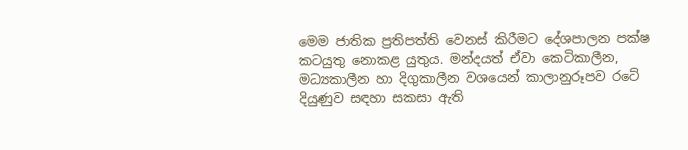මෙම ජාතික ප්‍රතිපත්ති වෙනස් කිරීමට දේශපාලන පක්ෂ කටයුතු නොකළ යුතුය. මන්දයත් ඒවා කෙටිකාලීන, මධ්‍යකාලීන හා දිගුකාලීන වශයෙන් කාලානුරූපව රටේ දියුණුව සඳහා සකසා ඇති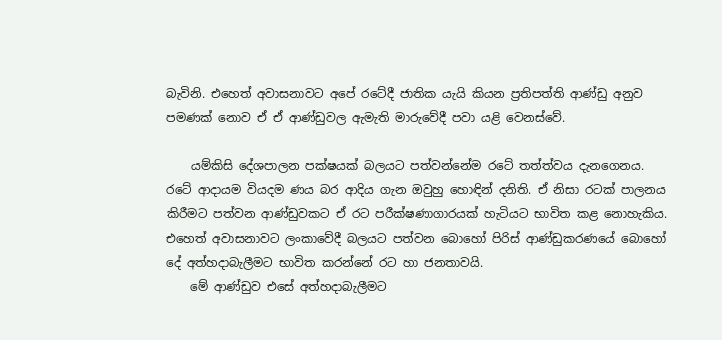බැවිනි. එහෙත් අවාසනාවට අපේ රටේදී ජාතික යැයි කියන ප්‍රතිපත්ති ආණ්ඩු අනුව පමණක් නොව ඒ ඒ ආණ්ඩුවල ඇමැති මාරුවේදී පවා යළි වෙනස්වේ.

    යම්කිසි දේශපාලන පක්ෂයක් බලයට පත්වන්නේම රටේ තත්ත්වය දැනගෙනය. රටේ ආදායම වියදම ණය බර ආදිය ගැන ඔවුහු හොඳින් දනිති. ඒ නිසා රටක් පාලනය කිරීමට පත්වන ආණ්ඩුවකට ඒ රට පරීක්ෂණාගාරයක් හැටියට භාවිත කළ නොහැකිය. එහෙත් අවාසනාවට ලංකාවේදී බලයට පත්වන බොහෝ පිරිස් ආණ්ඩුකරණයේ බොහෝ දේ අත්හදාබැලීමට භාවිත කරන්නේ රට හා ජනතාවයි.
    මේ ආණ්ඩුව එසේ අත්හදාබැලීමට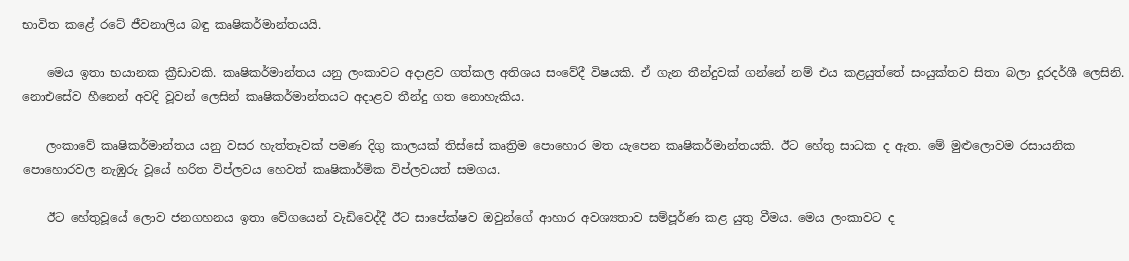භාවිත කළේ රටේ ජීවනාලිය බඳු කෘෂිකර්මාන්තයයි.

    මෙය ඉතා භයානක ක්‍රීඩාවකි. කෘෂිකර්මාන්තය යනු ලංකාවට අදාළව ගත්කල අතිශය සංවේදී විෂයකි. ඒ ගැන තීන්දුවක් ගන්නේ නම් එය කළයුත්තේ සංයුක්තව සිතා බලා දූරදර්ශී ලෙසිනි. නොඑසේව හීනෙන් අවදි වූවන් ලෙසින් කෘෂිකර්මාන්තයට අදාළව තීන්දු ගත නොහැකිය.

    ලංකාවේ කෘෂිකර්මාන්තය යනු වසර හැත්තෑවක් පමණ දිගු කාලයක් තිස්සේ කෘත්‍රිම පොහොර මත යැපෙන කෘෂිකර්මාන්තයකි. ඊට හේතු සාධක ද ඇත. මේ මුළුලොවම රසායනික පොහොරවල නැඹුරු වූයේ හරිත විප්ලවය හෙවත් කෘෂිකාර්මික විප්ලවයත් සමගය.

    ඊට හේතුවූයේ ලොව ජනගහනය ඉතා වේගයෙන් වැඩිවෙද්දී ඊට සාපේක්ෂව ඔවුන්ගේ ආහාර අවශ්‍යතාව සම්පූර්ණ කළ යුතු වීමය. මෙය ලංකාවට ද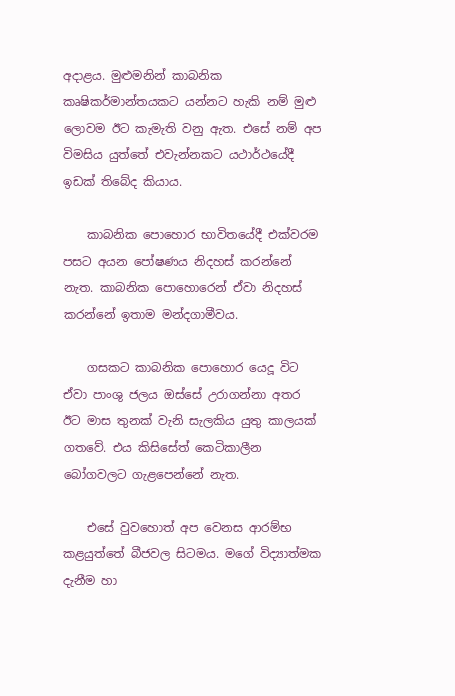අදාළය. මුළුමනින් කාබනික කෘෂිකර්මාන්තයකට යන්නට හැකි නම් මුළු ලොවම ඊට කැමැති වනු ඇත. එසේ නම් අප විමසිය යුත්තේ එවැන්නකට යථාර්ථයේදී ඉඩක් තිබේද කියාය.

    කාබනික පොහොර භාවිතයේදී එක්වරම පසට අයන පෝෂණය නිදහස් කරන්නේ නැත. කාබනික පොහොරෙන් ඒවා නිදහස් කරන්නේ ඉතාම මන්දගාමීවය.

    ගසකට කාබනික පොහොර යෙදූ විට ඒවා පාංශු ජලය ඔස්සේ උරාගන්නා අතර ඊට මාස තුනක් වැනි සැලකිය යුතු කාලයක් ගතවේ. එය කිසිසේත් කෙටිකාලීන බෝගවලට ගැළපෙන්නේ නැත.

    එසේ වුවහොත් අප වෙනස ආරම්භ කළයුත්තේ බීජවල සිටමය. මගේ විද්‍යාත්මක දැනීම හා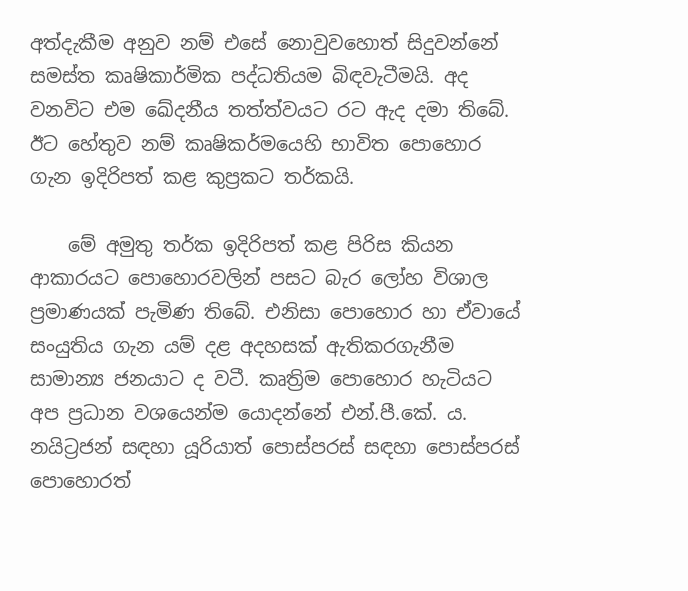අත්දැකීම අනුව නම් එසේ නොවුවහොත් සිදුවන්නේ සමස්ත කෘෂිකාර්මික පද්ධතියම බිඳවැටීමයි. අද වනවිට එම ඛේදනීය තත්ත්වයට රට ඇද දමා තිබේ. ඊට හේතුව නම් කෘෂිකර්මයෙහි භාවිත පොහොර ගැන ඉදිරිපත් කළ කුප්‍රකට තර්කයි.

    මේ අමුතු තර්ක ඉදිරිපත් කළ පිරිස කියන ආකාරයට පොහොරවලින් පසට බැර ලෝහ විශාල ප්‍රමාණයක් පැමිණ තිබේ. එනිසා පොහොර හා ඒවායේ සංයුතිය ගැන යම් දළ අදහසක් ඇතිකරගැනීම සාමාන්‍ය ජනයාට ද වටී. කෘත්‍රිම පොහොර හැටියට අප ප්‍රධාන වශයෙන්ම යොදන්නේ එන්.පී.කේ. ය. නයිට්‍රජන් සඳහා යූරියාත් පොස්පරස් සඳහා පොස්පරස් පොහොරත්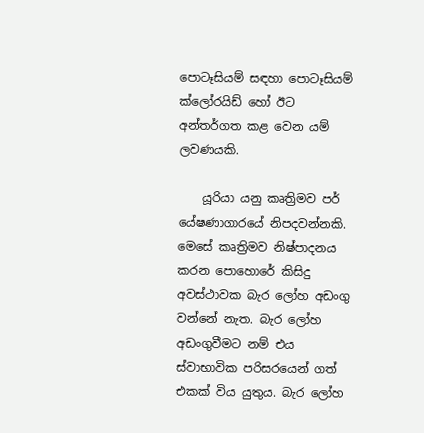පොටෑසියම් සඳහා පොටෑසියම් ක්ලෝරයිඩ් හෝ ඊට අන්තර්ගත කළ වෙන යම් ලවණයකි.

    යූරියා යනු කෘත්‍රිමව පර් යේෂණාගාරයේ නිපදවන්නකි. මෙසේ කෘත්‍රිමව නිෂ්පාදනය කරන පොහොරේ කිසිදු අවස්ථාවක බැර ලෝහ අඩංගු වන්නේ නැත. බැර ලෝහ අඩංගුවීමට නම් එය ස්වාභාවික පරිසරයෙන් ගත් එකක් විය යුතුය. බැර ලෝහ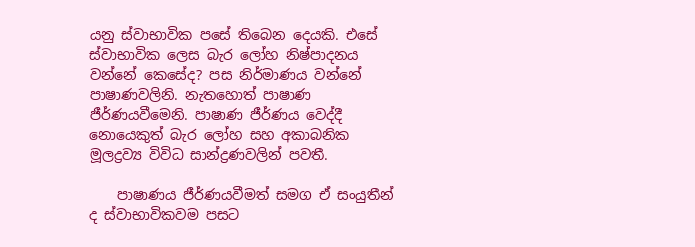යනු ස්වාභාවික පසේ තිබෙන දෙයකි. එසේ ස්වාභාවික ලෙස බැර ලෝහ නිෂ්පාදනය වන්නේ කෙසේද? පස නිර්මාණය වන්නේ පාෂාණවලිනි. නැතහොත් පාෂාණ ජීර්ණයවීමෙනි. පාෂාණ ජීර්ණය වෙද්දී නොයෙකුත් බැර ලෝහ සහ අකාබනික මූලද්‍රව්‍ය විවිධ සාන්ද්‍රණවලින් පවතී.

    පාෂාණය ජීර්ණයවීමත් සමග ඒ සංයුතීන් ද ස්වාභාවිකවම පසට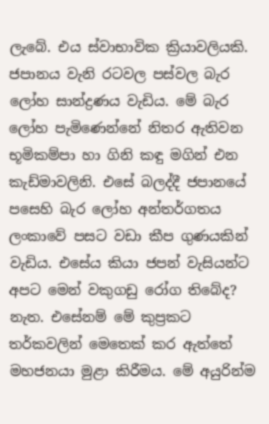ලැබේ. එය ස්වාභාවික ක්‍රියාවලියකි. ජපානය වැනි රටවල පස්වල බැර ලෝහ සාන්ද්‍රණය වැඩිය. මේ බැර ලෝහ පැමිණෙන්නේ නිතර ඇතිවන භූමිකම්පා හා ගිනි කඳු මගින් එන කැඩ්මාවලිනි. එසේ බලද්දී ජපානයේ පසෙහි බැර ලෝහ අන්තර්ගතය ලංකාවේ පසට වඩා කීප ගුණයකින් වැඩිය. එසේය කියා ජපන් වැසියන්ට අපට මෙන් වකුගඩු රෝග තිබේද? නැත. එසේනම් මේ කුප්‍රකට තර්කවලින් මෙතෙක් කර ඇත්තේ මහජනයා මුළා කිරීමය. මේ අයුරින්ම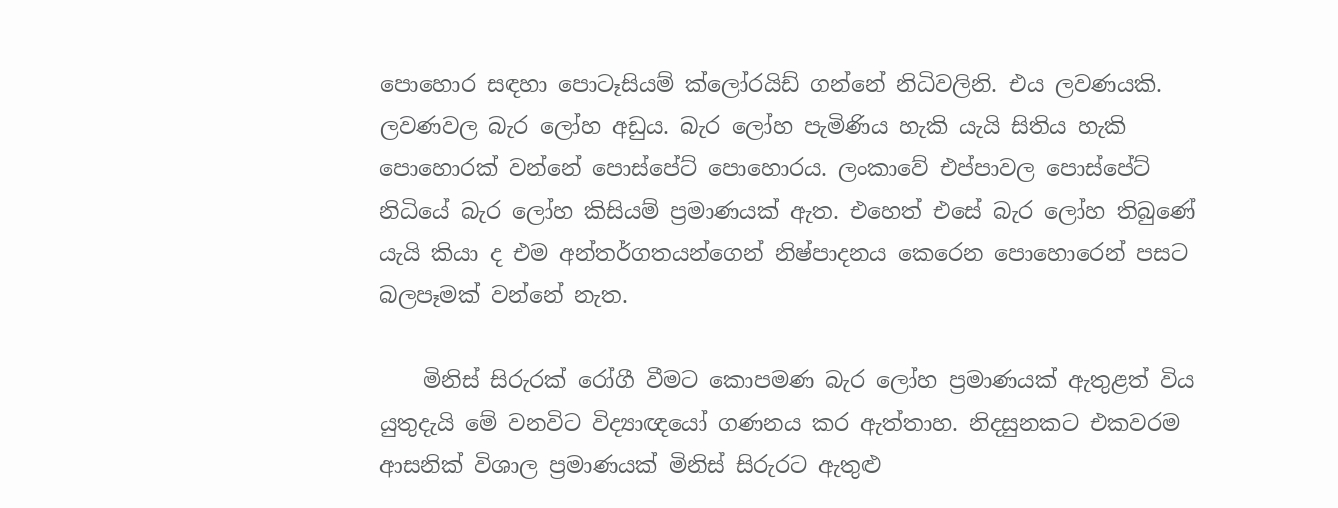පොහොර සඳහා පොටෑසියම් ක්ලෝරයිඩ් ගන්නේ නිධිවලිනි. එය ලවණයකි. ලවණවල බැර ලෝහ අඩුය. බැර ලෝහ පැමිණිය හැකි යැයි සිතිය හැකි පොහොරක් වන්නේ පොස්පේට් පොහොරය. ලංකාවේ එප්පාවල පොස්පේට් නිධියේ බැර ලෝහ කිසියම් ප්‍රමාණයක් ඇත. එහෙත් එසේ බැර ලෝහ තිබුණේ යැයි කියා ද එම අන්තර්ගතයන්ගෙන් නිෂ්පාදනය කෙරෙන පොහොරෙන් පසට බලපෑමක් වන්නේ නැත.

    මිනිස් සිරුරක් රෝගී වීමට කොපමණ බැර ලෝහ ප්‍රමාණයක් ඇතුළත් විය යුතුදැයි මේ වනවිට විද්‍යාඥයෝ ගණනය කර ඇත්තාහ. නිදසුනකට එකවරම ආසනික් විශාල ප්‍රමාණයක් මිනිස් සිරුරට ඇතුළු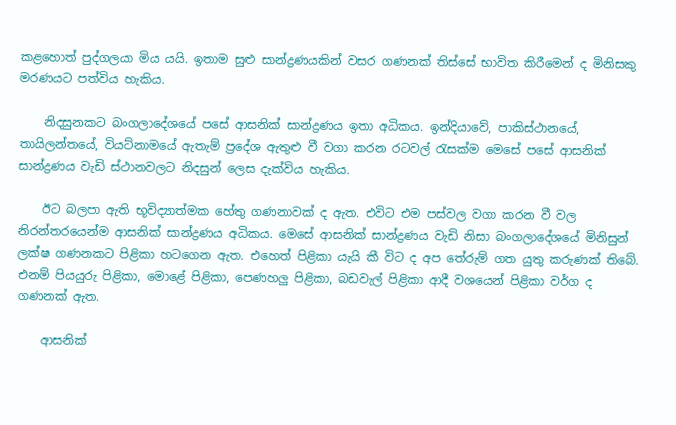කළහොත් පුද්ගලයා මිය යයි. ඉතාම සුළු සාන්ද්‍රණයකින් වසර ගණනක් තිස්සේ භාවිත කිරීමෙන් ද මිනිසකු මරණයට පත්විය හැකිය.

    නිදසුනකට බංගලාදේශයේ පසේ ආසනික් සාන්ද්‍රණය ඉතා අධිකය. ඉන්දියාවේ, පාකිස්ථානයේ, තායිලන්තයේ, වියට්නාමයේ ඇතැම් ප්‍රදේශ ඇතුළු වී වගා කරන රටවල් රැසක්ම මෙසේ පසේ ආසනික් සාන්ද්‍රණය වැඩි ස්ථානවලට නිදසුන් ලෙස දැක්විය හැකිය.

    ඊට බලපා ඇති භූවිද්‍යාත්මක හේතු ගණනාවක් ද ඇත. එවිට එම පස්වල වගා කරන වී වල නිරන්තරයෙන්ම ආසනික් සාන්ද්‍රණය අධිකය. මෙසේ ආසනික් සාන්ද්‍රණය වැඩි නිසා බංගලාදේශයේ මිනිසුන් ලක්ෂ ගණනකට පිළිකා හටගෙන ඇත. එහෙත් පිළිකා යැයි කී විට ද අප තේරුම් ගත යුතු කරුණක් තිබේ. එනම් පියයුරු පිළිකා, මොළේ පිළිකා, පෙණහලු පිළිකා, බඩවැල් පිළිකා ආදී වශයෙන් පිළිකා වර්ග ද ගණනක් ඇත.

    ආසනික්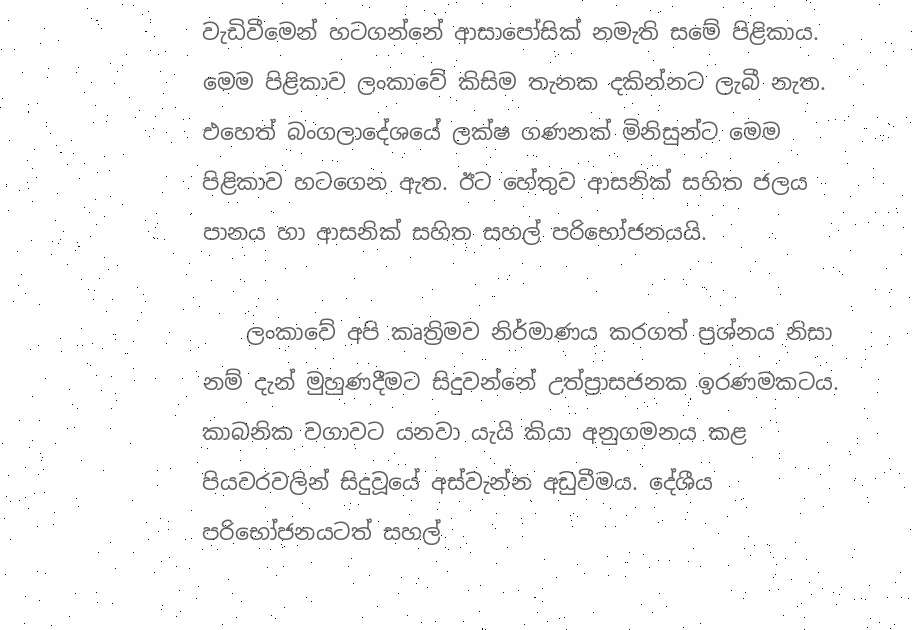වැඩිවීමෙන් හටගන්නේ ආසාපෝසික් නමැති සමේ පිළිකාය. මෙම පිළිකාව ලංකාවේ කිසිම තැනක දකින්නට ලැබී නැත. එහෙත් බංගලාදේශයේ ලක්ෂ ගණනක් මිනිසුන්ට මෙම පිළිකාව හටගෙන ඇත. ඊට හේතුව ආසනික් සහිත ජලය පානය හා ආසනික් සහිත සහල් පරිභෝජනයයි.

    ලංකාවේ අපි කෘත්‍රිමව නිර්මාණය කරගත් ප්‍රශ්නය නිසා නම් දැන් මුහුණදීමට සිදුවන්නේ උත්ප්‍රාසජනක ඉරණමකටය. කාබනික වගාවට යනවා යැයි කියා අනුගමනය කළ පියවරවලින් සිදුවූයේ අස්වැන්න අඩුවීමය. දේශීය පරිභෝජනයටත් සහල්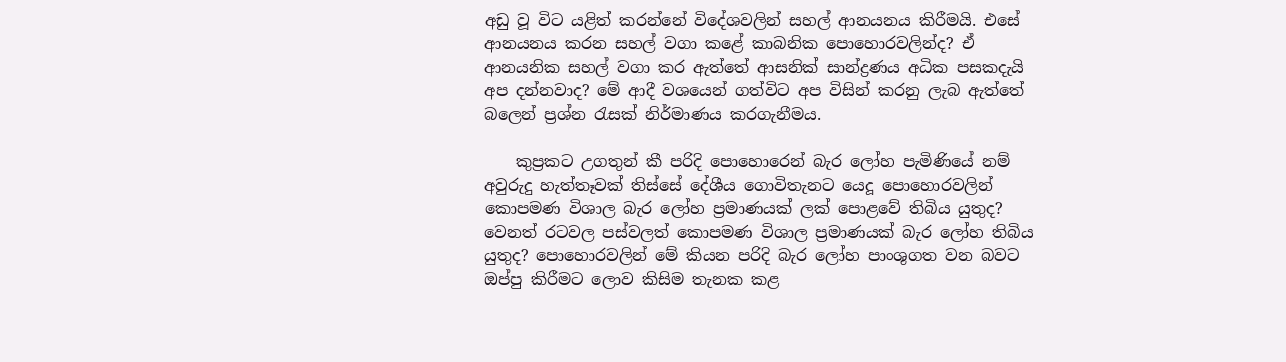අඩු වූ විට යළිත් කරන්නේ විදේශවලින් සහල් ආනයනය කිරීමයි. එසේ ආනයනය කරන සහල් වගා කළේ කාබනික පොහොරවලින්ද? ඒ ආනයනික සහල් වගා කර ඇත්තේ ආසනික් සාන්ද්‍රණය අධික පසකදැයි අප දන්නවාද? මේ ආදී වශයෙන් ගත්විට අප විසින් කරනු ලැබ ඇත්තේ බලෙන් ප්‍රශ්න රැසක් නිර්මාණය කරගැනීමය.

    කුප්‍රකට උගතුන් කී පරිදි පොහොරෙන් බැර ලෝහ පැමිණියේ නම් අවුරුදු හැත්තෑවක් තිස්සේ දේශීය ගොවිතැනට යෙදූ පොහොරවලින් කොපමණ විශාල බැර ලෝහ ප්‍රමාණයක් ලක් පොළවේ තිබිය යුතුද? වෙනත් රටවල පස්වලත් කොපමණ විශාල ප්‍රමාණයක් බැර ලෝහ තිබිය යුතුද? පොහොරවලින් මේ කියන පරිදි බැර ලෝහ පාංශුගත වන බවට ඔප්පු කිරීමට ලොව කිසිම තැනක කළ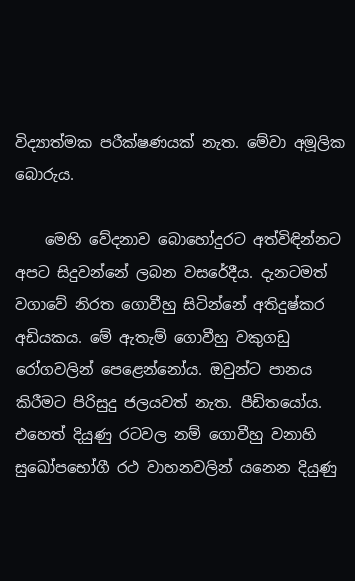විද්‍යාත්මක පරීක්ෂණයක් නැත. මේවා අමූලික බොරුය.

    මෙහි වේදනාව බොහෝදුරට අත්විඳින්නට අපට සිදුවන්නේ ලබන වසරේදීය. දැනටමත් වගාවේ නිරත ගොවීහු සිටින්නේ අතිදුෂ්කර අඩියකය. මේ ඇතැම් ගොවීහු වකුගඩු රෝගවලින් පෙළෙන්නෝය. ඔවුන්ට පානය කිරීමට පිරිසුදු ජලයවත් නැත. පීඩිතයෝය. එහෙත් දියුණු රටවල නම් ගොවීහු වනාහි සුඛෝපභෝගී රථ වාහනවලින් යනෙන දියුණු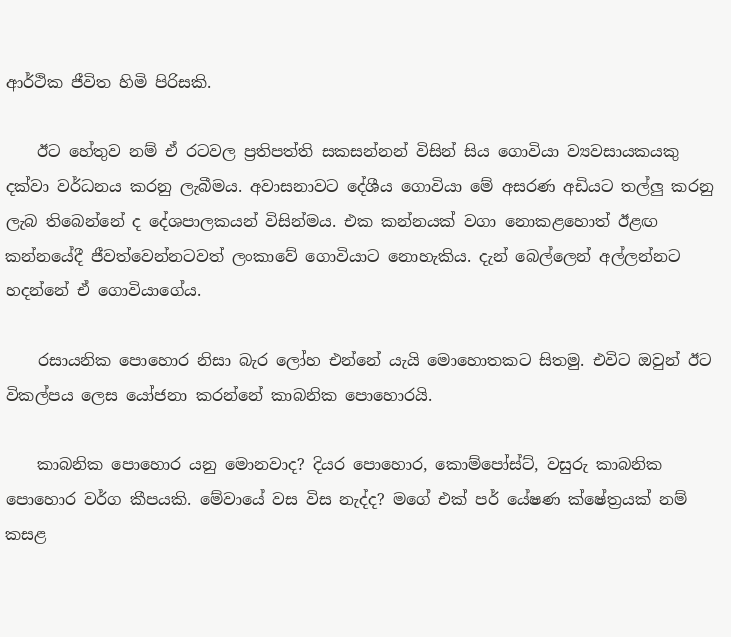ආර්ථික ජීවිත හිමි පිරිසකි.

    ඊට හේතුව නම් ඒ රටවල ප්‍රතිපත්ති සකසන්නන් විසින් සිය ගොවියා ව්‍යවසායකයකු දක්වා වර්ධනය කරනු ලැබීමය. අවාසනාවට දේශීය ගොවියා මේ අසරණ අඩියට තල්ලු කරනු ලැබ තිබෙන්නේ ද දේශපාලකයන් විසින්මය. එක කන්නයක් වගා නොකළහොත් ඊළඟ කන්නයේදී ජීවත්වෙන්නටවත් ලංකාවේ ගොවියාට නොහැකිය. දැන් බෙල්ලෙන් අල්ලන්නට හදන්නේ ඒ ගොවියාගේය.

    රසායනික පොහොර නිසා බැර ලෝහ එන්නේ යැයි මොහොතකට සිතමු. එවිට ඔවුන් ඊට විකල්පය ලෙස යෝජනා කරන්නේ කාබනික පොහොරයි.

    කාබනික පොහොර යනු මොනවාද? දියර පොහොර, කොම්පෝස්ට්, වසුරු කාබනික පොහොර වර්ග කීපයකි. මේවායේ වස විස නැද්ද? මගේ එක් පර් යේෂණ ක්ෂේත්‍රයක් නම් කසළ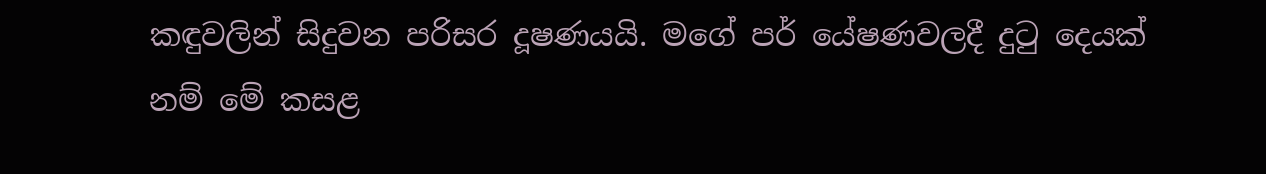කඳුවලින් සිදුවන පරිසර දූෂණයයි. මගේ පර් යේෂණවලදී දුටු දෙයක් නම් මේ කසළ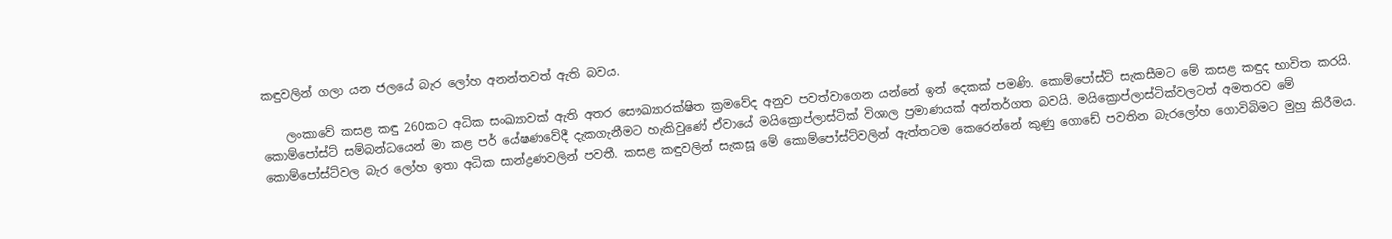කඳුවලින් ගලා යන ජලයේ බැර ලෝහ අනන්තවත් ඇති බවය.

    ලංකාවේ කසළ කඳු 260කට අධික සංඛ්‍යාවක් ඇති අතර සෞඛ්‍යාරක්ෂිත ක්‍රමවේද අනුව පවත්වාගෙන යන්නේ ඉන් දෙකක් පමණි. කොම්පෝස්ට් සැකසීමට මේ කසළ කඳුද භාවිත කරයි. කොම්පෝස්ට් සම්බන්ධයෙන් මා කළ පර් යේෂණවේදී දැකගැනීමට හැකිවුණේ ඒවායේ මයික්‍රොප්ලාස්ටික් විශාල ප්‍රමාණයක් අන්තර්ගත බවයි. මයික්‍රොප්ලාස්ටික්වලටත් අමතරව මේ කොම්පෝස්ට්වල බැර ලෝහ ඉතා අධික සාන්ද්‍රණවලින් පවතී. කසළ කඳුවලින් සැකසූ මේ කොම්පෝස්ට්වලින් ඇත්තටම කෙරෙන්නේ කුණු ගොඩේ පවතින බැරලෝහ ගොවිබිමට මුහු කිරීමය.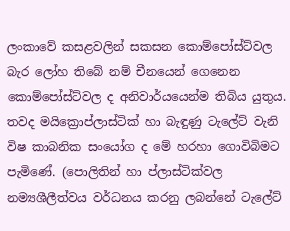ලංකාවේ කසළවලින් සකසන කොම්පෝස්ට්වල බැර ලෝහ තිබේ නම් චීනයෙන් ගෙනෙන කොම්පෝස්ට්වල ද අනිවාර්යයෙන්ම තිබිය යුතුය. තවද මයික්‍රොප්ලාස්ටික් හා බැඳුණු ටැලේට් වැනි විෂ කාබනික සංයෝග ද මේ හරහා ගොවිබිමට පැමිණේ. (පොලිතින් හා ප්ලාස්ටික්වල නම්‍යශීලීත්වය වර්ධනය කරනු ලබන්නේ ටැලේට්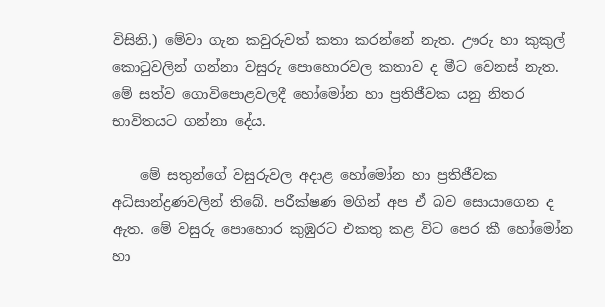විසිනි.) මේවා ගැන කවුරුවත් කතා කරන්නේ නැත. ඌරු හා කුකුල් කොටුවලින් ගන්නා වසුරු පොහොරවල කතාව ද මීට වෙනස් නැත. මේ සත්ව ගොවිපොළවලදී හෝමෝන හා ප්‍රතිජීවක යනු නිතර භාවිතයට ගන්නා දේය.

    මේ සතුන්ගේ වසුරුවල අදාළ හෝමෝන හා ප්‍රතිජීවක අධිසාන්ද්‍රණවලින් තිබේ. පරීක්ෂණ මගින් අප ඒ බව සොයාගෙන ද ඇත. මේ වසුරු පොහොර කුඹුරට එකතු කළ විට පෙර කී හෝමෝන හා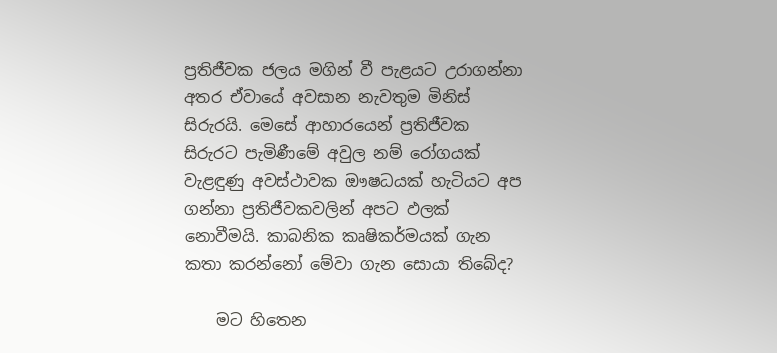ප්‍රතිජීවක ජලය මගින් වී පැළයට උරාගන්නා අතර ඒවායේ අවසාන නැවතුම මිනිස් සිරුරයි. මෙසේ ආහාරයෙන් ප්‍රතිජීවක සිරුරට පැමිණීමේ අවුල නම් රෝගයක් වැළඳුණු අවස්ථාවක ඖෂධයක් හැටියට අප ගන්නා ප්‍රතිජීවකවලින් අපට ඵලක් නොවීමයි. කාබනික කෘෂිකර්මයක් ගැන කතා කරන්නෝ මේවා ගැන සොයා තිබේද?

    මට හිතෙන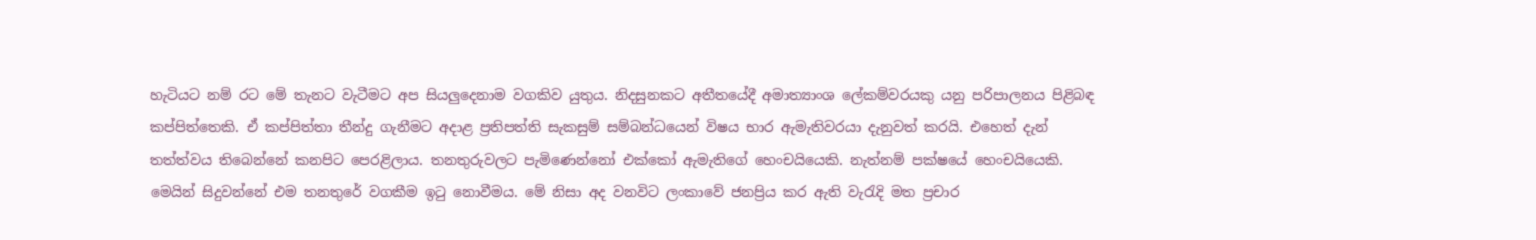හැටියට නම් රට මේ තැනට වැටීමට අප සියලුදෙනාම වගකිව යුතුය. නිදසුනකට අතීතයේදී අමාත්‍යාංශ ලේකම්වරයකු යනු පරිපාලනය පිළිබඳ කප්පිත්තෙකි. ඒ කප්පිත්තා තීන්දු ගැනීමට අදාළ ප්‍රතිපත්ති සැකසුම් සම්බන්ධයෙන් විෂය භාර ඇමැතිවරයා දැනුවත් කරයි. එහෙත් දැන් තත්ත්වය තිබෙන්නේ කනපිට පෙරළිලාය. තනතුරුවලට පැමිණෙන්නෝ එක්කෝ ඇමැතිගේ හෙංචයියෙකි. නැත්නම් පක්ෂයේ හෙංචයියෙකි. මෙයින් සිදුවන්නේ එම තනතුරේ වගකීම ඉටු නොවීමය. මේ නිසා අද වනවිට ලංකාවේ ජනප්‍රිය කර ඇති වැරැදි මත ප්‍රචාර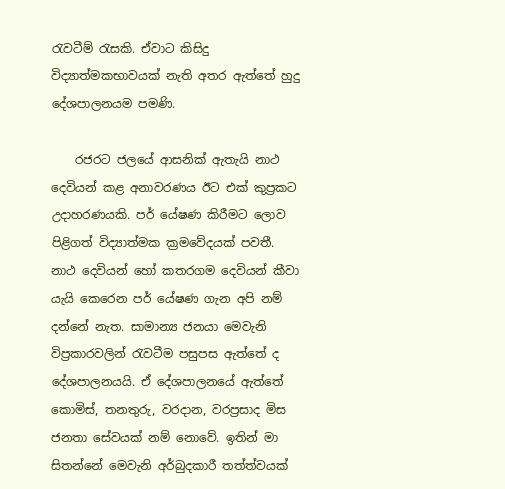රැවටීම් රැසකි. ඒවාට කිසිදු විද්‍යාත්මකභාවයක් නැති අතර ඇත්තේ හුදු දේශපාලනයම පමණි.

    රජරට ජලයේ ආසනික් ඇතැයි නාථ දෙවියන් කළ අනාවරණය ඊට එක් කුප්‍රකට උදාහරණයකි. පර් යේෂණ කිරීමට ලොව පිළිගත් විද්‍යාත්මක ක්‍රමවේදයක් පවතී. නාථ දෙවියන් හෝ කතරගම දෙවියන් කීවා යැයි කෙරෙන පර් යේෂණ ගැන අපි නම් දන්නේ නැත. සාමාන්‍ය ජනයා මෙවැනි විප්‍රකාරවලින් රැවටීම පසුපස ඇත්තේ ද දේශපාලනයයි. ඒ දේශපාලනයේ ඇත්තේ කොමිස්, තනතුරු, වරදාන, වරප්‍රසාද මිස ජනතා සේවයක් නම් නොවේ. ඉතින් මා සිතන්නේ මෙවැනි අර්බුදකාරී තත්ත්වයක්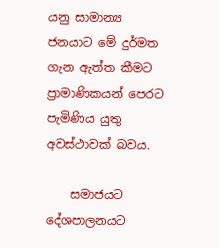යනු සාමාන්‍ය ජනයාට මේ දුර්මත ගැන ඇත්ත කීමට ප්‍රාමාණිකයන් පෙරට පැමිණිය යුතු අවස්ථාවක් බවය.

    සමාජයට දේශපාලනයට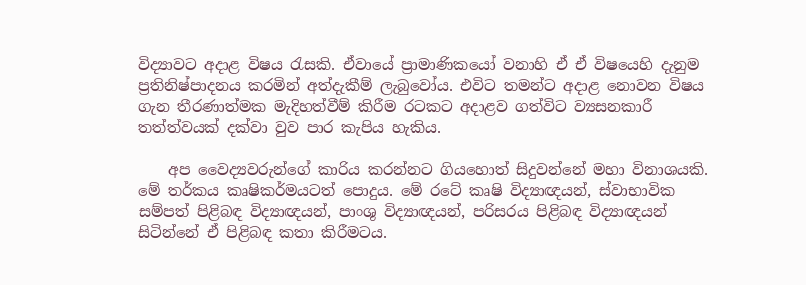විද්‍යාවට අදාළ විෂය රැසකි. ඒවායේ ප්‍රාමාණිකයෝ වනාහි ඒ ඒ විෂයෙහි දැනුම ප්‍රතිනිෂ්පාදනය කරමින් අත්දැකීම් ලැබුවෝය. එවිට තමන්ට අදාළ නොවන විෂය ගැන තීරණාත්මක මැදිහත්වීම් කිරීම රටකට අදාළව ගත්විට ව්‍යසනකාරී තත්ත්වයක් දක්වා වුව පාර කැපිය හැකිය.

    අප වෛද්‍යවරුන්ගේ කාරිය කරන්නට ගියහොත් සිදුවන්නේ මහා විනාශයකි. මේ තර්කය කෘෂිකර්මයටත් පොදුය. මේ රටේ කෘෂි විද්‍යාඥයන්, ස්වාභාවික සම්පත් පිළිබඳ විද්‍යාඥයන්, පාංශු විද්‍යාඥයන්, පරිසරය පිළිබඳ විද්‍යාඥයන් සිටින්නේ ඒ පිළිබඳ කතා කිරීමටය.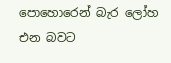පොහොරෙන් බැර ලෝහ එන බවට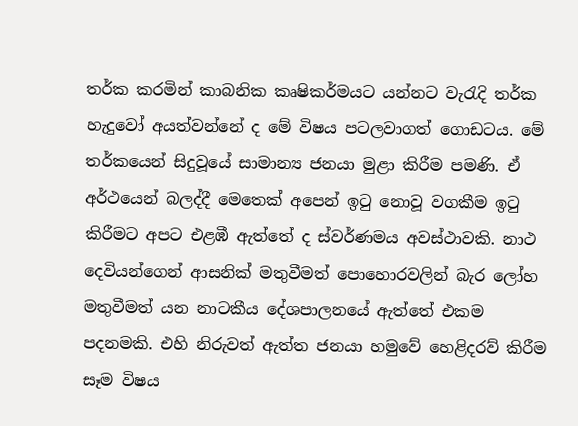තර්ක කරමින් කාබනික කෘෂිකර්මයට යන්නට වැරැදි තර්ක හැදුවෝ අයත්වන්නේ ද මේ විෂය පටලවාගත් ගොඩටය. මේ තර්කයෙන් සිදුවූයේ සාමාන්‍ය ජනයා මුළා කිරීම පමණි. ඒ අර්ථයෙන් බලද්දී මෙතෙක් අපෙන් ඉටු නොවූ වගකීම ඉටු කිරීමට අපට එළඹී ඇත්තේ ද ස්වර්ණමය අවස්ථාවකි. නාථ දෙවියන්ගෙන් ආසනික් මතුවීමත් පොහොරවලින් බැර ලෝහ මතුවීමත් යන නාටකීය දේශපාලනයේ ඇත්තේ එකම පදනමකි. එහි නිරුවත් ඇත්ත ජනයා හමුවේ හෙළිදරව් කිරීම සෑම විෂය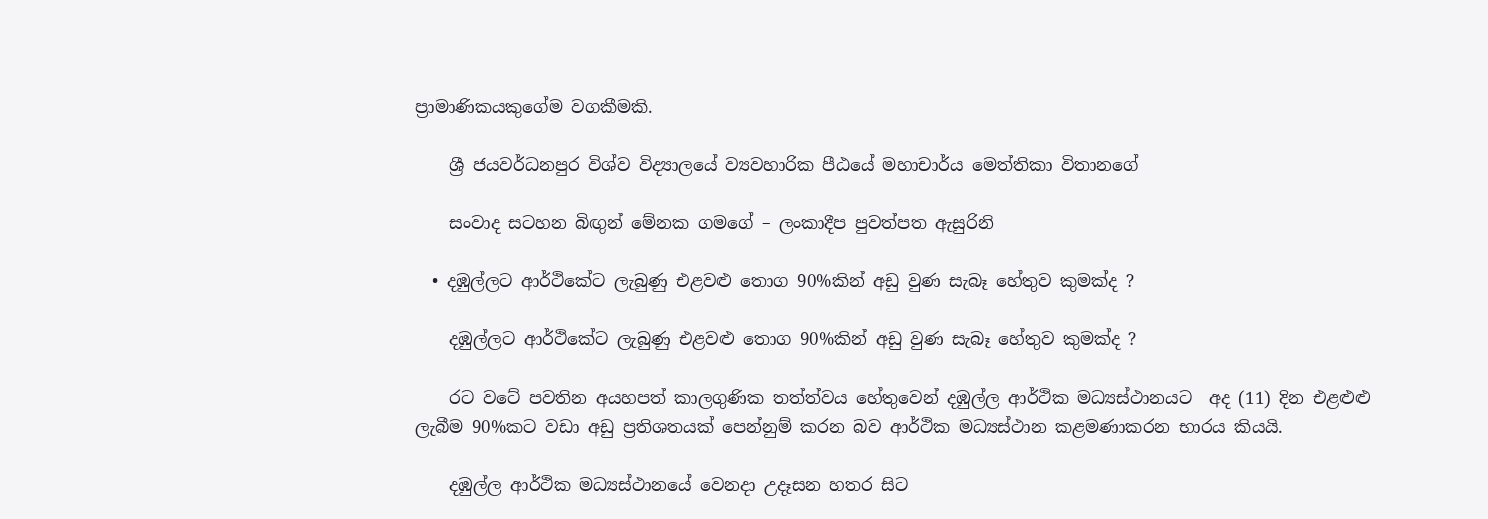ප්‍රාමාණිකයකුගේම වගකීමකි.

    ශ්‍රී ජයවර්ධනපුර විශ්ව විද්‍යාලයේ ව්‍යවහාරික පීඨයේ මහාචාර්ය මෙත්තිකා විතානගේ

    සංවාද සටහන බිඟුන් මේනක ගමගේ – ලංකාදීප පුවත්පත ඇසුරිනි

  • දඹුල්ලට ආර්ථිකේට ලැබුණු එළවළු තොග 90%කින් අඩු වුණ සැබෑ හේතුව කුමක්ද ?

    දඹුල්ලට ආර්ථිකේට ලැබුණු එළවළු තොග 90%කින් අඩු වුණ සැබෑ හේතුව කුමක්ද ?

    රට වටේ පවතින අයහපත් කාලගුණික තත්ත්වය හේතුවෙන් දඹුල්ල ආර්ථික මධ්‍යස්ථානයට  අද (11) දින එළළුළු ලැබීම 90%කට වඩා අඩු ප්‍රතිශතයක් පෙන්නුම් කරන බව ආර්ථික මධ්‍යස්ථාන කළමණාකරන භාරය කියයි.

    දඹුල්ල ආර්ථික මධ්‍යස්ථානයේ වෙනදා උදෑසන හතර සිට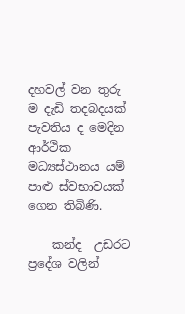දහවල් වන තුරු ම දැඩි තදබදයක් පැවතිය ද මෙදින ආර්ථික  මධ්‍යස්ථානය යම් පාළු ස්වභාවයක් ගෙන තිබිණි.

    කන්ද  උඩරට ප්‍රදේශ වලින්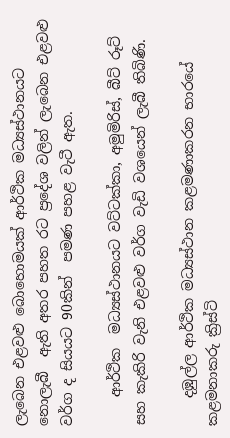ලැබෙන එළවළු බොහොමයක් ආර්ථික මධ්‍යස්ථානයට  නොලැබී  ඇති අතර පහත රට ප්‍රදේශ වලින් ලැබෙන එළවළු වර්ග ද සියයට 90කින්  පමණ පහළ වැටී ඇත.

    ආර්ථික  මධ්‍යස්ථානයට වට්ටක්කා, අමුමිරිස්, බීට් රූට් සහ කැකිරි වැනි එළවළු වර්ග වැඩි වශයෙන් ලැබී තිබිණි.

    දඹුල්ල ආර්ථික මධ්‍යස්ථාන කළමණාකරන භාරයේ කළමනාකරු ක්‍රිස්ටි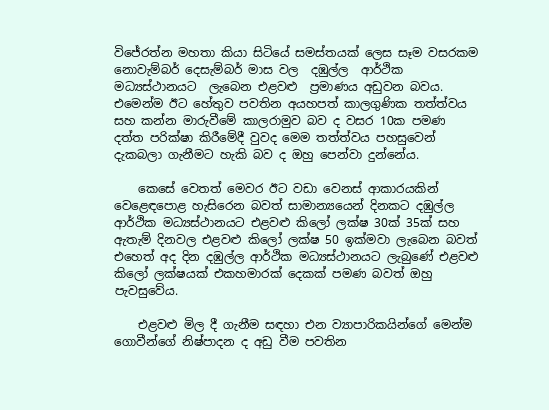විජේරත්න මහතා කියා සිටියේ සමස්තයක් ලෙස සෑම වසරකම නොවැම්බර් දෙසැම්බර් මාස වල  දඹුල්ල  ආර්ථික මධ්‍යස්ථානයට  ලැබෙන එළවළු  ප්‍රමාණය අඩුවන බවය. එමෙන්ම ඊට හේතුව පවතින අයහපත් කාලගුණික තත්ත්වය සහ කන්න මාරුවීමේ කාලරාමුව බව ද වසර 10ක පමණ දත්ත පරික්ෂා කිරීමේදී වුවද මෙම තත්ත්වය පහසුවෙන් දැකබලා ගැනීමට හැකි බව ද ඔහු පෙන්වා දුන්නේය.

    කෙසේ වෙතත් මෙවර ඊට වඩා වෙනස් ආකාරයකින් වෙළෙඳපොළ හැසිරෙන බවත් සාමාන්‍යයෙන් දිනකට දඹුල්ල ආර්ථික මධ්‍යස්ථානයට එළවළු කිලෝ ලක්ෂ 30ක් 35ක් සහ ඇතැම් දිනවල එළවළු කිලෝ ලක්ෂ 50 ඉක්මවා ලැබෙන බවත් එහෙත් අද දින දඹුල්ල ආර්ථික මධ්‍යස්ථානයට ලැබුණේ එළවළු කිලෝ ලක්ෂයක් එකහමාරක් දෙකක් පමණ බවත් ඔහු පැවසුවේය.

    එළවළු මිල දී ගැනීම සඳහා එන ව්‍යාපාරිකයින්ගේ මෙන්ම ගොවීන්ගේ නිෂ්පාදන ද අඩු වීම පවතින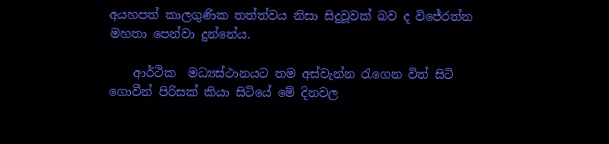අයහපත් කාලගුණික තත්ත්වය නිසා සිදුවූවක් බව ද විජේරත්න මහතා පෙන්වා දුන්නේය.

    ආර්ථික  මධ්‍යස්ථානයට තම අස්වැන්න රැගෙන විත් සිටි ගොවීන් පිරිසක් කියා සිටියේ මේ දිනවල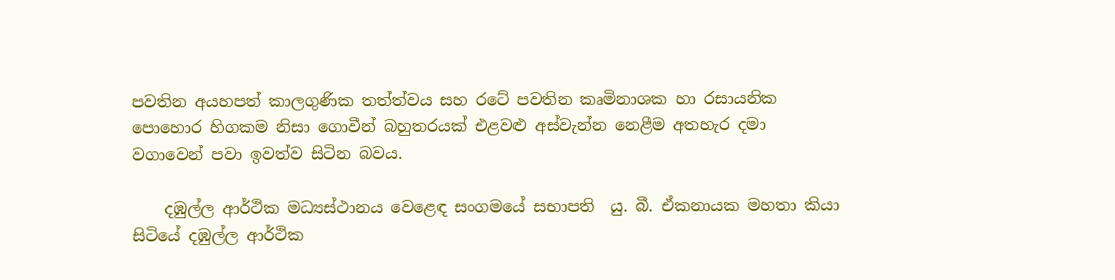පවතින අයහපත් කාලගුණික තත්ත්වය සහ රටේ පවතින කෘමිනාශක හා රසායනික පොහොර හිගකම නිසා ගොවීන් බහුතරයක් එළවළු අස්වැන්න නෙළීම අතහැර දමා වගාවෙන් පවා ඉවත්ව සිටින බවය.

    දඹුල්ල ආර්ථික මධ්‍යස්ථානය වෙළෙඳ සංගමයේ සභාපති  යු. බී. ඒකනායක මහතා කියා සිටියේ දඹුල්ල ආර්ථික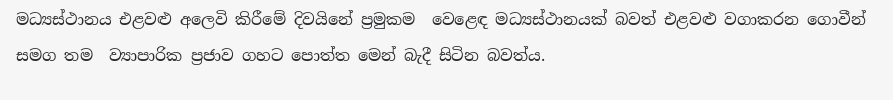මධ්‍යස්ථානය එළවළු අලෙවි කිරීමේ දිවයිනේ ප්‍රමුකම  වෙළෙඳ මධ්‍යස්ථානයක් බවත් එළවළු වගාකරන ගොවීන් සමග තම  ව්‍යාපාරික ප්‍රජාව ගහට පොත්ත මෙන් බැදී සිටින බවත්ය.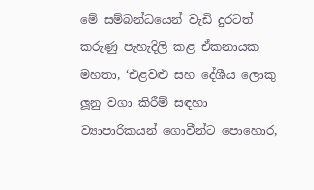මේ සම්බන්ධයෙන් වැඩි දුරටත් කරුණු පැහැදිලි කළ ඒකනායක මහතා, ‘එළවළු සහ දේශීය ලොකු ලූනු වගා කිරීම් සඳහා ව්‍යාපාරිකයන් ගොවීන්ට පොහොර,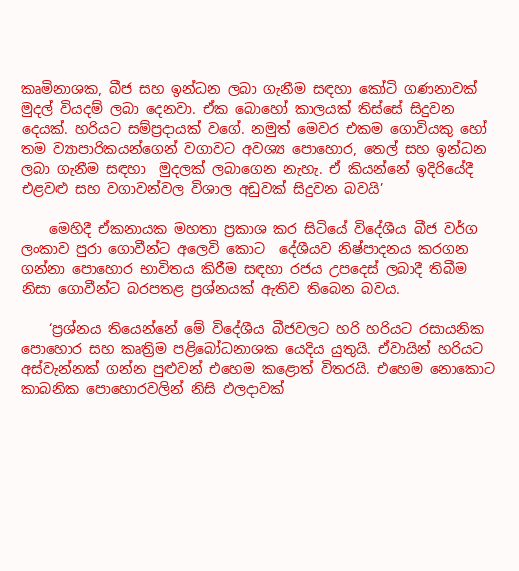කෘමිනාශක, බීජ සහ ඉන්ධන ලබා ගැනීම සඳහා කෝටි ගණනාවක් මුදල් වියදම් ලබා දෙනවා. ඒක බොහෝ කාලයක් තිස්සේ සිදුවන දෙයක්. හරියට සම්ප්‍රදායක් වගේ. නමුත් මෙවර එකම ගොවියකු හෝ තම ව්‍යාපාරිකයන්ගෙන් වගාවට අවශ්‍ය පොහොර, තෙල් සහ ඉන්ධන ලබා ගැනීම සඳහා  මුදලක් ලබාගෙන නැහැ. ඒ කියන්නේ ඉදිරියේදී එළවළු සහ වගාවන්වල විශාල අඩුවක් සිදුවන බවයි’

    මෙහිදී ඒකනායක මහතා ප්‍රකාශ කර සිටියේ විදේශීය බීජ වර්ග ලංකාව පුරා ගොවීන්ට අලෙවි කොට  දේශීයව නිෂ්පාදනය කරගන ගන්නා පොහොර භාවිතය කිරීම සඳහා රජය උපදෙස් ලබාදී තිබීම නිසා ගොවීන්ට බරපතළ ප්‍රශ්නයක් ඇතිව තිබෙන බවය.

    ‘ප්‍රශ්නය තියෙන්නේ මේ විදේශීය බීජවලට හරි හරියට රසායනික පොහොර සහ කෘත්‍රිම පළිබෝධනාශක යෙදිය යුතුයි. ඒවායින් හරියට අස්වැන්නක් ගන්න පුළුවන් එහෙම කළොත් විතරයි. එහෙම නොකොට කාබනික පොහොරවලින් නිසි ඵලදාවක්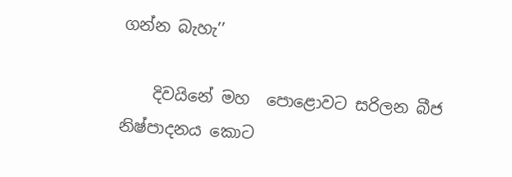ගන්න බැහැ’’

    දිවයිනේ මහ  පොළොවට සරිලන බීජ නිෂ්පාදනය කොට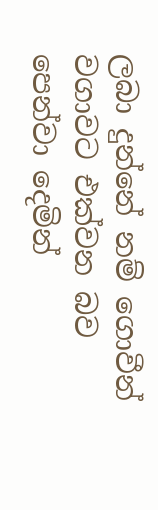ලබා දුන්නේ නම් ගොවීන් වගාවට එක්වන බව පෙන්වා දෙමින්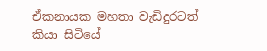ඒකනායක මහතා වැඩිදුරටත් කියා සිටියේ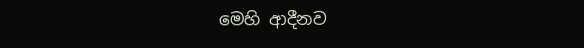මෙහි ආදීනව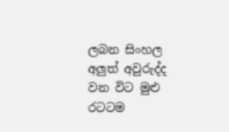ලබන සිංහල අලුත් අවුරුද්ද වන විට මුළු රටටම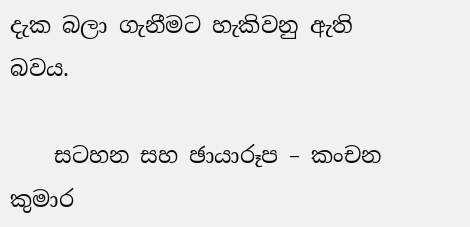දැක බලා ගැනීමට හැකිවනු ඇති බවය.

    සටහන සහ ඡායාරූප – කංචන කුමාර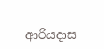ආරියදාස